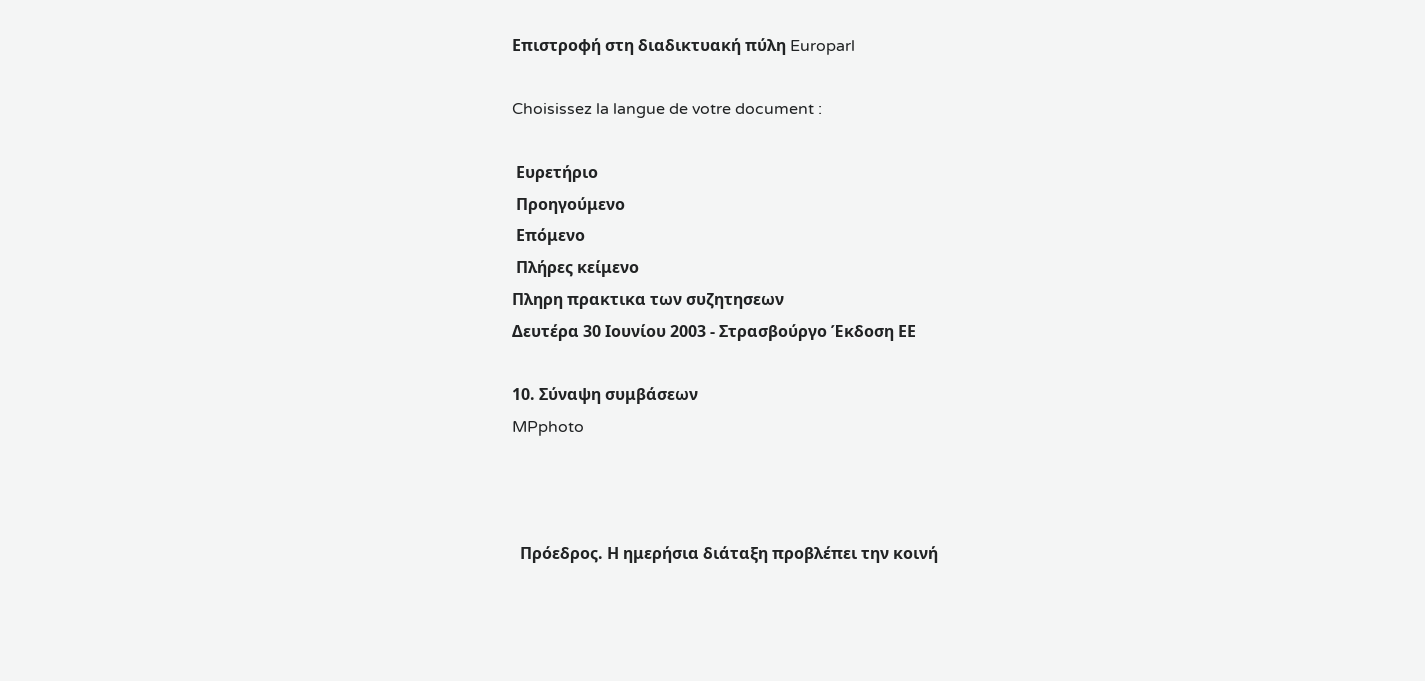Επιστροφή στη διαδικτυακή πύλη Europarl

Choisissez la langue de votre document :

 Ευρετήριο
 Προηγούμενο
 Επόμενο
 Πλήρες κείμενο
Πληρη πρακτικα των συζητησεων
Δευτέρα 30 Ιουνίου 2003 - Στρασβούργο Έκδοση ΕΕ

10. Σύναψη συμβάσεων
MPphoto



  Πρόεδρος. Η ημερήσια διάταξη προβλέπει την κοινή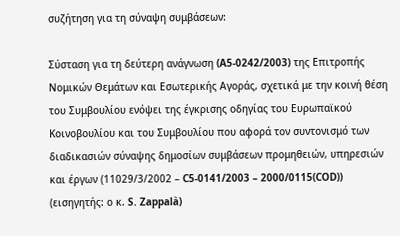συζήτηση για τη σύναψη συμβάσεων:

Σύσταση για τη δεύτερη ανάγνωση (A5-0242/2003) της Επιτροπής Νομικών Θεμάτων και Εσωτερικής Αγοράς, σχετικά με την κοινή θέση του Συμβουλίου ενόψει της έγκρισης οδηγίας του Ευρωπαϊκού Κοινοβουλίου και του Συμβουλίου που αφορά τον συντονισμό των διαδικασιών σύναψης δημοσίων συμβάσεων προμηθειών, υπηρεσιών και έργων (11029/3/2002 – C5-0141/2003 – 2000/0115(COD)) (εισηγητής: ο κ. S. Zappalà)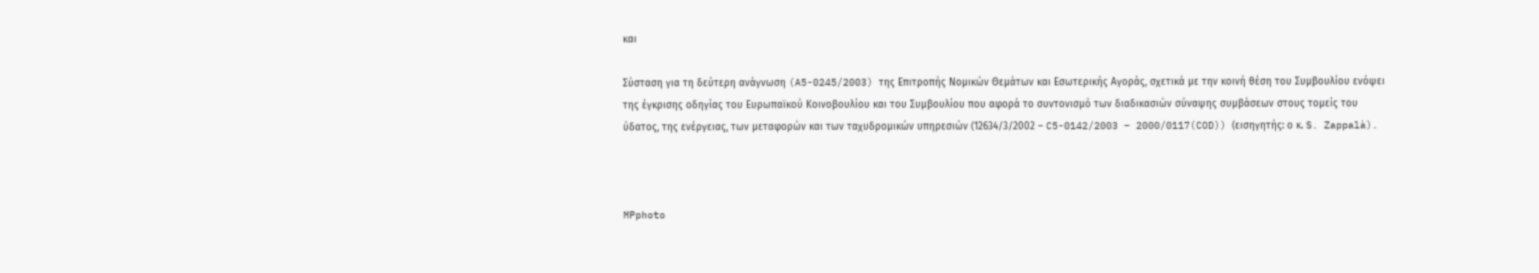και

Σύσταση για τη δεύτερη ανάγνωση (A5-0245/2003) της Επιτροπής Νομικών Θεμάτων και Εσωτερικής Αγοράς, σχετικά με την κοινή θέση του Συμβουλίου ενόψει της έγκρισης οδηγίας του Ευρωπαϊκού Κοινοβουλίου και του Συμβουλίου που αφορά το συντονισμό των διαδικασιών σύναψης συμβάσεων στους τομείς του ύδατος, της ενέργειας, των μεταφορών και των ταχυδρομικών υπηρεσιών (12634/3/2002 – C5-0142/2003 – 2000/0117(COD)) (εισηγητής: ο κ. S. Zappalà).



MPphoto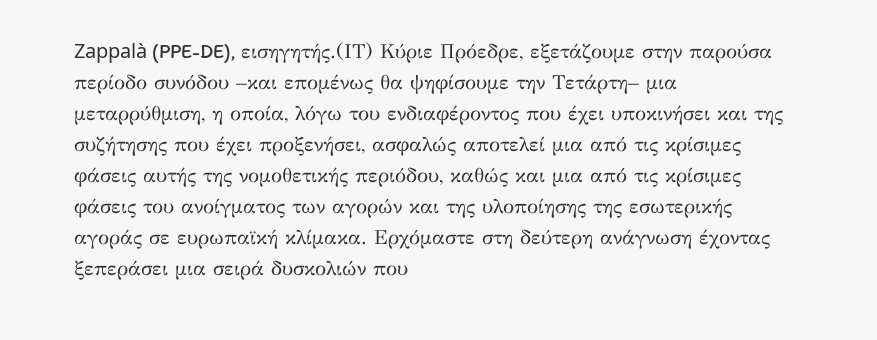Zappalà (PPE-DE), εισηγητής.(ΙΤ) Κύριε Πρόεδρε, εξετάζουμε στην παρούσα περίοδο συνόδου –και επομένως θα ψηφίσουμε την Τετάρτη– μια μεταρρύθμιση, η οποία, λόγω του ενδιαφέροντος που έχει υποκινήσει και της συζήτησης που έχει προξενήσει, ασφαλώς αποτελεί μια από τις κρίσιμες φάσεις αυτής της νομοθετικής περιόδου, καθώς και μια από τις κρίσιμες φάσεις του ανοίγματος των αγορών και της υλοποίησης της εσωτερικής αγοράς σε ευρωπαϊκή κλίμακα. Ερχόμαστε στη δεύτερη ανάγνωση έχοντας ξεπεράσει μια σειρά δυσκολιών που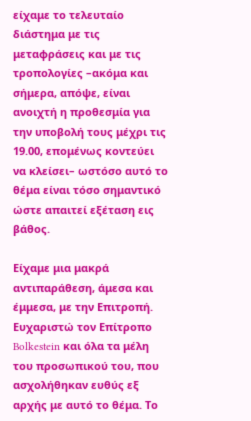είχαμε το τελευταίο διάστημα με τις μεταφράσεις και με τις τροπολογίες –ακόμα και σήμερα, απόψε, είναι ανοιχτή η προθεσμία για την υποβολή τους μέχρι τις 19.00, επομένως κοντεύει να κλείσει– ωστόσο αυτό το θέμα είναι τόσο σημαντικό ώστε απαιτεί εξέταση εις βάθος.

Είχαμε μια μακρά αντιπαράθεση, άμεσα και έμμεσα, με την Επιτροπή. Ευχαριστώ τον Επίτροπο Bolkestein και όλα τα μέλη του προσωπικού του, που ασχολήθηκαν ευθύς εξ αρχής με αυτό το θέμα. Το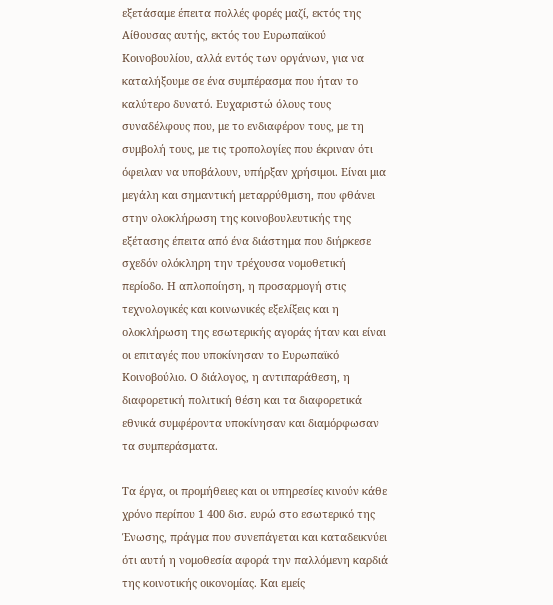εξετάσαμε έπειτα πολλές φορές μαζί, εκτός της Αίθουσας αυτής, εκτός του Ευρωπαϊκού Κοινοβουλίου, αλλά εντός των οργάνων, για να καταλήξουμε σε ένα συμπέρασμα που ήταν το καλύτερο δυνατό. Ευχαριστώ όλους τους συναδέλφους που, με το ενδιαφέρον τους, με τη συμβολή τους, με τις τροπολογίες που έκριναν ότι όφειλαν να υποβάλουν, υπήρξαν χρήσιμοι. Είναι μια μεγάλη και σημαντική μεταρρύθμιση, που φθάνει στην ολοκλήρωση της κοινοβουλευτικής της εξέτασης έπειτα από ένα διάστημα που διήρκεσε σχεδόν ολόκληρη την τρέχουσα νομοθετική περίοδο. Η απλοποίηση, η προσαρμογή στις τεχνολογικές και κοινωνικές εξελίξεις και η ολοκλήρωση της εσωτερικής αγοράς ήταν και είναι οι επιταγές που υποκίνησαν το Ευρωπαϊκό Κοινοβούλιο. Ο διάλογος, η αντιπαράθεση, η διαφορετική πολιτική θέση και τα διαφορετικά εθνικά συμφέροντα υποκίνησαν και διαμόρφωσαν τα συμπεράσματα.

Τα έργα, οι προμήθειες και οι υπηρεσίες κινούν κάθε χρόνο περίπου 1 400 δισ. ευρώ στο εσωτερικό της Ένωσης, πράγμα που συνεπάγεται και καταδεικνύει ότι αυτή η νομοθεσία αφορά την παλλόμενη καρδιά της κοινοτικής οικονομίας. Και εμείς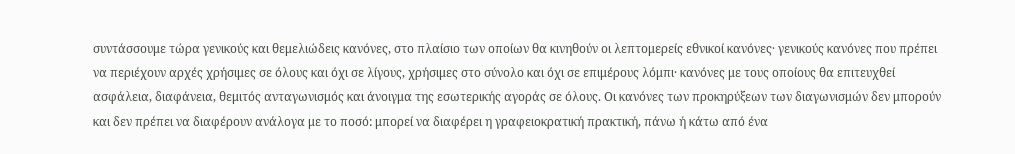συντάσσουμε τώρα γενικούς και θεμελιώδεις κανόνες, στο πλαίσιο των οποίων θα κινηθούν οι λεπτομερείς εθνικοί κανόνες· γενικούς κανόνες που πρέπει να περιέχουν αρχές χρήσιμες σε όλους και όχι σε λίγους, χρήσιμες στο σύνολο και όχι σε επιμέρους λόμπι· κανόνες με τους οποίους θα επιτευχθεί ασφάλεια, διαφάνεια, θεμιτός ανταγωνισμός και άνοιγμα της εσωτερικής αγοράς σε όλους. Οι κανόνες των προκηρύξεων των διαγωνισμών δεν μπορούν και δεν πρέπει να διαφέρουν ανάλογα με το ποσό: μπορεί να διαφέρει η γραφειοκρατική πρακτική, πάνω ή κάτω από ένα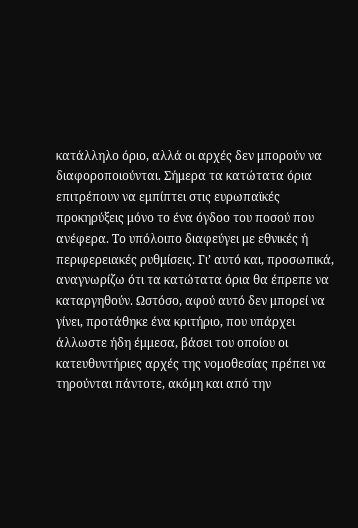κατάλληλο όριο, αλλά οι αρχές δεν μπορούν να διαφοροποιούνται. Σήμερα τα κατώτατα όρια επιτρέπουν να εμπίπτει στις ευρωπαϊκές προκηρύξεις μόνο το ένα όγδοο του ποσού που ανέφερα. Το υπόλοιπο διαφεύγει με εθνικές ή περιφερειακές ρυθμίσεις. Γι’ αυτό και, προσωπικά, αναγνωρίζω ότι τα κατώτατα όρια θα έπρεπε να καταργηθούν. Ωστόσο, αφού αυτό δεν μπορεί να γίνει, προτάθηκε ένα κριτήριο, που υπάρχει άλλωστε ήδη έμμεσα, βάσει του οποίου οι κατευθυντήριες αρχές της νομοθεσίας πρέπει να τηρούνται πάντοτε, ακόμη και από την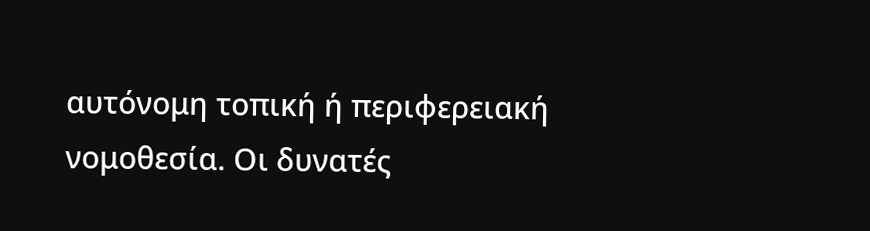αυτόνομη τοπική ή περιφερειακή νομοθεσία. Οι δυνατές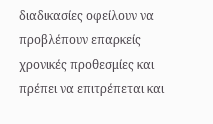διαδικασίες οφείλουν να προβλέπουν επαρκείς χρονικές προθεσμίες και πρέπει να επιτρέπεται και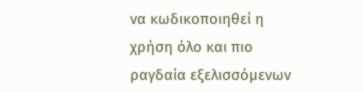να κωδικοποιηθεί η χρήση όλο και πιο ραγδαία εξελισσόμενων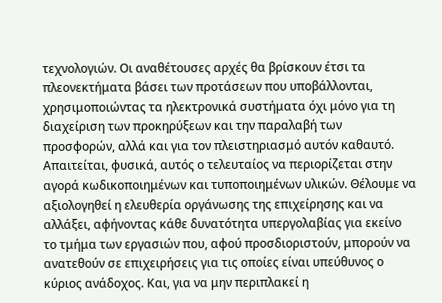τεχνολογιών. Οι αναθέτουσες αρχές θα βρίσκουν έτσι τα πλεονεκτήματα βάσει των προτάσεων που υποβάλλονται, χρησιμοποιώντας τα ηλεκτρονικά συστήματα όχι μόνο για τη διαχείριση των προκηρύξεων και την παραλαβή των προσφορών, αλλά και για τον πλειστηριασμό αυτόν καθαυτό. Απαιτείται, φυσικά, αυτός ο τελευταίος να περιορίζεται στην αγορά κωδικοποιημένων και τυποποιημένων υλικών. Θέλουμε να αξιολογηθεί η ελευθερία οργάνωσης της επιχείρησης και να αλλάξει, αφήνοντας κάθε δυνατότητα υπεργολαβίας για εκείνο το τμήμα των εργασιών που, αφού προσδιοριστούν, μπορούν να ανατεθούν σε επιχειρήσεις για τις οποίες είναι υπεύθυνος ο κύριος ανάδοχος. Και, για να μην περιπλακεί η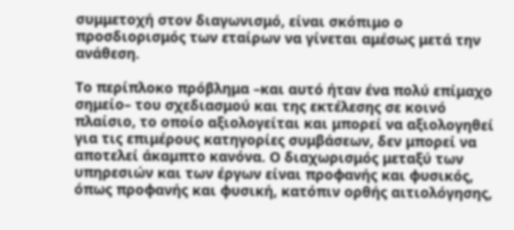συμμετοχή στον διαγωνισμό, είναι σκόπιμο ο προσδιορισμός των εταίρων να γίνεται αμέσως μετά την ανάθεση.

Το περίπλοκο πρόβλημα –και αυτό ήταν ένα πολύ επίμαχο σημείο– του σχεδιασμού και της εκτέλεσης σε κοινό πλαίσιο, το οποίο αξιολογείται και μπορεί να αξιολογηθεί για τις επιμέρους κατηγορίες συμβάσεων, δεν μπορεί να αποτελεί άκαμπτο κανόνα. Ο διαχωρισμός μεταξύ των υπηρεσιών και των έργων είναι προφανής και φυσικός, όπως προφανής και φυσική, κατόπιν ορθής αιτιολόγησης,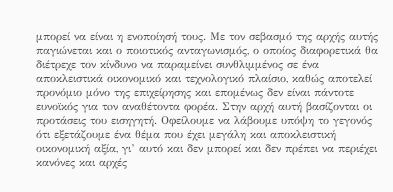μπορεί να είναι η ενοποίησή τους. Με τον σεβασμό της αρχής αυτής παγιώνεται και ο ποιοτικός ανταγωνισμός, ο οποίος διαφορετικά θα διέτρεχε τον κίνδυνο να παραμείνει συνθλιμμένος σε ένα αποκλειστικά οικονομικό και τεχνολογικό πλαίσιο, καθώς αποτελεί προνόμιο μόνο της επιχείρησης και επομένως δεν είναι πάντοτε ευνοϊκός για τoν αναθέτοντα φορέα. Στην αρχή αυτή βασίζονται οι προτάσεις του εισηγητή. Οφείλουμε να λάβουμε υπόψη το γεγονός ότι εξετάζουμε ένα θέμα που έχει μεγάλη και αποκλειστική οικονομική αξία, γι’ αυτό και δεν μπορεί και δεν πρέπει να περιέχει κανόνες και αρχές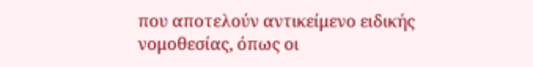που αποτελούν αντικείμενο ειδικής νομοθεσίας, όπως οι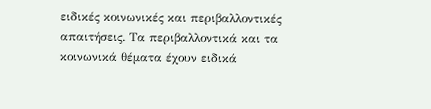ειδικές κοινωνικές και περιβαλλοντικές απαιτήσεις. Τα περιβαλλοντικά και τα κοινωνικά θέματα έχουν ειδικά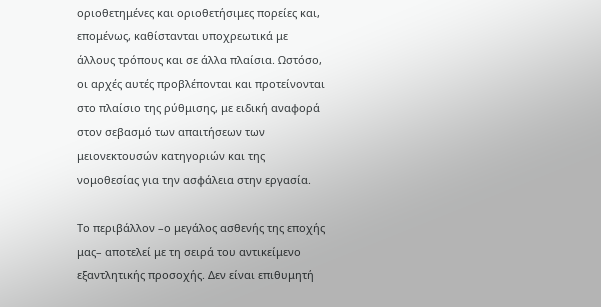οριοθετημένες και οριοθετήσιμες πορείες και, επομένως, καθίστανται υποχρεωτικά με άλλους τρόπους και σε άλλα πλαίσια. Ωστόσο, οι αρχές αυτές προβλέπονται και προτείνονται στο πλαίσιο της ρύθμισης, με ειδική αναφορά στον σεβασμό των απαιτήσεων των μειονεκτουσών κατηγοριών και της νομοθεσίας για την ασφάλεια στην εργασία.

Το περιβάλλον –ο μεγάλος ασθενής της εποχής μας– αποτελεί με τη σειρά του αντικείμενο εξαντλητικής προσοχής. Δεν είναι επιθυμητή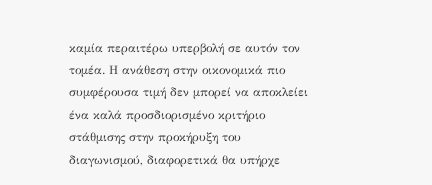καμία περαιτέρω υπερβολή σε αυτόν τον τομέα. Η ανάθεση στην οικονομικά πιο συμφέρουσα τιμή δεν μπορεί να αποκλείει ένα καλά προσδιορισμένο κριτήριο στάθμισης στην προκήρυξη του διαγωνισμού, διαφορετικά θα υπήρχε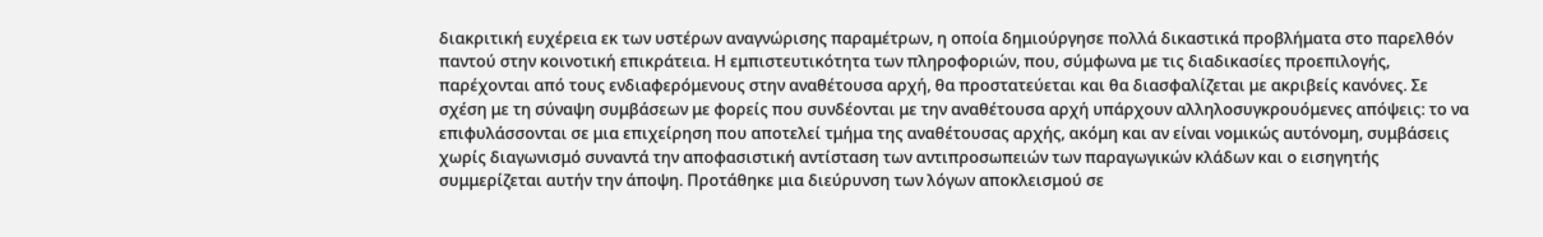διακριτική ευχέρεια εκ των υστέρων αναγνώρισης παραμέτρων, η οποία δημιούργησε πολλά δικαστικά προβλήματα στο παρελθόν παντού στην κοινοτική επικράτεια. Η εμπιστευτικότητα των πληροφοριών, που, σύμφωνα με τις διαδικασίες προεπιλογής, παρέχονται από τους ενδιαφερόμενους στην αναθέτουσα αρχή, θα προστατεύεται και θα διασφαλίζεται με ακριβείς κανόνες. Σε σχέση με τη σύναψη συμβάσεων με φορείς που συνδέονται με την αναθέτουσα αρχή υπάρχουν αλληλοσυγκρουόμενες απόψεις: το να επιφυλάσσονται σε μια επιχείρηση που αποτελεί τμήμα της αναθέτουσας αρχής, ακόμη και αν είναι νομικώς αυτόνομη, συμβάσεις χωρίς διαγωνισμό συναντά την αποφασιστική αντίσταση των αντιπροσωπειών των παραγωγικών κλάδων και ο εισηγητής συμμερίζεται αυτήν την άποψη. Προτάθηκε μια διεύρυνση των λόγων αποκλεισμού σε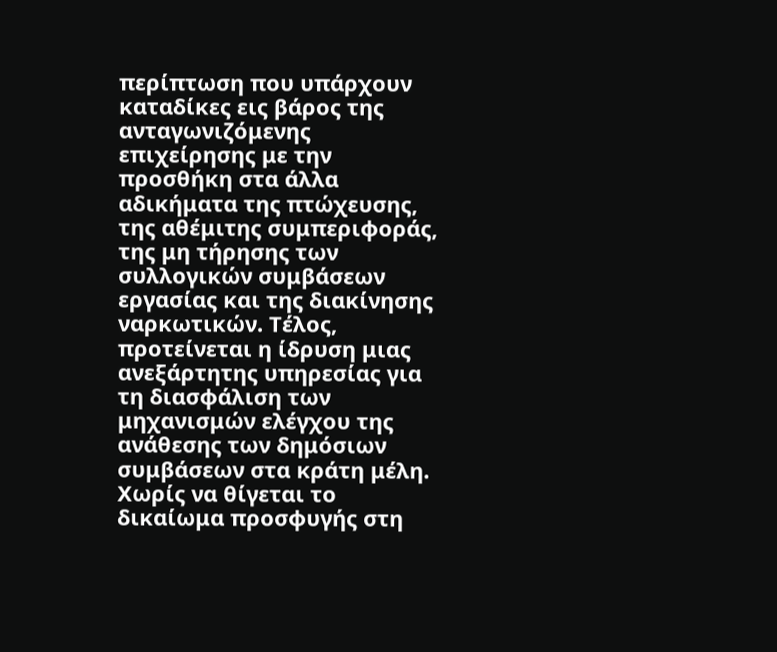περίπτωση που υπάρχουν καταδίκες εις βάρος της ανταγωνιζόμενης επιχείρησης με την προσθήκη στα άλλα αδικήματα της πτώχευσης, της αθέμιτης συμπεριφοράς, της μη τήρησης των συλλογικών συμβάσεων εργασίας και της διακίνησης ναρκωτικών. Τέλος, προτείνεται η ίδρυση μιας ανεξάρτητης υπηρεσίας για τη διασφάλιση των μηχανισμών ελέγχου της ανάθεσης των δημόσιων συμβάσεων στα κράτη μέλη. Χωρίς να θίγεται το δικαίωμα προσφυγής στη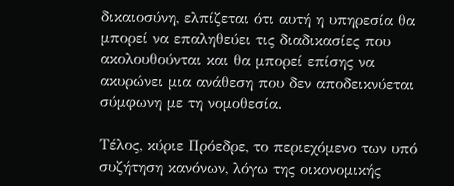δικαιοσύνη, ελπίζεται ότι αυτή η υπηρεσία θα μπορεί να επαληθεύει τις διαδικασίες που ακολουθούνται και θα μπορεί επίσης να ακυρώνει μια ανάθεση που δεν αποδεικνύεται σύμφωνη με τη νομοθεσία.

Τέλος, κύριε Πρόεδρε, το περιεχόμενο των υπό συζήτηση κανόνων, λόγω της οικονομικής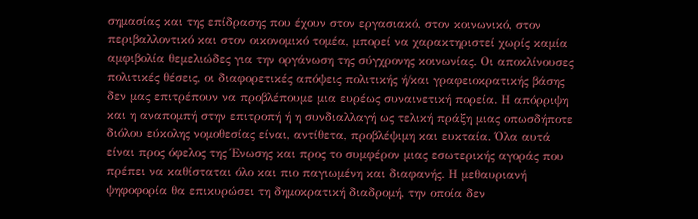σημασίας και της επίδρασης που έχουν στον εργασιακό, στον κοινωνικό, στον περιβαλλοντικό και στον οικονομικό τομέα, μπορεί να χαρακτηριστεί χωρίς καμία αμφιβολία θεμελιώδες για την οργάνωση της σύγχρονης κοινωνίας. Οι αποκλίνουσες πολιτικές θέσεις, οι διαφορετικές απόψεις πολιτικής ή/και γραφειοκρατικής βάσης δεν μας επιτρέπουν να προβλέπουμε μια ευρέως συναινετική πορεία. Η απόρριψη και η αναπομπή στην επιτροπή ή η συνδιαλλαγή ως τελική πράξη μιας οπωσδήποτε διόλου εύκολης νομοθεσίας είναι, αντίθετα, προβλέψιμη και ευκταία. Όλα αυτά είναι προς όφελος της Ένωσης και προς το συμφέρον μιας εσωτερικής αγοράς που πρέπει να καθίσταται όλο και πιο παγιωμένη και διαφανής. Η μεθαυριανή ψηφοφορία θα επικυρώσει τη δημοκρατική διαδρομή, την οποία δεν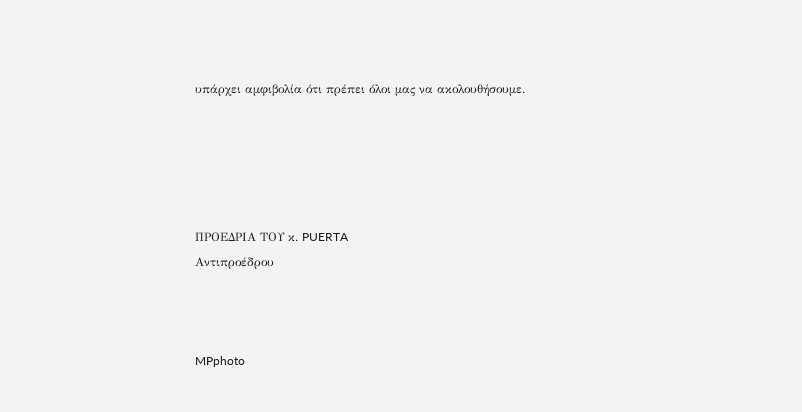υπάρχει αμφιβολία ότι πρέπει όλοι μας να ακολουθήσουμε.





ΠΡΟΕΔΡΙΑ ΤΟΥ κ. PUERTA
Αντιπροέδρου



MPphoto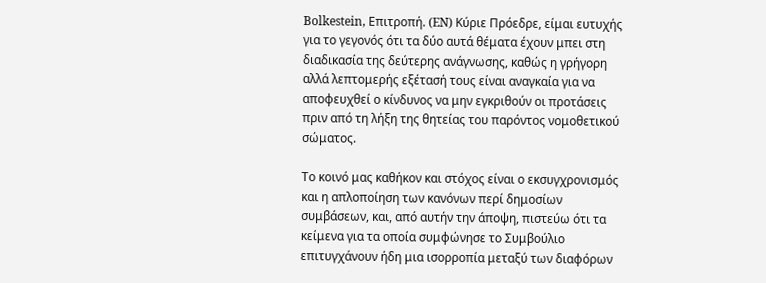Bolkestein, Επιτροπή. (EN) Κύριε Πρόεδρε, είμαι ευτυχής για το γεγονός ότι τα δύο αυτά θέματα έχουν μπει στη διαδικασία της δεύτερης ανάγνωσης, καθώς η γρήγορη αλλά λεπτομερής εξέτασή τους είναι αναγκαία για να αποφευχθεί ο κίνδυνος να μην εγκριθούν οι προτάσεις πριν από τη λήξη της θητείας του παρόντος νομοθετικού σώματος.

Το κοινό μας καθήκον και στόχος είναι ο εκσυγχρονισμός και η απλοποίηση των κανόνων περί δημοσίων συμβάσεων, και, από αυτήν την άποψη, πιστεύω ότι τα κείμενα για τα οποία συμφώνησε το Συμβούλιο επιτυγχάνουν ήδη μια ισορροπία μεταξύ των διαφόρων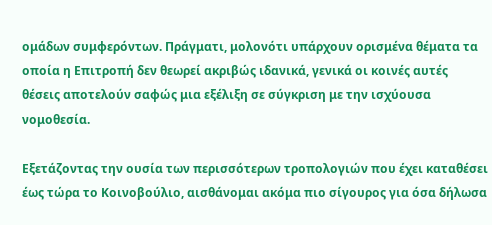ομάδων συμφερόντων. Πράγματι, μολονότι υπάρχουν ορισμένα θέματα τα οποία η Επιτροπή δεν θεωρεί ακριβώς ιδανικά, γενικά οι κοινές αυτές θέσεις αποτελούν σαφώς μια εξέλιξη σε σύγκριση με την ισχύουσα νομοθεσία.

Εξετάζοντας την ουσία των περισσότερων τροπολογιών που έχει καταθέσει έως τώρα το Κοινοβούλιο, αισθάνομαι ακόμα πιο σίγουρος για όσα δήλωσα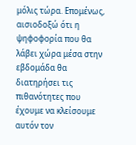μόλις τώρα. Επομένως, αισιοδοξώ ότι η ψηφοφορία που θα λάβει χώρα μέσα στην εβδομάδα θα διατηρήσει τις πιθανότητες που έχουμε να κλείσουμε αυτόν τον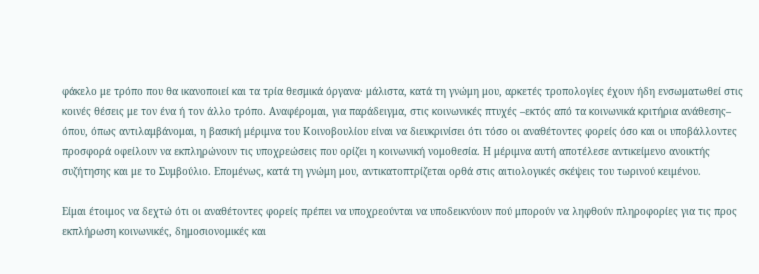φάκελο με τρόπο που θα ικανοποιεί και τα τρία θεσμικά όργανα· μάλιστα, κατά τη γνώμη μου, αρκετές τροπολογίες έχουν ήδη ενσωματωθεί στις κοινές θέσεις με τον ένα ή τον άλλο τρόπο. Αναφέρομαι, για παράδειγμα, στις κοινωνικές πτυχές –εκτός από τα κοινωνικά κριτήρια ανάθεσης– όπου, όπως αντιλαμβάνομαι, η βασική μέριμνα του Κοινοβουλίου είναι να διευκρινίσει ότι τόσο οι αναθέτοντες φορείς όσο και οι υποβάλλοντες προσφορά οφείλουν να εκπληρώνουν τις υποχρεώσεις που ορίζει η κοινωνική νομοθεσία. Η μέριμνα αυτή αποτέλεσε αντικείμενο ανοικτής συζήτησης και με το Συμβούλιο. Επομένως, κατά τη γνώμη μου, αντικατοπτρίζεται ορθά στις αιτιολογικές σκέψεις του τωρινού κειμένου.

Είμαι έτοιμος να δεχτώ ότι οι αναθέτοντες φορείς πρέπει να υποχρεούνται να υποδεικνύουν πού μπορούν να ληφθούν πληροφορίες για τις προς εκπλήρωση κοινωνικές, δημοσιονομικές και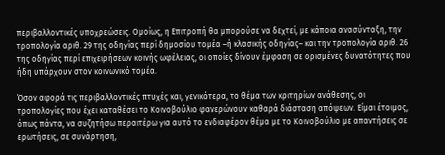περιβαλλοντικές υποχρεώσεις. Ομοίως, η Επιτροπή θα μπορούσε να δεχτεί, με κάποια ανασύνταξη, την τροπολογία αριθ. 29 της οδηγίας περί δημοσίου τομέα –ή κλασικής οδηγίας– και την τροπολογία αριθ. 26 της οδηγίας περί επιχειρήσεων κοινής ωφέλειας, οι οποίες δίνουν έμφαση σε ορισμένες δυνατότητες που ήδη υπάρχουν στον κοινωνικό τομέα.

Όσον αφορά τις περιβαλλοντικές πτυχές και, γενικότερα, το θέμα των κριτηρίων ανάθεσης, οι τροπολογίες που έχει καταθέσει το Κοινοβούλιο φανερώνουν καθαρά διάσταση απόψεων. Είμαι έτοιμος, όπως πάντα, να συζητήσω περαιτέρω για αυτό το ενδιαφέρον θέμα με το Κοινοβούλιο με απαντήσεις σε ερωτήσεις, σε συνάρτηση,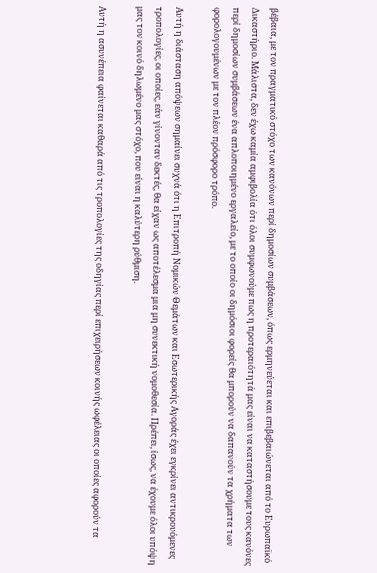βέβαια, με τον πραγματικό στόχο των κανόνων περί δημοσίων συμβάσεων, όπως ερμηνεύεται και επιβεβαιώνεται από το Ευρωπαϊκό Δικαστήριο. Μάλιστα, δεν έχω καμία αμφιβολία ότι όλοι συμφωνούμε πως η προτεραιότητά μας είναι να καταστήσουμε τους κανόνες περί δημοσίων συμβάσεων ένα απλοποιημένο εργαλείο, με το οποίο οι δημόσιοι φορείς θα μπορούν να δαπανούν τα χρήματα των φορολογουμένων με τον πλέον πρόσφορο τρόπο.

Αυτή η διάσταση απόψεων σημαίνει συχνά ότι η Επιτροπή Νομικών Θεμάτων και Εσωτερικής Αγοράς έχει εγκρίνει αντικρουόμενες τροπολογίες, οι οποίες, εάν γίνονταν δεκτές, θα είχαν ως αποτέλεσμα μια μη συνεκτική νομοθεσία. Πρέπει, ίσως, να έχουμε όλοι υπόψη μας τον κοινό δηλωμένο μας στόχο, που είναι η καλύτερη ρύθμιση.

Αυτή η ασυνέπεια φαίνεται καθαρά από τις τροπολογίες της οδηγίας περί επιχειρήσεων κοινής ωφέλειας οι οποίες αφορούν τα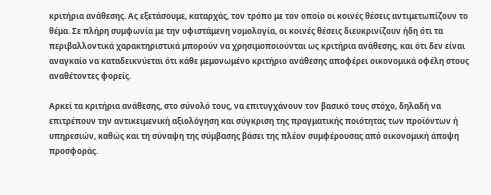κριτήρια ανάθεσης. Ας εξετάσουμε, καταρχάς, τον τρόπο με τον οποίο οι κοινές θέσεις αντιμετωπίζουν το θέμα. Σε πλήρη συμφωνία με την υφιστάμενη νομολογία, οι κοινές θέσεις διευκρινίζουν ήδη ότι τα περιβαλλοντικά χαρακτηριστικά μπορούν να χρησιμοποιούνται ως κριτήρια ανάθεσης, και ότι δεν είναι αναγκαίο να καταδεικνύεται ότι κάθε μεμονωμένο κριτήριο ανάθεσης αποφέρει οικονομικά οφέλη στους αναθέτοντες φορείς.

Αρκεί τα κριτήρια ανάθεσης, στο σύνολό τους, να επιτυγχάνουν τον βασικό τους στόχο, δηλαδή να επιτρέπουν την αντικειμενική αξιολόγηση και σύγκριση της πραγματικής ποιότητας των προϊόντων ή υπηρεσιών, καθώς και τη σύναψη της σύμβασης βάσει της πλέον συμφέρουσας από οικονομική άποψη προσφοράς.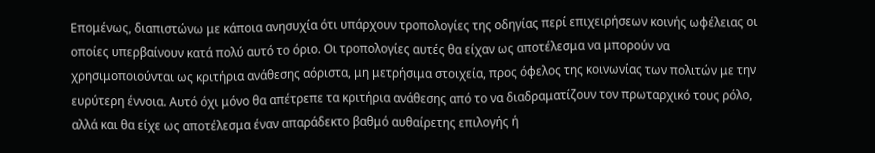Επομένως, διαπιστώνω με κάποια ανησυχία ότι υπάρχουν τροπολογίες της οδηγίας περί επιχειρήσεων κοινής ωφέλειας οι οποίες υπερβαίνουν κατά πολύ αυτό το όριο. Οι τροπολογίες αυτές θα είχαν ως αποτέλεσμα να μπορούν να χρησιμοποιούνται ως κριτήρια ανάθεσης αόριστα, μη μετρήσιμα στοιχεία, προς όφελος της κοινωνίας των πολιτών με την ευρύτερη έννοια. Αυτό όχι μόνο θα απέτρεπε τα κριτήρια ανάθεσης από το να διαδραματίζουν τον πρωταρχικό τους ρόλο, αλλά και θα είχε ως αποτέλεσμα έναν απαράδεκτο βαθμό αυθαίρετης επιλογής ή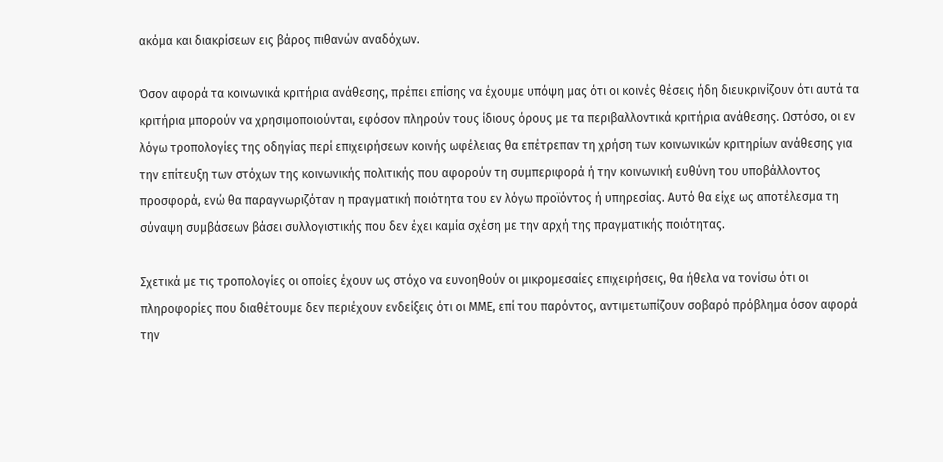ακόμα και διακρίσεων εις βάρος πιθανών αναδόχων.

Όσον αφορά τα κοινωνικά κριτήρια ανάθεσης, πρέπει επίσης να έχουμε υπόψη μας ότι οι κοινές θέσεις ήδη διευκρινίζουν ότι αυτά τα κριτήρια μπορούν να χρησιμοποιούνται, εφόσον πληρούν τους ίδιους όρους με τα περιβαλλοντικά κριτήρια ανάθεσης. Ωστόσο, οι εν λόγω τροπολογίες της οδηγίας περί επιχειρήσεων κοινής ωφέλειας θα επέτρεπαν τη χρήση των κοινωνικών κριτηρίων ανάθεσης για την επίτευξη των στόχων της κοινωνικής πολιτικής που αφορούν τη συμπεριφορά ή την κοινωνική ευθύνη του υποβάλλοντος προσφορά, ενώ θα παραγνωριζόταν η πραγματική ποιότητα του εν λόγω προϊόντος ή υπηρεσίας. Αυτό θα είχε ως αποτέλεσμα τη σύναψη συμβάσεων βάσει συλλογιστικής που δεν έχει καμία σχέση με την αρχή της πραγματικής ποιότητας.

Σχετικά με τις τροπολογίες οι οποίες έχουν ως στόχο να ευνοηθούν οι μικρομεσαίες επιχειρήσεις, θα ήθελα να τονίσω ότι οι πληροφορίες που διαθέτουμε δεν περιέχουν ενδείξεις ότι οι ΜΜΕ, επί του παρόντος, αντιμετωπίζουν σοβαρό πρόβλημα όσον αφορά την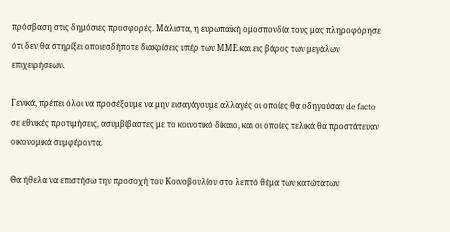πρόσβαση στις δημόσιες προσφορές. Μάλιστα, η ευρωπαϊκή ομοσπονδία τους μας πληροφόρησε ότι δεν θα στηρίξει οποιεσδήποτε διακρίσεις υπέρ των ΜΜΕ και εις βάρος των μεγάλων επιχειρήσεων.

Γενικά, πρέπει όλοι να προσέξουμε να μην εισαγάγουμε αλλαγές οι οποίες θα οδηγούσαν de facto σε εθνικές προτιμήσεις, ασυμβίβαστες με το κοινοτικό δίκαιο, και οι οποίες τελικά θα προστάτευαν οικονομικά συμφέροντα.

Θα ήθελα να επιστήσω την προσοχή του Κοινοβουλίου στο λεπτό θέμα των κατώτατων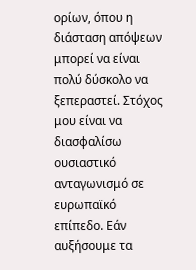ορίων, όπου η διάσταση απόψεων μπορεί να είναι πολύ δύσκολο να ξεπεραστεί. Στόχος μου είναι να διασφαλίσω ουσιαστικό ανταγωνισμό σε ευρωπαϊκό επίπεδο. Εάν αυξήσουμε τα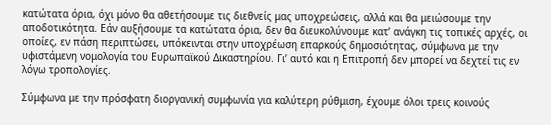κατώτατα όρια, όχι μόνο θα αθετήσουμε τις διεθνείς μας υποχρεώσεις, αλλά και θα μειώσουμε την αποδοτικότητα. Εάν αυξήσουμε τα κατώτατα όρια, δεν θα διευκολύνουμε κατ’ ανάγκη τις τοπικές αρχές, οι οποίες, εν πάση περιπτώσει, υπόκεινται στην υποχρέωση επαρκούς δημοσιότητας, σύμφωνα με την υφιστάμενη νομολογία του Ευρωπαϊκού Δικαστηρίου. Γι’ αυτό και η Επιτροπή δεν μπορεί να δεχτεί τις εν λόγω τροπολογίες.

Σύμφωνα με την πρόσφατη διοργανική συμφωνία για καλύτερη ρύθμιση, έχουμε όλοι τρεις κοινούς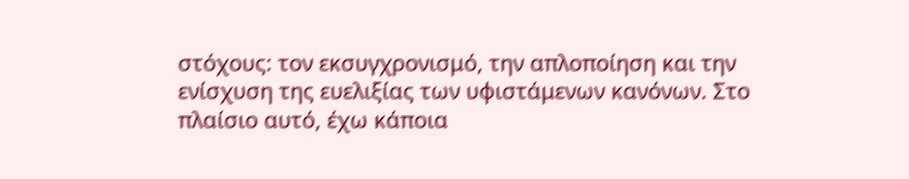στόχους: τον εκσυγχρονισμό, την απλοποίηση και την ενίσχυση της ευελιξίας των υφιστάμενων κανόνων. Στο πλαίσιο αυτό, έχω κάποια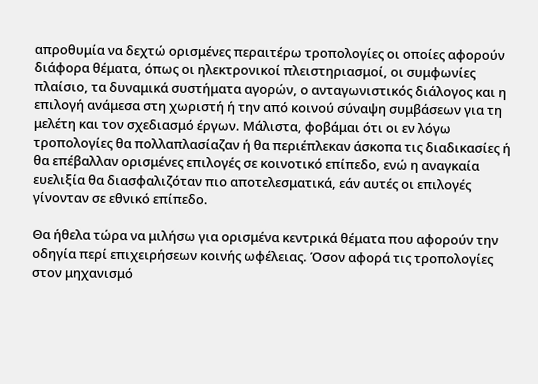απροθυμία να δεχτώ ορισμένες περαιτέρω τροπολογίες οι οποίες αφορούν διάφορα θέματα, όπως οι ηλεκτρονικοί πλειστηριασμοί, οι συμφωνίες πλαίσιο, τα δυναμικά συστήματα αγορών, ο ανταγωνιστικός διάλογος και η επιλογή ανάμεσα στη χωριστή ή την από κοινού σύναψη συμβάσεων για τη μελέτη και τον σχεδιασμό έργων. Μάλιστα, φοβάμαι ότι οι εν λόγω τροπολογίες θα πολλαπλασίαζαν ή θα περιέπλεκαν άσκοπα τις διαδικασίες ή θα επέβαλλαν ορισμένες επιλογές σε κοινοτικό επίπεδο, ενώ η αναγκαία ευελιξία θα διασφαλιζόταν πιο αποτελεσματικά, εάν αυτές οι επιλογές γίνονταν σε εθνικό επίπεδο.

Θα ήθελα τώρα να μιλήσω για ορισμένα κεντρικά θέματα που αφορούν την οδηγία περί επιχειρήσεων κοινής ωφέλειας. Όσον αφορά τις τροπολογίες στον μηχανισμό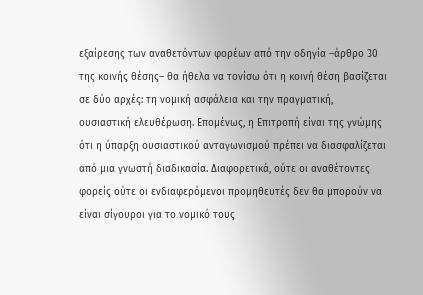εξαίρεσης των αναθετόντων φορέων από την οδηγία –άρθρο 30 της κοινής θέσης– θα ήθελα να τονίσω ότι η κοινή θέση βασίζεται σε δύο αρχές: τη νομική ασφάλεια και την πραγματική, ουσιαστική ελευθέρωση. Επομένως, η Επιτροπή είναι της γνώμης ότι η ύπαρξη ουσιαστικού ανταγωνισμού πρέπει να διασφαλίζεται από μια γνωστή διαδικασία. Διαφορετικά, ούτε οι αναθέτοντες φορείς ούτε οι ενδιαφερόμενοι προμηθευτές δεν θα μπορούν να είναι σίγουροι για το νομικό τους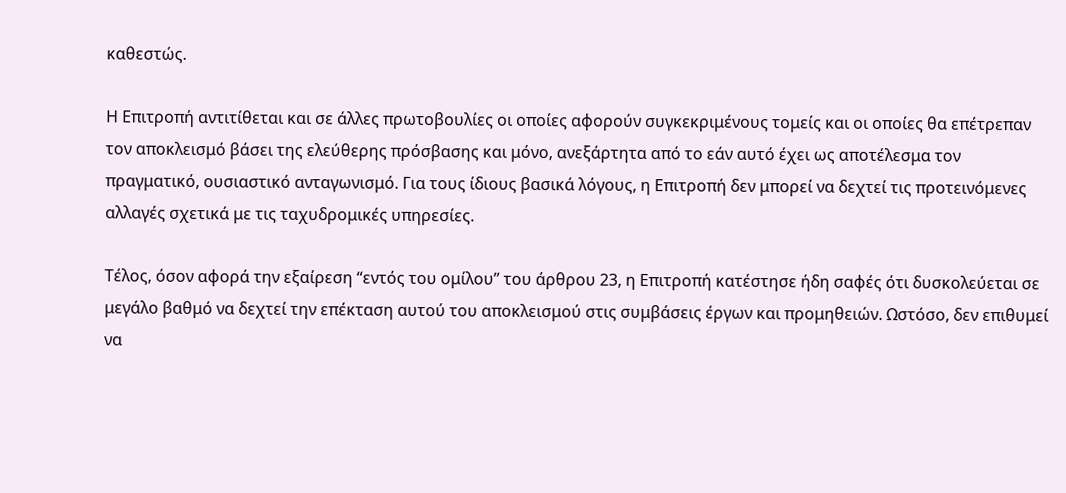καθεστώς.

Η Επιτροπή αντιτίθεται και σε άλλες πρωτοβουλίες οι οποίες αφορούν συγκεκριμένους τομείς και οι οποίες θα επέτρεπαν τον αποκλεισμό βάσει της ελεύθερης πρόσβασης και μόνο, ανεξάρτητα από το εάν αυτό έχει ως αποτέλεσμα τον πραγματικό, ουσιαστικό ανταγωνισμό. Για τους ίδιους βασικά λόγους, η Επιτροπή δεν μπορεί να δεχτεί τις προτεινόμενες αλλαγές σχετικά με τις ταχυδρομικές υπηρεσίες.

Τέλος, όσον αφορά την εξαίρεση “εντός του ομίλου” του άρθρου 23, η Επιτροπή κατέστησε ήδη σαφές ότι δυσκολεύεται σε μεγάλο βαθμό να δεχτεί την επέκταση αυτού του αποκλεισμού στις συμβάσεις έργων και προμηθειών. Ωστόσο, δεν επιθυμεί να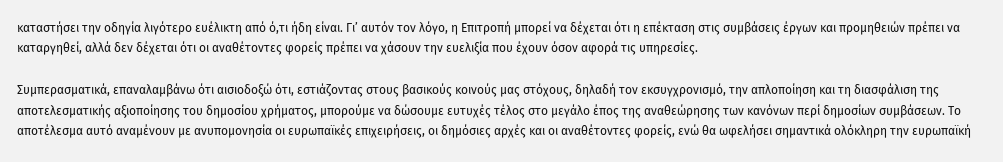καταστήσει την οδηγία λιγότερο ευέλικτη από ό,τι ήδη είναι. Γι’ αυτόν τον λόγο, η Επιτροπή μπορεί να δέχεται ότι η επέκταση στις συμβάσεις έργων και προμηθειών πρέπει να καταργηθεί, αλλά δεν δέχεται ότι οι αναθέτοντες φορείς πρέπει να χάσουν την ευελιξία που έχουν όσον αφορά τις υπηρεσίες.

Συμπερασματικά, επαναλαμβάνω ότι αισιοδοξώ ότι, εστιάζοντας στους βασικούς κοινούς μας στόχους, δηλαδή τον εκσυγχρονισμό, την απλοποίηση και τη διασφάλιση της αποτελεσματικής αξιοποίησης του δημοσίου χρήματος, μπορούμε να δώσουμε ευτυχές τέλος στο μεγάλο έπος της αναθεώρησης των κανόνων περί δημοσίων συμβάσεων. Το αποτέλεσμα αυτό αναμένουν με ανυπομονησία οι ευρωπαϊκές επιχειρήσεις, οι δημόσιες αρχές και οι αναθέτοντες φορείς, ενώ θα ωφελήσει σημαντικά ολόκληρη την ευρωπαϊκή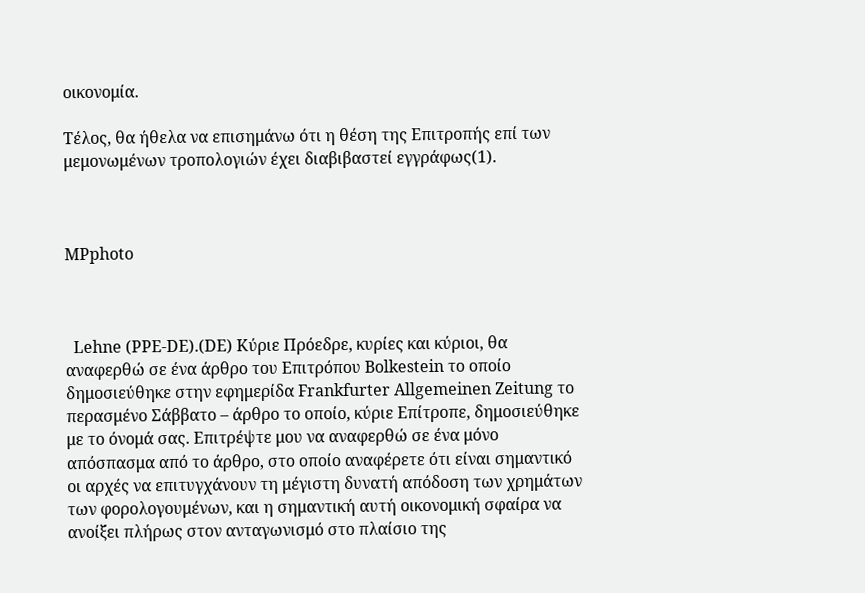οικονομία.

Τέλος, θα ήθελα να επισημάνω ότι η θέση της Επιτροπής επί των μεμονωμένων τροπολογιών έχει διαβιβαστεί εγγράφως(1).



MPphoto



  Lehne (PPE-DE).(DE) Κύριε Πρόεδρε, κυρίες και κύριοι, θα αναφερθώ σε ένα άρθρο του Επιτρόπου Bolkestein το οποίο δημοσιεύθηκε στην εφημερίδα Frankfurter Allgemeinen Zeitung το περασμένο Σάββατο – άρθρο το οποίο, κύριε Επίτροπε, δημοσιεύθηκε με το όνομά σας. Επιτρέψτε μου να αναφερθώ σε ένα μόνο απόσπασμα από το άρθρο, στο οποίο αναφέρετε ότι είναι σημαντικό οι αρχές να επιτυγχάνουν τη μέγιστη δυνατή απόδοση των χρημάτων των φορολογουμένων, και η σημαντική αυτή οικονομική σφαίρα να ανοίξει πλήρως στον ανταγωνισμό στο πλαίσιο της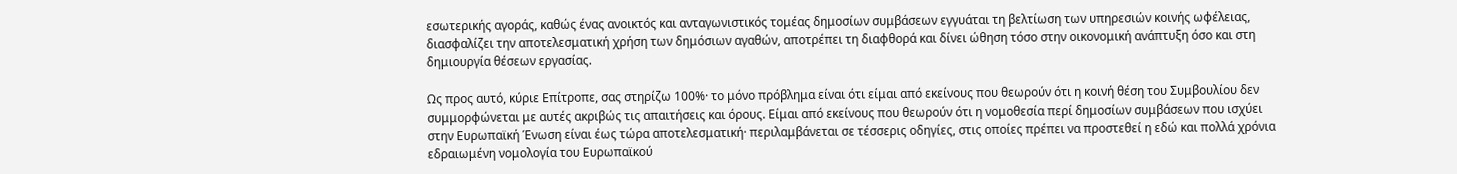εσωτερικής αγοράς, καθώς ένας ανοικτός και ανταγωνιστικός τομέας δημοσίων συμβάσεων εγγυάται τη βελτίωση των υπηρεσιών κοινής ωφέλειας, διασφαλίζει την αποτελεσματική χρήση των δημόσιων αγαθών, αποτρέπει τη διαφθορά και δίνει ώθηση τόσο στην οικονομική ανάπτυξη όσο και στη δημιουργία θέσεων εργασίας.

Ως προς αυτό, κύριε Επίτροπε, σας στηρίζω 100%· το μόνο πρόβλημα είναι ότι είμαι από εκείνους που θεωρούν ότι η κοινή θέση του Συμβουλίου δεν συμμορφώνεται με αυτές ακριβώς τις απαιτήσεις και όρους. Είμαι από εκείνους που θεωρούν ότι η νομοθεσία περί δημοσίων συμβάσεων που ισχύει στην Ευρωπαϊκή Ένωση είναι έως τώρα αποτελεσματική· περιλαμβάνεται σε τέσσερις οδηγίες, στις οποίες πρέπει να προστεθεί η εδώ και πολλά χρόνια εδραιωμένη νομολογία του Ευρωπαϊκού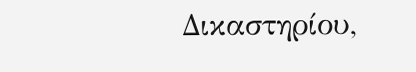Δικαστηρίου,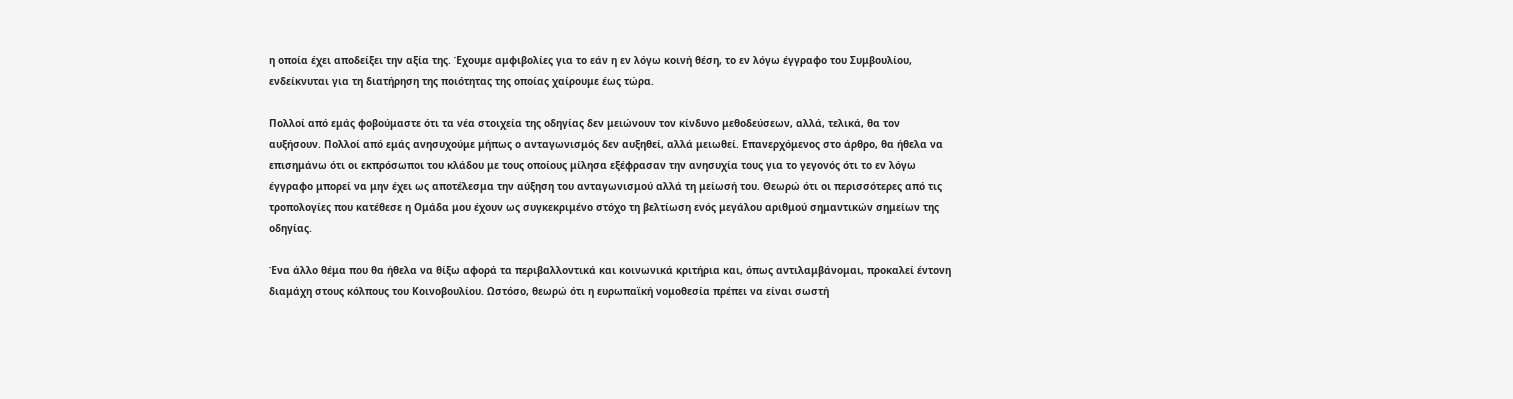η οποία έχει αποδείξει την αξία της. Έχουμε αμφιβολίες για το εάν η εν λόγω κοινή θέση, το εν λόγω έγγραφο του Συμβουλίου, ενδείκνυται για τη διατήρηση της ποιότητας της οποίας χαίρουμε έως τώρα.

Πολλοί από εμάς φοβούμαστε ότι τα νέα στοιχεία της οδηγίας δεν μειώνουν τον κίνδυνο μεθοδεύσεων, αλλά, τελικά, θα τον αυξήσουν. Πολλοί από εμάς ανησυχούμε μήπως ο ανταγωνισμός δεν αυξηθεί, αλλά μειωθεί. Επανερχόμενος στο άρθρο, θα ήθελα να επισημάνω ότι οι εκπρόσωποι του κλάδου με τους οποίους μίλησα εξέφρασαν την ανησυχία τους για το γεγονός ότι το εν λόγω έγγραφο μπορεί να μην έχει ως αποτέλεσμα την αύξηση του ανταγωνισμού αλλά τη μείωσή του. Θεωρώ ότι οι περισσότερες από τις τροπολογίες που κατέθεσε η Ομάδα μου έχουν ως συγκεκριμένο στόχο τη βελτίωση ενός μεγάλου αριθμού σημαντικών σημείων της οδηγίας.

Ένα άλλο θέμα που θα ήθελα να θίξω αφορά τα περιβαλλοντικά και κοινωνικά κριτήρια και, όπως αντιλαμβάνομαι, προκαλεί έντονη διαμάχη στους κόλπους του Κοινοβουλίου. Ωστόσο, θεωρώ ότι η ευρωπαϊκή νομοθεσία πρέπει να είναι σωστή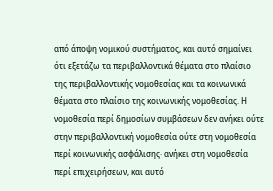από άποψη νομικού συστήματος, και αυτό σημαίνει ότι εξετάζω τα περιβαλλοντικά θέματα στο πλαίσιο της περιβαλλοντικής νομοθεσίας και τα κοινωνικά θέματα στο πλαίσιο της κοινωνικής νομοθεσίας. Η νομοθεσία περί δημοσίων συμβάσεων δεν ανήκει ούτε στην περιβαλλοντική νομοθεσία ούτε στη νομοθεσία περί κοινωνικής ασφάλισης· ανήκει στη νομοθεσία περί επιχειρήσεων, και αυτό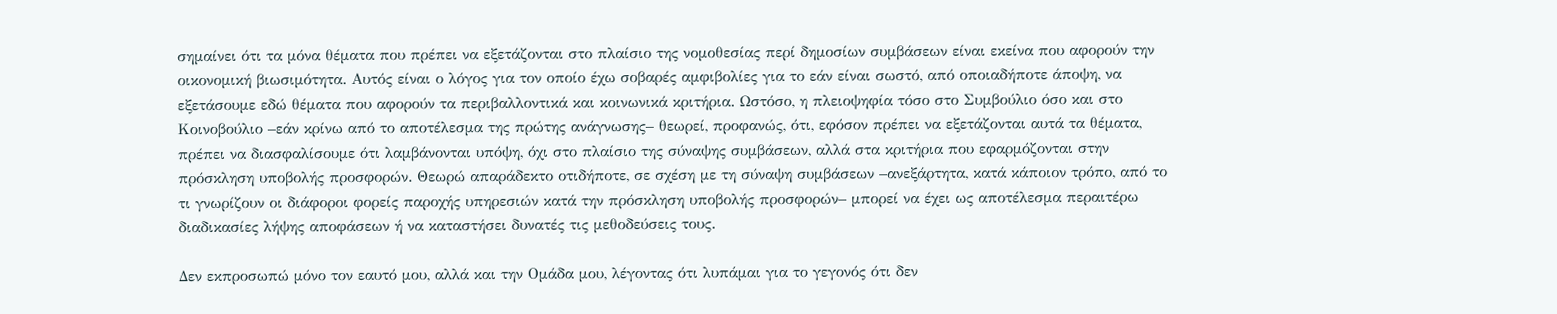σημαίνει ότι τα μόνα θέματα που πρέπει να εξετάζονται στο πλαίσιο της νομοθεσίας περί δημοσίων συμβάσεων είναι εκείνα που αφορούν την οικονομική βιωσιμότητα. Αυτός είναι ο λόγος για τον οποίο έχω σοβαρές αμφιβολίες για το εάν είναι σωστό, από οποιαδήποτε άποψη, να εξετάσουμε εδώ θέματα που αφορούν τα περιβαλλοντικά και κοινωνικά κριτήρια. Ωστόσο, η πλειοψηφία τόσο στο Συμβούλιο όσο και στο Κοινοβούλιο –εάν κρίνω από το αποτέλεσμα της πρώτης ανάγνωσης– θεωρεί, προφανώς, ότι, εφόσον πρέπει να εξετάζονται αυτά τα θέματα, πρέπει να διασφαλίσουμε ότι λαμβάνονται υπόψη, όχι στο πλαίσιο της σύναψης συμβάσεων, αλλά στα κριτήρια που εφαρμόζονται στην πρόσκληση υποβολής προσφορών. Θεωρώ απαράδεκτο οτιδήποτε, σε σχέση με τη σύναψη συμβάσεων –ανεξάρτητα, κατά κάποιον τρόπο, από το τι γνωρίζουν οι διάφοροι φορείς παροχής υπηρεσιών κατά την πρόσκληση υποβολής προσφορών– μπορεί να έχει ως αποτέλεσμα περαιτέρω διαδικασίες λήψης αποφάσεων ή να καταστήσει δυνατές τις μεθοδεύσεις τους.

Δεν εκπροσωπώ μόνο τον εαυτό μου, αλλά και την Ομάδα μου, λέγοντας ότι λυπάμαι για το γεγονός ότι δεν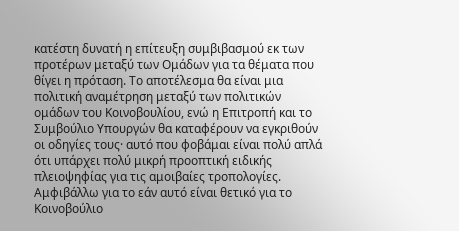κατέστη δυνατή η επίτευξη συμβιβασμού εκ των προτέρων μεταξύ των Ομάδων για τα θέματα που θίγει η πρόταση. Το αποτέλεσμα θα είναι μια πολιτική αναμέτρηση μεταξύ των πολιτικών ομάδων του Κοινοβουλίου, ενώ η Επιτροπή και το Συμβούλιο Υπουργών θα καταφέρουν να εγκριθούν οι οδηγίες τους· αυτό που φοβάμαι είναι πολύ απλά ότι υπάρχει πολύ μικρή προοπτική ειδικής πλειοψηφίας για τις αμοιβαίες τροπολογίες. Αμφιβάλλω για το εάν αυτό είναι θετικό για το Κοινοβούλιο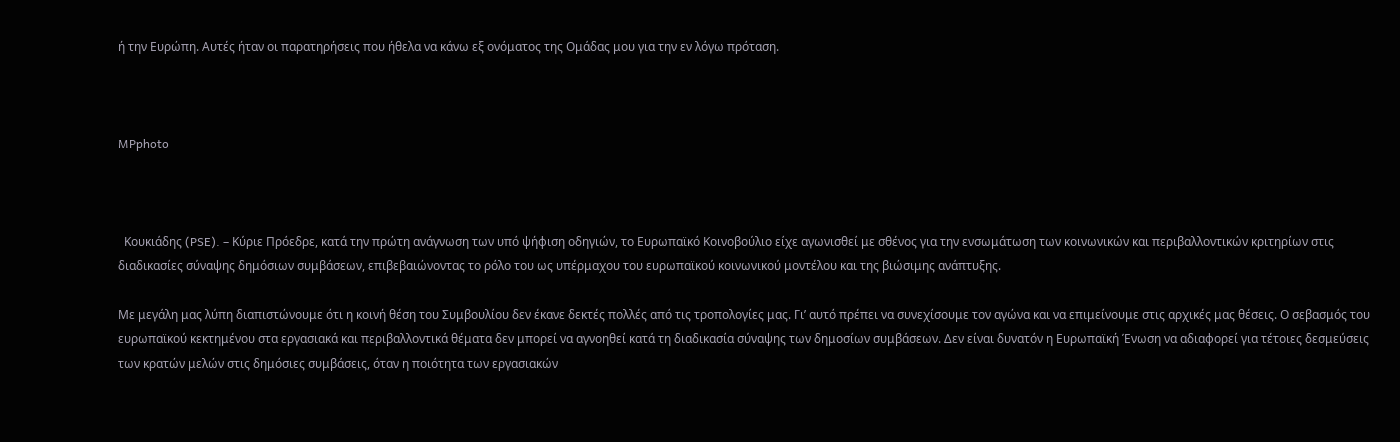ή την Ευρώπη. Αυτές ήταν οι παρατηρήσεις που ήθελα να κάνω εξ ονόματος της Ομάδας μου για την εν λόγω πρόταση.



MPphoto



  Κουκιάδης (PSE). – Κύριε Πρόεδρε, κατά την πρώτη ανάγνωση των υπό ψήφιση οδηγιών, το Ευρωπαϊκό Κοινοβούλιο είχε αγωνισθεί με σθένος για την ενσωμάτωση των κοινωνικών και περιβαλλοντικών κριτηρίων στις διαδικασίες σύναψης δημόσιων συμβάσεων, επιβεβαιώνοντας το ρόλο του ως υπέρμαχου του ευρωπαϊκού κοινωνικού μοντέλου και της βιώσιμης ανάπτυξης.

Με μεγάλη μας λύπη διαπιστώνουμε ότι η κοινή θέση του Συμβουλίου δεν έκανε δεκτές πολλές από τις τροπολογίες μας. Γι’ αυτό πρέπει να συνεχίσουμε τον αγώνα και να επιμείνουμε στις αρχικές μας θέσεις. Ο σεβασμός του ευρωπαϊκού κεκτημένου στα εργασιακά και περιβαλλοντικά θέματα δεν μπορεί να αγνοηθεί κατά τη διαδικασία σύναψης των δημοσίων συμβάσεων. Δεν είναι δυνατόν η Ευρωπαϊκή Ένωση να αδιαφορεί για τέτοιες δεσμεύσεις των κρατών μελών στις δημόσιες συμβάσεις, όταν η ποιότητα των εργασιακών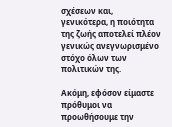σχέσεων και, γενικότερα, η ποιότητα της ζωής αποτελεί πλέον γενικώς ανεγνωρισμένο στόχο όλων των πολιτικών της.

Ακόμη, εφόσον είμαστε πρόθυμοι να προωθήσουμε την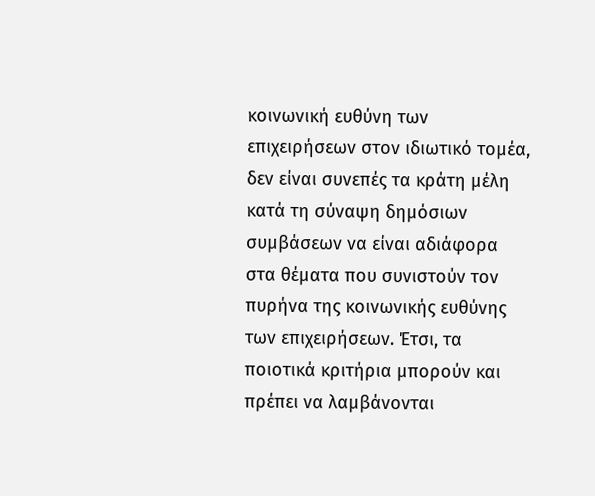κοινωνική ευθύνη των επιχειρήσεων στον ιδιωτικό τομέα, δεν είναι συνεπές τα κράτη μέλη κατά τη σύναψη δημόσιων συμβάσεων να είναι αδιάφορα στα θέματα που συνιστούν τον πυρήνα της κοινωνικής ευθύνης των επιχειρήσεων. Έτσι, τα ποιοτικά κριτήρια μπορούν και πρέπει να λαμβάνονται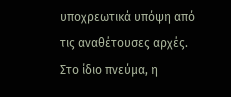υποχρεωτικά υπόψη από τις αναθέτουσες αρχές. Στο ίδιο πνεύμα, η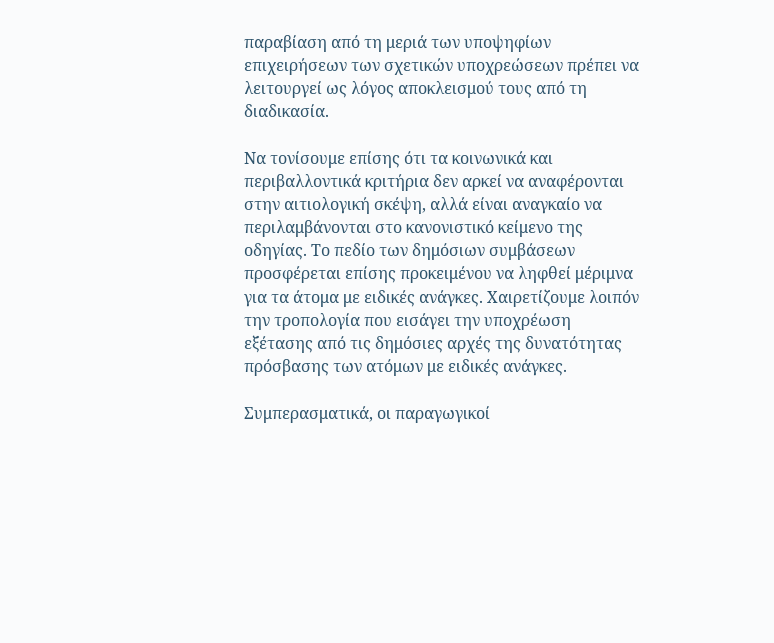παραβίαση από τη μεριά των υποψηφίων επιχειρήσεων των σχετικών υποχρεώσεων πρέπει να λειτουργεί ως λόγος αποκλεισμού τους από τη διαδικασία.

Να τονίσουμε επίσης ότι τα κοινωνικά και περιβαλλοντικά κριτήρια δεν αρκεί να αναφέρονται στην αιτιολογική σκέψη, αλλά είναι αναγκαίο να περιλαμβάνονται στο κανονιστικό κείμενο της οδηγίας. Το πεδίο των δημόσιων συμβάσεων προσφέρεται επίσης προκειμένου να ληφθεί μέριμνα για τα άτομα με ειδικές ανάγκες. Χαιρετίζουμε λοιπόν την τροπολογία που εισάγει την υποχρέωση εξέτασης από τις δημόσιες αρχές της δυνατότητας πρόσβασης των ατόμων με ειδικές ανάγκες.

Συμπερασματικά, οι παραγωγικοί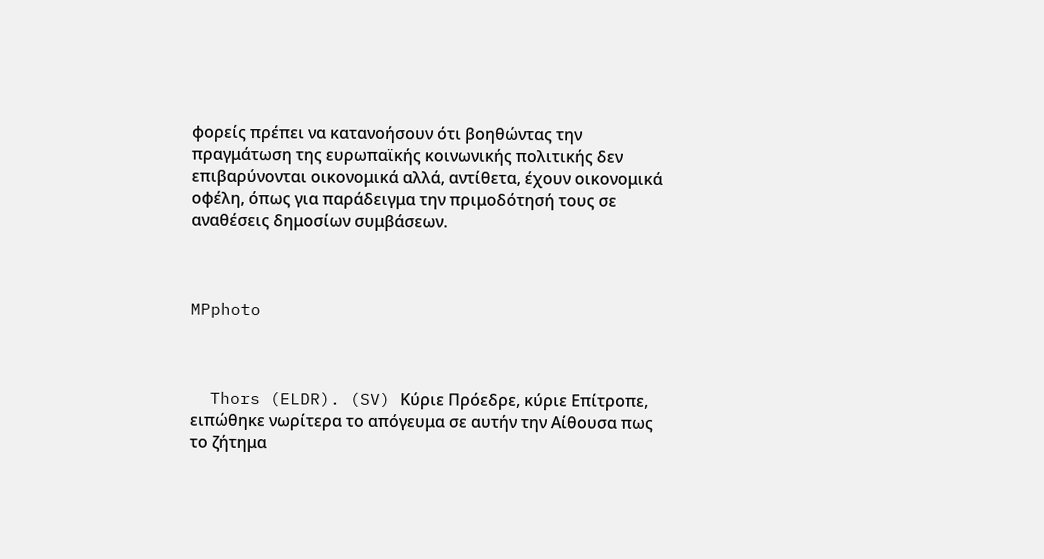φορείς πρέπει να κατανοήσουν ότι βοηθώντας την πραγμάτωση της ευρωπαϊκής κοινωνικής πολιτικής δεν επιβαρύνονται οικονομικά αλλά, αντίθετα, έχουν οικονομικά οφέλη, όπως για παράδειγμα την πριμοδότησή τους σε αναθέσεις δημοσίων συμβάσεων.



MPphoto



  Thors (ELDR). (SV) Κύριε Πρόεδρε, κύριε Επίτροπε, ειπώθηκε νωρίτερα το απόγευμα σε αυτήν την Αίθουσα πως το ζήτημα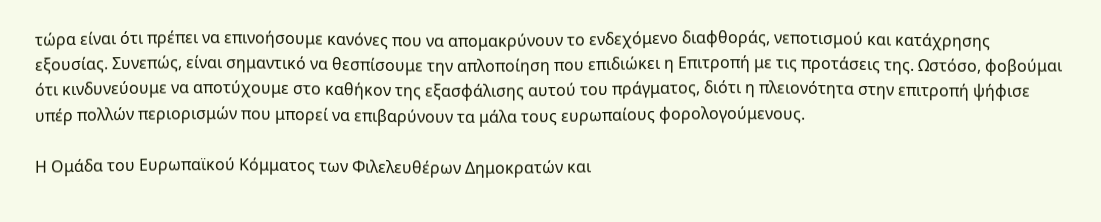τώρα είναι ότι πρέπει να επινοήσουμε κανόνες που να απομακρύνουν το ενδεχόμενο διαφθοράς, νεποτισμού και κατάχρησης εξουσίας. Συνεπώς, είναι σημαντικό να θεσπίσουμε την απλοποίηση που επιδιώκει η Επιτροπή με τις προτάσεις της. Ωστόσο, φοβούμαι ότι κινδυνεύουμε να αποτύχουμε στο καθήκον της εξασφάλισης αυτού του πράγματος, διότι η πλειονότητα στην επιτροπή ψήφισε υπέρ πολλών περιορισμών που μπορεί να επιβαρύνουν τα μάλα τους ευρωπαίους φορολογούμενους.

Η Ομάδα του Ευρωπαϊκού Κόμματος των Φιλελευθέρων Δημοκρατών και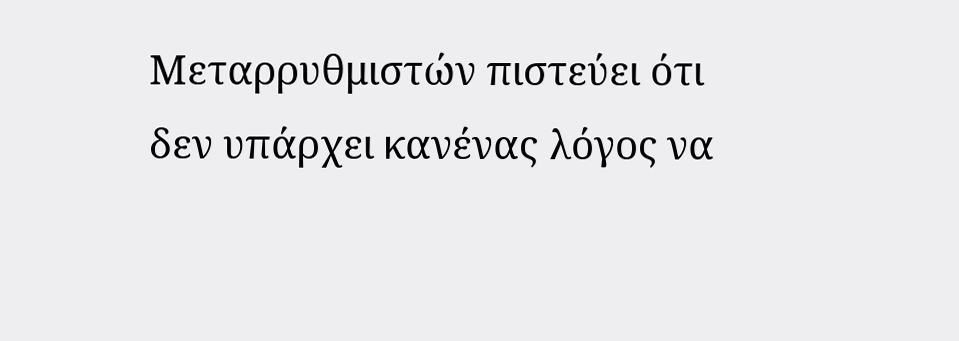Μεταρρυθμιστών πιστεύει ότι δεν υπάρχει κανένας λόγος να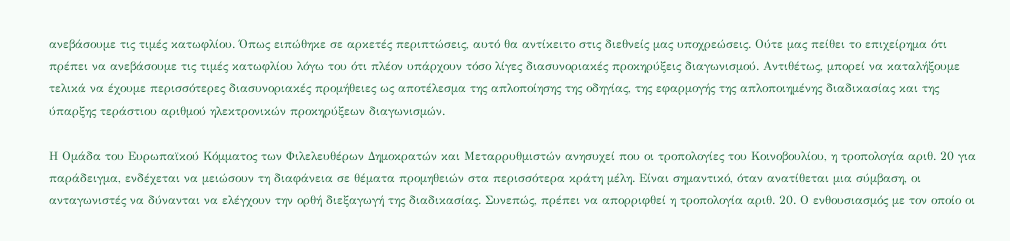ανεβάσουμε τις τιμές κατωφλίου. Όπως ειπώθηκε σε αρκετές περιπτώσεις, αυτό θα αντίκειτο στις διεθνείς μας υποχρεώσεις. Ούτε μας πείθει το επιχείρημα ότι πρέπει να ανεβάσουμε τις τιμές κατωφλίου λόγω του ότι πλέον υπάρχουν τόσο λίγες διασυνοριακές προκηρύξεις διαγωνισμού. Αντιθέτως, μπορεί να καταλήξουμε τελικά να έχουμε περισσότερες διασυνοριακές προμήθειες ως αποτέλεσμα της απλοποίησης της οδηγίας, της εφαρμογής της απλοποιημένης διαδικασίας και της ύπαρξης τεράστιου αριθμού ηλεκτρονικών προκηρύξεων διαγωνισμών.

Η Ομάδα του Ευρωπαϊκού Κόμματος των Φιλελευθέρων Δημοκρατών και Μεταρρυθμιστών ανησυχεί που οι τροπολογίες του Κοινοβουλίου, η τροπολογία αριθ. 20 για παράδειγμα, ενδέχεται να μειώσουν τη διαφάνεια σε θέματα προμηθειών στα περισσότερα κράτη μέλη. Είναι σημαντικό, όταν ανατίθεται μια σύμβαση, οι ανταγωνιστές να δύνανται να ελέγχουν την ορθή διεξαγωγή της διαδικασίας. Συνεπώς, πρέπει να απορριφθεί η τροπολογία αριθ. 20. Ο ενθουσιασμός με τον οποίο οι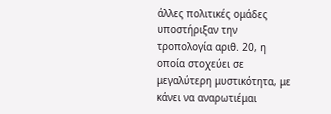άλλες πολιτικές ομάδες υποστήριξαν την τροπολογία αριθ. 20, η οποία στοχεύει σε μεγαλύτερη μυστικότητα, με κάνει να αναρωτιέμαι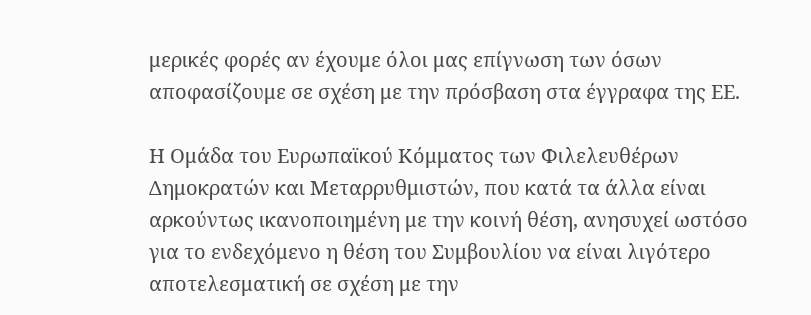μερικές φορές αν έχουμε όλοι μας επίγνωση των όσων αποφασίζουμε σε σχέση με την πρόσβαση στα έγγραφα της ΕΕ.

Η Ομάδα του Ευρωπαϊκού Κόμματος των Φιλελευθέρων Δημοκρατών και Μεταρρυθμιστών, που κατά τα άλλα είναι αρκούντως ικανοποιημένη με την κοινή θέση, ανησυχεί ωστόσο για το ενδεχόμενο η θέση του Συμβουλίου να είναι λιγότερο αποτελεσματική σε σχέση με την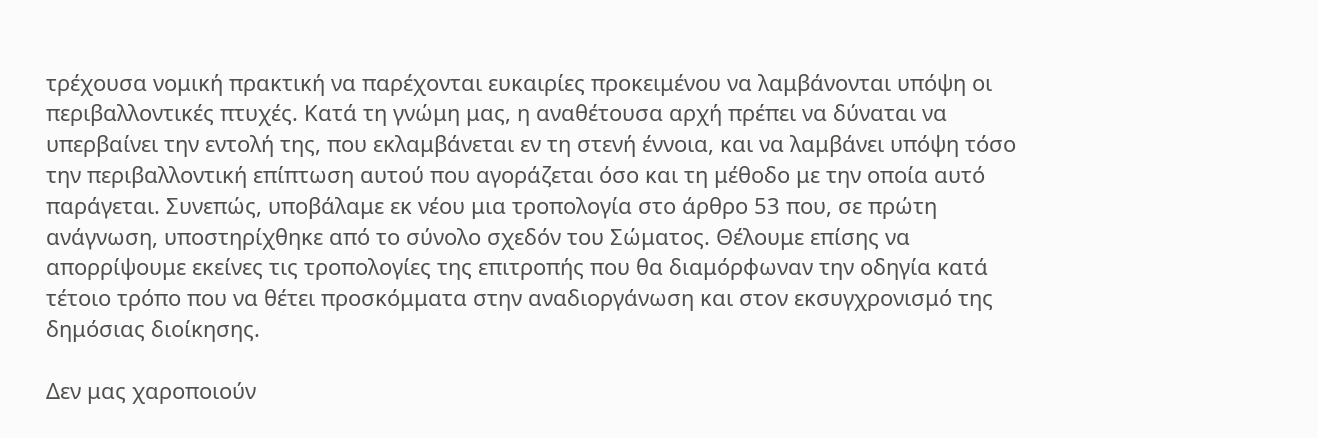τρέχουσα νομική πρακτική να παρέχονται ευκαιρίες προκειμένου να λαμβάνονται υπόψη οι περιβαλλοντικές πτυχές. Κατά τη γνώμη μας, η αναθέτουσα αρχή πρέπει να δύναται να υπερβαίνει την εντολή της, που εκλαμβάνεται εν τη στενή έννοια, και να λαμβάνει υπόψη τόσο την περιβαλλοντική επίπτωση αυτού που αγοράζεται όσο και τη μέθοδο με την οποία αυτό παράγεται. Συνεπώς, υποβάλαμε εκ νέου μια τροπολογία στο άρθρο 53 που, σε πρώτη ανάγνωση, υποστηρίχθηκε από το σύνολο σχεδόν του Σώματος. Θέλουμε επίσης να απορρίψουμε εκείνες τις τροπολογίες της επιτροπής που θα διαμόρφωναν την οδηγία κατά τέτοιο τρόπο που να θέτει προσκόμματα στην αναδιοργάνωση και στον εκσυγχρονισμό της δημόσιας διοίκησης.

Δεν μας χαροποιούν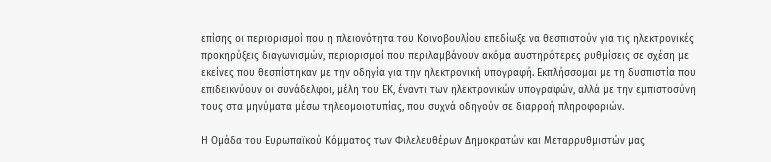επίσης οι περιορισμοί που η πλειονότητα του Κοινοβουλίου επεδίωξε να θεσπιστούν για τις ηλεκτρονικές προκηρύξεις διαγωνισμών, περιορισμοί που περιλαμβάνουν ακόμα αυστηρότερες ρυθμίσεις σε σχέση με εκείνες που θεσπίστηκαν με την οδηγία για την ηλεκτρονική υπογραφή. Εκπλήσσομαι με τη δυσπιστία που επιδεικνύουν οι συνάδελφοι, μέλη του ΕΚ, έναντι των ηλεκτρονικών υπογραφών, αλλά με την εμπιστοσύνη τους στα μηνύματα μέσω τηλεομοιοτυπίας, που συχνά οδηγούν σε διαρροή πληροφοριών.

Η Ομάδα του Ευρωπαϊκού Κόμματος των Φιλελευθέρων Δημοκρατών και Μεταρρυθμιστών μας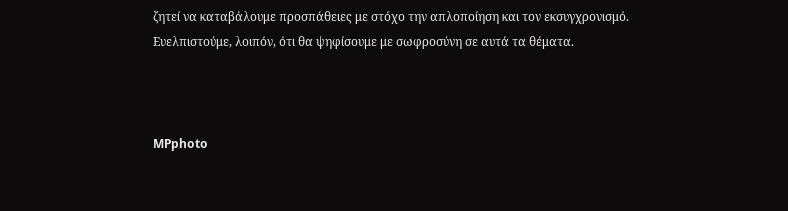ζητεί να καταβάλουμε προσπάθειες με στόχο την απλοποίηση και τον εκσυγχρονισμό. Ευελπιστούμε, λοιπόν, ότι θα ψηφίσουμε με σωφροσύνη σε αυτά τα θέματα.



MPphoto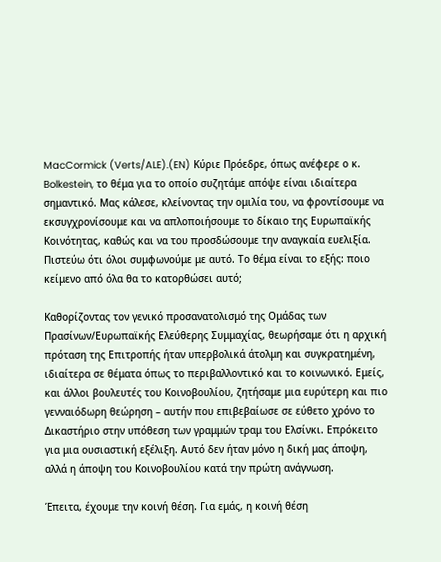MacCormick (Verts/ALE).(EN) Κύριε Πρόεδρε, όπως ανέφερε ο κ. Bolkestein, το θέμα για το οποίο συζητάμε απόψε είναι ιδιαίτερα σημαντικό. Μας κάλεσε, κλείνοντας την ομιλία του, να φροντίσουμε να εκσυγχρονίσουμε και να απλοποιήσουμε το δίκαιο της Ευρωπαϊκής Κοινότητας, καθώς και να του προσδώσουμε την αναγκαία ευελιξία. Πιστεύω ότι όλοι συμφωνούμε με αυτό. Το θέμα είναι το εξής: ποιο κείμενο από όλα θα το κατορθώσει αυτό;

Καθορίζοντας τον γενικό προσανατολισμό της Ομάδας των Πρασίνων/Ευρωπαϊκής Ελεύθερης Συμμαχίας, θεωρήσαμε ότι η αρχική πρόταση της Επιτροπής ήταν υπερβολικά άτολμη και συγκρατημένη, ιδιαίτερα σε θέματα όπως το περιβαλλοντικό και το κοινωνικό. Εμείς, και άλλοι βουλευτές του Κοινοβουλίου, ζητήσαμε μια ευρύτερη και πιο γενναιόδωρη θεώρηση – αυτήν που επιβεβαίωσε σε εύθετο χρόνο το Δικαστήριο στην υπόθεση των γραμμών τραμ του Ελσίνκι. Επρόκειτο για μια ουσιαστική εξέλιξη. Αυτό δεν ήταν μόνο η δική μας άποψη, αλλά η άποψη του Κοινοβουλίου κατά την πρώτη ανάγνωση.

Έπειτα, έχουμε την κοινή θέση. Για εμάς, η κοινή θέση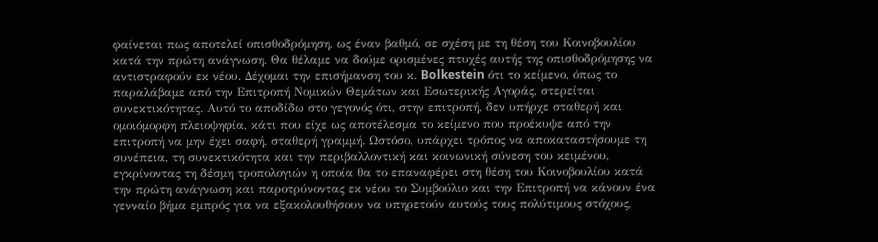φαίνεται πως αποτελεί οπισθοδρόμηση, ως έναν βαθμό, σε σχέση με τη θέση του Κοινοβουλίου κατά την πρώτη ανάγνωση. Θα θέλαμε να δούμε ορισμένες πτυχές αυτής της οπισθοδρόμησης να αντιστραφούν εκ νέου. Δέχομαι την επισήμανση του κ. Bolkestein ότι το κείμενο, όπως το παραλάβαμε από την Επιτροπή Νομικών Θεμάτων και Εσωτερικής Αγοράς, στερείται συνεκτικότητας. Αυτό το αποδίδω στο γεγονός ότι, στην επιτροπή, δεν υπήρχε σταθερή και ομοιόμορφη πλειοψηφία, κάτι που είχε ως αποτέλεσμα το κείμενο που προέκυψε από την επιτροπή να μην έχει σαφή, σταθερή γραμμή. Ωστόσο, υπάρχει τρόπος να αποκαταστήσουμε τη συνέπεια, τη συνεκτικότητα και την περιβαλλοντική και κοινωνική σύνεση του κειμένου, εγκρίνοντας τη δέσμη τροπολογιών η οποία θα το επαναφέρει στη θέση του Κοινοβουλίου κατά την πρώτη ανάγνωση και παροτρύνοντας εκ νέου το Συμβούλιο και την Επιτροπή να κάνουν ένα γενναίο βήμα εμπρός για να εξακολουθήσουν να υπηρετούν αυτούς τους πολύτιμους στόχους,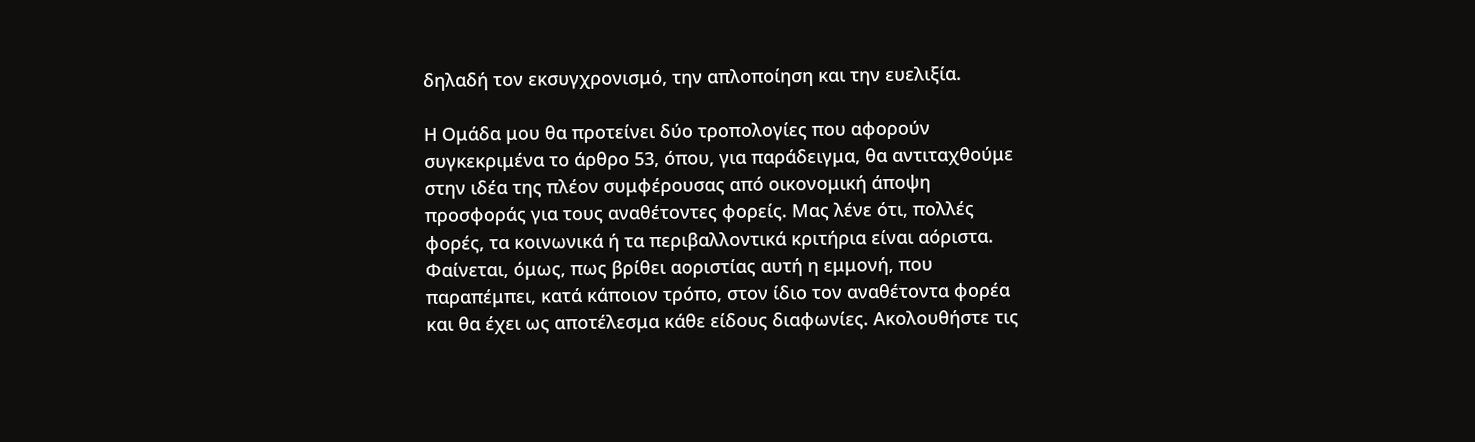δηλαδή τον εκσυγχρονισμό, την απλοποίηση και την ευελιξία.

Η Ομάδα μου θα προτείνει δύο τροπολογίες που αφορούν συγκεκριμένα το άρθρο 53, όπου, για παράδειγμα, θα αντιταχθούμε στην ιδέα της πλέον συμφέρουσας από οικονομική άποψη προσφοράς για τους αναθέτοντες φορείς. Μας λένε ότι, πολλές φορές, τα κοινωνικά ή τα περιβαλλοντικά κριτήρια είναι αόριστα. Φαίνεται, όμως, πως βρίθει αοριστίας αυτή η εμμονή, που παραπέμπει, κατά κάποιον τρόπο, στον ίδιο τον αναθέτοντα φορέα και θα έχει ως αποτέλεσμα κάθε είδους διαφωνίες. Ακολουθήστε τις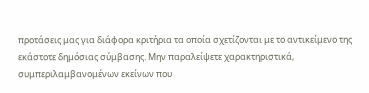προτάσεις μας για διάφορα κριτήρια τα οποία σχετίζονται με το αντικείμενο της εκάστοτε δημόσιας σύμβασης. Μην παραλείψετε χαρακτηριστικά, συμπεριλαμβανομένων εκείνων που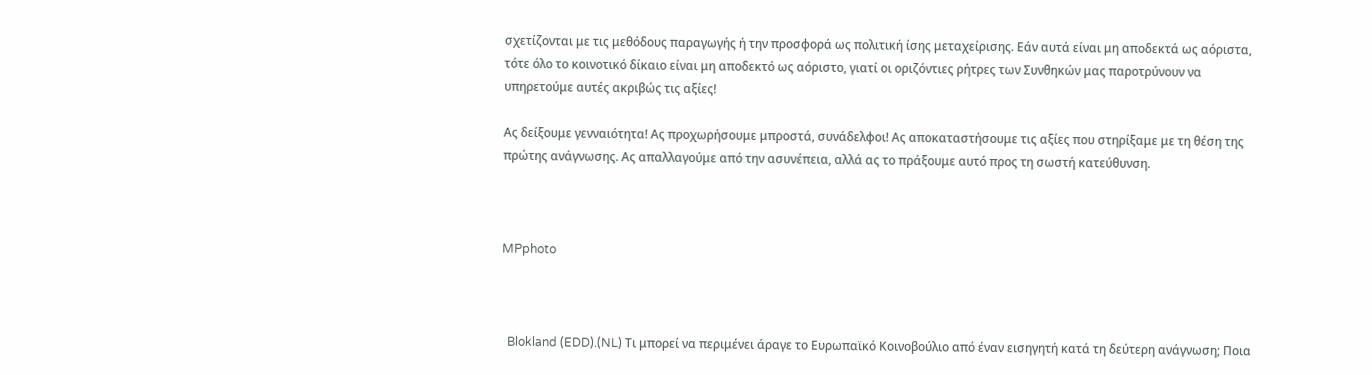σχετίζονται με τις μεθόδους παραγωγής ή την προσφορά ως πολιτική ίσης μεταχείρισης. Εάν αυτά είναι μη αποδεκτά ως αόριστα, τότε όλο το κοινοτικό δίκαιο είναι μη αποδεκτό ως αόριστο, γιατί οι οριζόντιες ρήτρες των Συνθηκών μας παροτρύνουν να υπηρετούμε αυτές ακριβώς τις αξίες!

Ας δείξουμε γενναιότητα! Ας προχωρήσουμε μπροστά, συνάδελφοι! Ας αποκαταστήσουμε τις αξίες που στηρίξαμε με τη θέση της πρώτης ανάγνωσης. Ας απαλλαγούμε από την ασυνέπεια, αλλά ας το πράξουμε αυτό προς τη σωστή κατεύθυνση.



MPphoto



  Blokland (EDD).(NL) Τι μπορεί να περιμένει άραγε το Ευρωπαϊκό Κοινοβούλιο από έναν εισηγητή κατά τη δεύτερη ανάγνωση; Ποια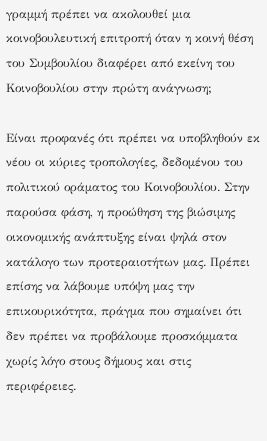γραμμή πρέπει να ακολουθεί μια κοινοβουλευτική επιτροπή όταν η κοινή θέση του Συμβουλίου διαφέρει από εκείνη του Κοινοβουλίου στην πρώτη ανάγνωση;

Είναι προφανές ότι πρέπει να υποβληθούν εκ νέου οι κύριες τροπολογίες, δεδομένου του πολιτικού οράματος του Κοινοβουλίου. Στην παρούσα φάση, η προώθηση της βιώσιμης οικονομικής ανάπτυξης είναι ψηλά στον κατάλογο των προτεραιοτήτων μας. Πρέπει επίσης να λάβουμε υπόψη μας την επικουρικότητα, πράγμα που σημαίνει ότι δεν πρέπει να προβάλουμε προσκόμματα χωρίς λόγο στους δήμους και στις περιφέρειες.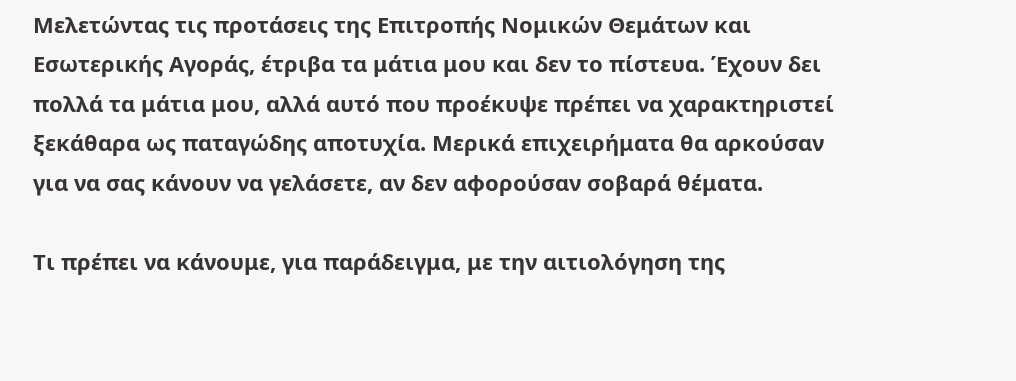Μελετώντας τις προτάσεις της Επιτροπής Νομικών Θεμάτων και Εσωτερικής Αγοράς, έτριβα τα μάτια μου και δεν το πίστευα. Έχουν δει πολλά τα μάτια μου, αλλά αυτό που προέκυψε πρέπει να χαρακτηριστεί ξεκάθαρα ως παταγώδης αποτυχία. Μερικά επιχειρήματα θα αρκούσαν για να σας κάνουν να γελάσετε, αν δεν αφορούσαν σοβαρά θέματα.

Τι πρέπει να κάνουμε, για παράδειγμα, με την αιτιολόγηση της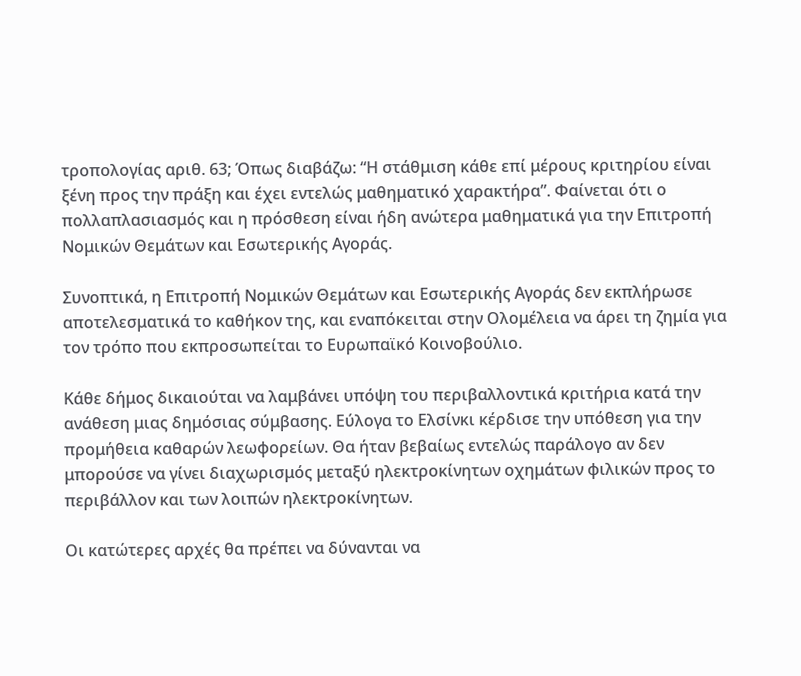τροπολογίας αριθ. 63; Όπως διαβάζω: “Η στάθμιση κάθε επί μέρους κριτηρίου είναι ξένη προς την πράξη και έχει εντελώς μαθηματικό χαρακτήρα”. Φαίνεται ότι ο πολλαπλασιασμός και η πρόσθεση είναι ήδη ανώτερα μαθηματικά για την Επιτροπή Νομικών Θεμάτων και Εσωτερικής Αγοράς.

Συνοπτικά, η Επιτροπή Νομικών Θεμάτων και Εσωτερικής Αγοράς δεν εκπλήρωσε αποτελεσματικά το καθήκον της, και εναπόκειται στην Ολομέλεια να άρει τη ζημία για τον τρόπο που εκπροσωπείται το Ευρωπαϊκό Κοινοβούλιο.

Κάθε δήμος δικαιούται να λαμβάνει υπόψη του περιβαλλοντικά κριτήρια κατά την ανάθεση μιας δημόσιας σύμβασης. Εύλογα το Ελσίνκι κέρδισε την υπόθεση για την προμήθεια καθαρών λεωφορείων. Θα ήταν βεβαίως εντελώς παράλογο αν δεν μπορούσε να γίνει διαχωρισμός μεταξύ ηλεκτροκίνητων οχημάτων φιλικών προς το περιβάλλον και των λοιπών ηλεκτροκίνητων.

Οι κατώτερες αρχές θα πρέπει να δύνανται να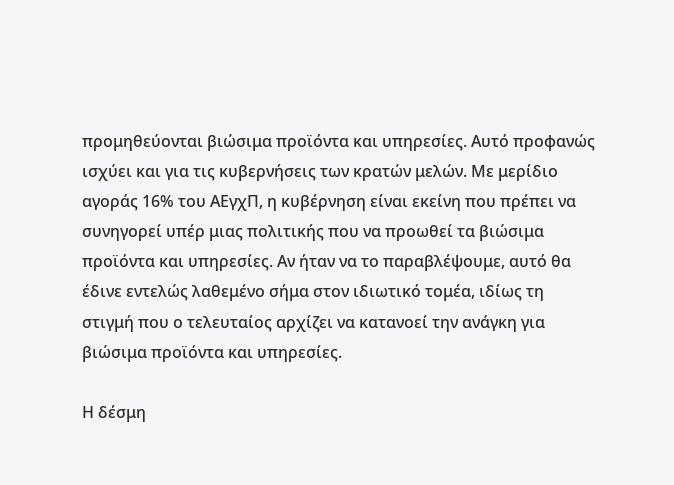προμηθεύονται βιώσιμα προϊόντα και υπηρεσίες. Αυτό προφανώς ισχύει και για τις κυβερνήσεις των κρατών μελών. Με μερίδιο αγοράς 16% του ΑΕγχΠ, η κυβέρνηση είναι εκείνη που πρέπει να συνηγορεί υπέρ μιας πολιτικής που να προωθεί τα βιώσιμα προϊόντα και υπηρεσίες. Αν ήταν να το παραβλέψουμε, αυτό θα έδινε εντελώς λαθεμένο σήμα στον ιδιωτικό τομέα, ιδίως τη στιγμή που ο τελευταίος αρχίζει να κατανοεί την ανάγκη για βιώσιμα προϊόντα και υπηρεσίες.

Η δέσμη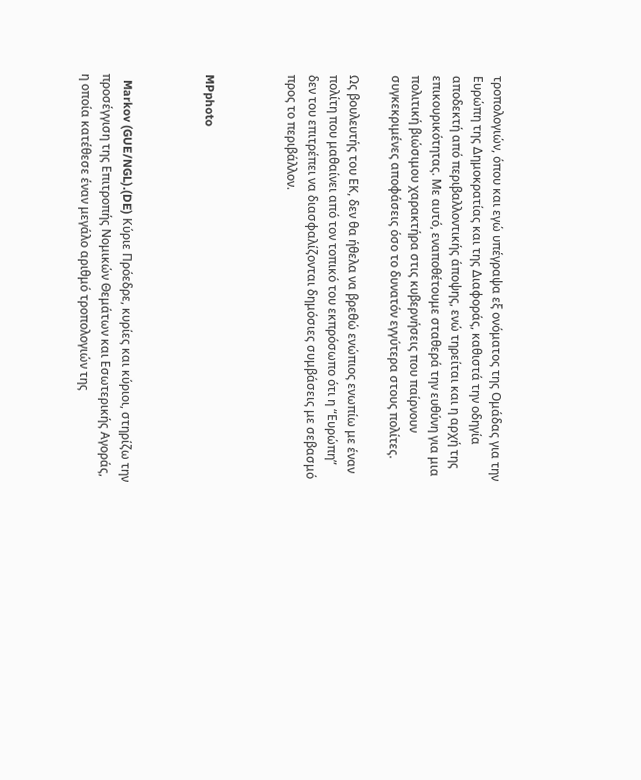τροπολογιών, όπου και εγώ υπέγραψα εξ ονόματος της Ομάδας για την Ευρώπη της Δημοκρατίας και της Διαφοράς, καθιστά την οδηγία αποδεκτή από περιβαλλοντικής άποψης, ενώ τηρείται και η αρχή της επικουρικότητας. Με αυτό, εναποθέτουμε σταθερά την ευθύνη για μια πολιτική βιώσιμου χαρακτήρα στις κυβερνήσεις που παίρνουν συγκεκριμένες αποφάσεις όσο το δυνατόν εγγύτερα στους πολίτες.

Ως βουλευτής του ΕΚ, δεν θα ήθελα να βρεθώ ενώπιος ενωπίω με έναν πολίτη που μαθαίνει από τον τοπικό του εκπρόσωπο ότι η “Ευρώπη” δεν του επιτρέπει να διασφαλίζονται δημόσιες συμβάσεις με σεβασμό προς το περιβάλλον.



MPphoto



  Markov (GUE/NGL).(DE) Κύριε Πρόεδρε, κυρίες και κύριοι, στηρίζω την προσέγγιση της Επιτροπής Νομικών Θεμάτων και Εσωτερικής Αγοράς, η οποία κατέθεσε έναν μεγάλο αριθμό τροπολογιών της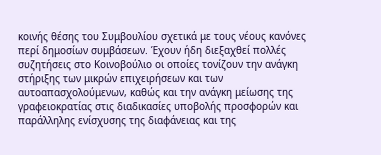κοινής θέσης του Συμβουλίου σχετικά με τους νέους κανόνες περί δημοσίων συμβάσεων. Έχουν ήδη διεξαχθεί πολλές συζητήσεις στο Κοινοβούλιο οι οποίες τονίζουν την ανάγκη στήριξης των μικρών επιχειρήσεων και των αυτοαπασχολούμενων, καθώς και την ανάγκη μείωσης της γραφειοκρατίας στις διαδικασίες υποβολής προσφορών και παράλληλης ενίσχυσης της διαφάνειας και της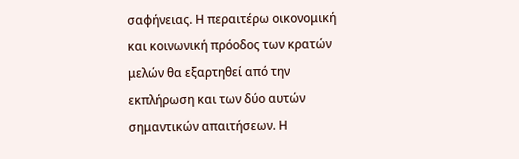σαφήνειας. Η περαιτέρω οικονομική και κοινωνική πρόοδος των κρατών μελών θα εξαρτηθεί από την εκπλήρωση και των δύο αυτών σημαντικών απαιτήσεων. Η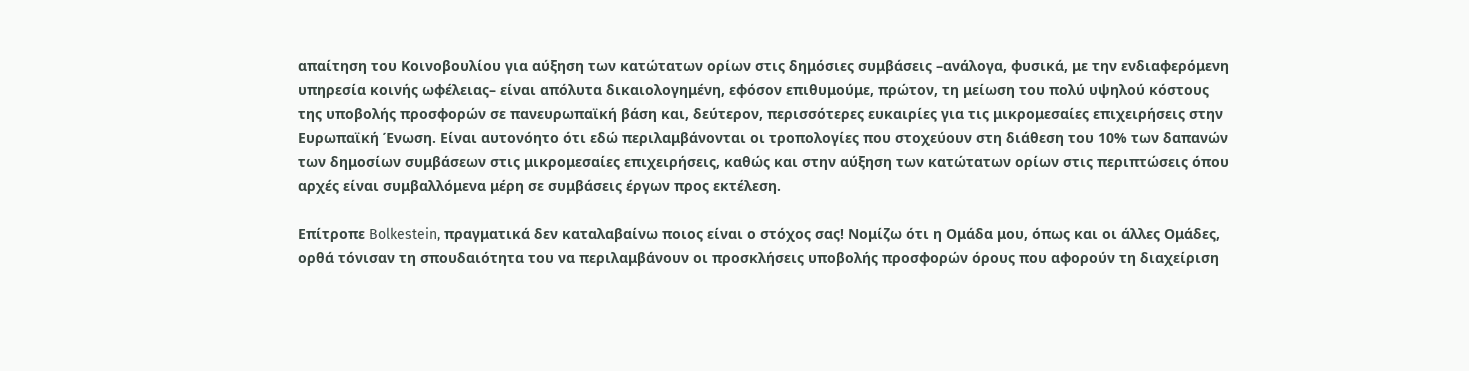απαίτηση του Κοινοβουλίου για αύξηση των κατώτατων ορίων στις δημόσιες συμβάσεις –ανάλογα, φυσικά, με την ενδιαφερόμενη υπηρεσία κοινής ωφέλειας– είναι απόλυτα δικαιολογημένη, εφόσον επιθυμούμε, πρώτον, τη μείωση του πολύ υψηλού κόστους της υποβολής προσφορών σε πανευρωπαϊκή βάση και, δεύτερον, περισσότερες ευκαιρίες για τις μικρομεσαίες επιχειρήσεις στην Ευρωπαϊκή Ένωση. Είναι αυτονόητο ότι εδώ περιλαμβάνονται οι τροπολογίες που στοχεύουν στη διάθεση του 10% των δαπανών των δημοσίων συμβάσεων στις μικρομεσαίες επιχειρήσεις, καθώς και στην αύξηση των κατώτατων ορίων στις περιπτώσεις όπου αρχές είναι συμβαλλόμενα μέρη σε συμβάσεις έργων προς εκτέλεση.

Επίτροπε Bolkestein, πραγματικά δεν καταλαβαίνω ποιος είναι ο στόχος σας! Νομίζω ότι η Ομάδα μου, όπως και οι άλλες Ομάδες, ορθά τόνισαν τη σπουδαιότητα του να περιλαμβάνουν οι προσκλήσεις υποβολής προσφορών όρους που αφορούν τη διαχείριση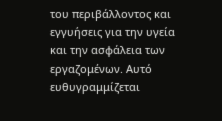του περιβάλλοντος και εγγυήσεις για την υγεία και την ασφάλεια των εργαζομένων. Αυτό ευθυγραμμίζεται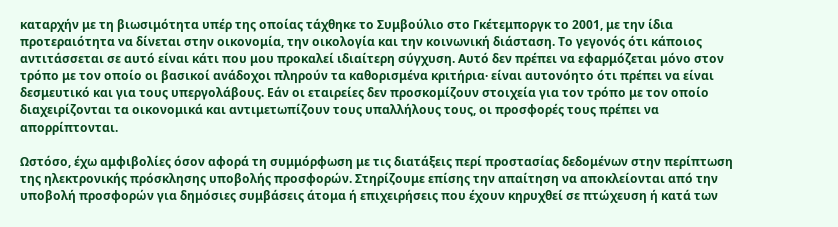καταρχήν με τη βιωσιμότητα υπέρ της οποίας τάχθηκε το Συμβούλιο στο Γκέτεμποργκ το 2001, με την ίδια προτεραιότητα να δίνεται στην οικονομία, την οικολογία και την κοινωνική διάσταση. Το γεγονός ότι κάποιος αντιτάσσεται σε αυτό είναι κάτι που μου προκαλεί ιδιαίτερη σύγχυση. Αυτό δεν πρέπει να εφαρμόζεται μόνο στον τρόπο με τον οποίο οι βασικοί ανάδοχοι πληρούν τα καθορισμένα κριτήρια· είναι αυτονόητο ότι πρέπει να είναι δεσμευτικό και για τους υπεργολάβους. Εάν οι εταιρείες δεν προσκομίζουν στοιχεία για τον τρόπο με τον οποίο διαχειρίζονται τα οικονομικά και αντιμετωπίζουν τους υπαλλήλους τους, οι προσφορές τους πρέπει να απορρίπτονται.

Ωστόσο, έχω αμφιβολίες όσον αφορά τη συμμόρφωση με τις διατάξεις περί προστασίας δεδομένων στην περίπτωση της ηλεκτρονικής πρόσκλησης υποβολής προσφορών. Στηρίζουμε επίσης την απαίτηση να αποκλείονται από την υποβολή προσφορών για δημόσιες συμβάσεις άτομα ή επιχειρήσεις που έχουν κηρυχθεί σε πτώχευση ή κατά των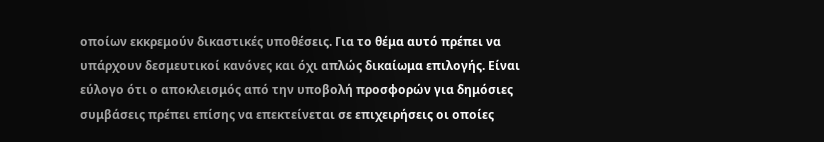οποίων εκκρεμούν δικαστικές υποθέσεις. Για το θέμα αυτό πρέπει να υπάρχουν δεσμευτικοί κανόνες και όχι απλώς δικαίωμα επιλογής. Είναι εύλογο ότι ο αποκλεισμός από την υποβολή προσφορών για δημόσιες συμβάσεις πρέπει επίσης να επεκτείνεται σε επιχειρήσεις οι οποίες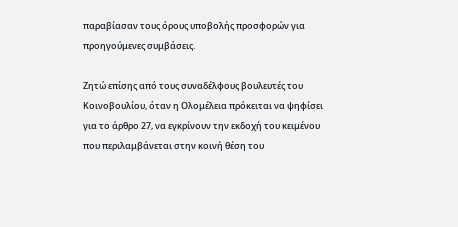παραβίασαν τους όρους υποβολής προσφορών για προηγούμενες συμβάσεις.

Ζητώ επίσης από τους συναδέλφους βουλευτές του Κοινοβουλίου, όταν η Ολομέλεια πρόκειται να ψηφίσει για το άρθρο 27, να εγκρίνουν την εκδοχή του κειμένου που περιλαμβάνεται στην κοινή θέση του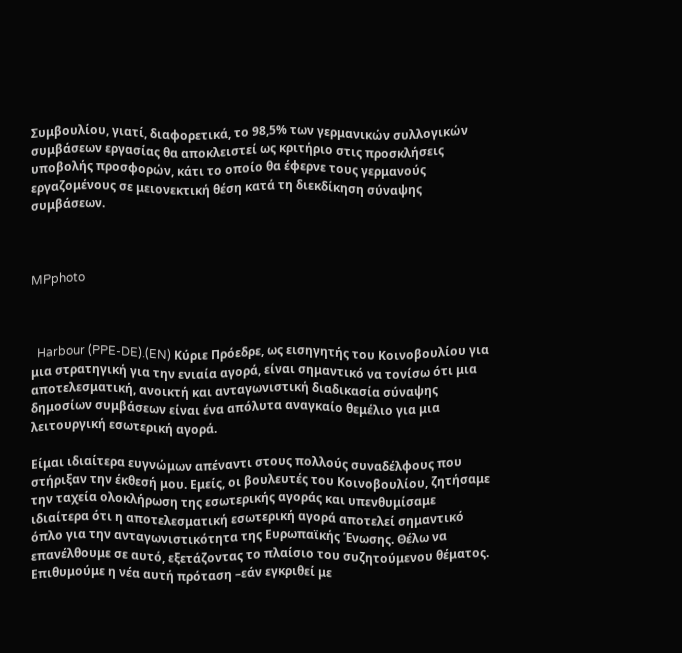Συμβουλίου, γιατί, διαφορετικά, το 98,5% των γερμανικών συλλογικών συμβάσεων εργασίας θα αποκλειστεί ως κριτήριο στις προσκλήσεις υποβολής προσφορών, κάτι το οποίο θα έφερνε τους γερμανούς εργαζομένους σε μειονεκτική θέση κατά τη διεκδίκηση σύναψης συμβάσεων.



MPphoto



  Harbour (PPE-DE).(EN) Κύριε Πρόεδρε, ως εισηγητής του Κοινοβουλίου για μια στρατηγική για την ενιαία αγορά, είναι σημαντικό να τονίσω ότι μια αποτελεσματική, ανοικτή και ανταγωνιστική διαδικασία σύναψης δημοσίων συμβάσεων είναι ένα απόλυτα αναγκαίο θεμέλιο για μια λειτουργική εσωτερική αγορά.

Είμαι ιδιαίτερα ευγνώμων απέναντι στους πολλούς συναδέλφους που στήριξαν την έκθεσή μου. Εμείς, οι βουλευτές του Κοινοβουλίου, ζητήσαμε την ταχεία ολοκλήρωση της εσωτερικής αγοράς και υπενθυμίσαμε ιδιαίτερα ότι η αποτελεσματική εσωτερική αγορά αποτελεί σημαντικό όπλο για την ανταγωνιστικότητα της Ευρωπαϊκής Ένωσης. Θέλω να επανέλθουμε σε αυτό, εξετάζοντας το πλαίσιο του συζητούμενου θέματος. Επιθυμούμε η νέα αυτή πρόταση –εάν εγκριθεί με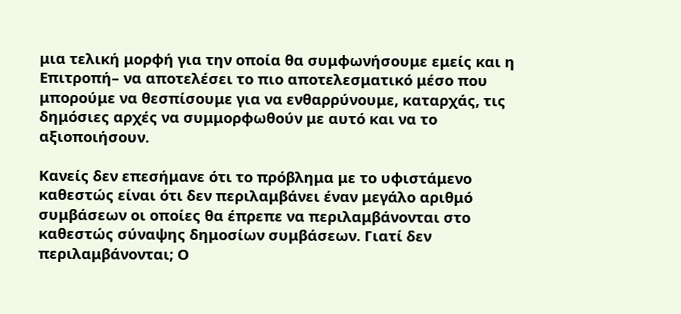μια τελική μορφή για την οποία θα συμφωνήσουμε εμείς και η Επιτροπή– να αποτελέσει το πιο αποτελεσματικό μέσο που μπορούμε να θεσπίσουμε για να ενθαρρύνουμε, καταρχάς, τις δημόσιες αρχές να συμμορφωθούν με αυτό και να το αξιοποιήσουν.

Κανείς δεν επεσήμανε ότι το πρόβλημα με το υφιστάμενο καθεστώς είναι ότι δεν περιλαμβάνει έναν μεγάλο αριθμό συμβάσεων οι οποίες θα έπρεπε να περιλαμβάνονται στο καθεστώς σύναψης δημοσίων συμβάσεων. Γιατί δεν περιλαμβάνονται; Ο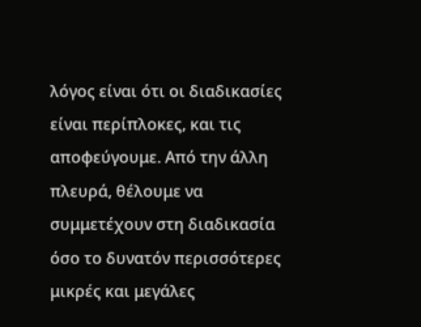λόγος είναι ότι οι διαδικασίες είναι περίπλοκες, και τις αποφεύγουμε. Από την άλλη πλευρά, θέλουμε να συμμετέχουν στη διαδικασία όσο το δυνατόν περισσότερες μικρές και μεγάλες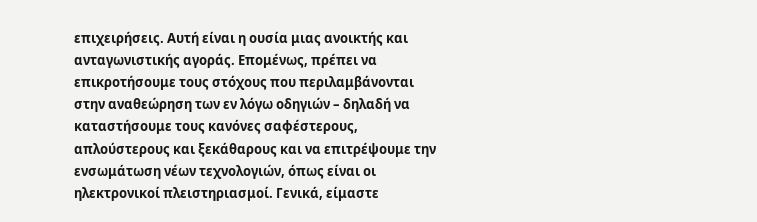επιχειρήσεις. Αυτή είναι η ουσία μιας ανοικτής και ανταγωνιστικής αγοράς. Επομένως, πρέπει να επικροτήσουμε τους στόχους που περιλαμβάνονται στην αναθεώρηση των εν λόγω οδηγιών – δηλαδή να καταστήσουμε τους κανόνες σαφέστερους, απλούστερους και ξεκάθαρους και να επιτρέψουμε την ενσωμάτωση νέων τεχνολογιών, όπως είναι οι ηλεκτρονικοί πλειστηριασμοί. Γενικά, είμαστε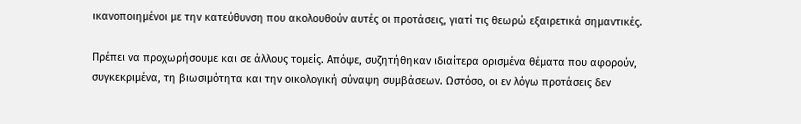ικανοποιημένοι με την κατεύθυνση που ακολουθούν αυτές οι προτάσεις, γιατί τις θεωρώ εξαιρετικά σημαντικές.

Πρέπει να προχωρήσουμε και σε άλλους τομείς. Απόψε, συζητήθηκαν ιδιαίτερα ορισμένα θέματα που αφορούν, συγκεκριμένα, τη βιωσιμότητα και την οικολογική σύναψη συμβάσεων. Ωστόσο, οι εν λόγω προτάσεις δεν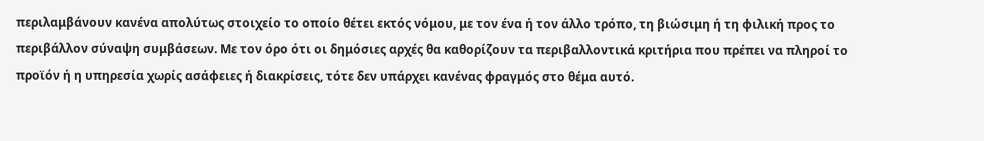περιλαμβάνουν κανένα απολύτως στοιχείο το οποίο θέτει εκτός νόμου, με τον ένα ή τον άλλο τρόπο, τη βιώσιμη ή τη φιλική προς το περιβάλλον σύναψη συμβάσεων. Με τον όρο ότι οι δημόσιες αρχές θα καθορίζουν τα περιβαλλοντικά κριτήρια που πρέπει να πληροί το προϊόν ή η υπηρεσία χωρίς ασάφειες ή διακρίσεις, τότε δεν υπάρχει κανένας φραγμός στο θέμα αυτό.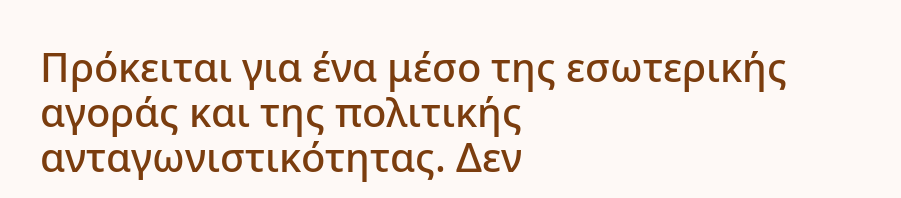Πρόκειται για ένα μέσο της εσωτερικής αγοράς και της πολιτικής ανταγωνιστικότητας. Δεν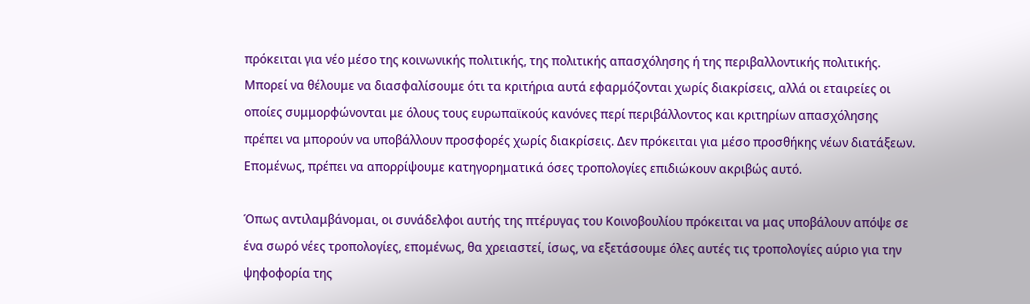πρόκειται για νέο μέσο της κοινωνικής πολιτικής, της πολιτικής απασχόλησης ή της περιβαλλοντικής πολιτικής. Μπορεί να θέλουμε να διασφαλίσουμε ότι τα κριτήρια αυτά εφαρμόζονται χωρίς διακρίσεις, αλλά οι εταιρείες οι οποίες συμμορφώνονται με όλους τους ευρωπαϊκούς κανόνες περί περιβάλλοντος και κριτηρίων απασχόλησης πρέπει να μπορούν να υποβάλλουν προσφορές χωρίς διακρίσεις. Δεν πρόκειται για μέσο προσθήκης νέων διατάξεων. Επομένως, πρέπει να απορρίψουμε κατηγορηματικά όσες τροπολογίες επιδιώκουν ακριβώς αυτό.

Όπως αντιλαμβάνομαι, οι συνάδελφοι αυτής της πτέρυγας του Κοινοβουλίου πρόκειται να μας υποβάλουν απόψε σε ένα σωρό νέες τροπολογίες, επομένως, θα χρειαστεί, ίσως, να εξετάσουμε όλες αυτές τις τροπολογίες αύριο για την ψηφοφορία της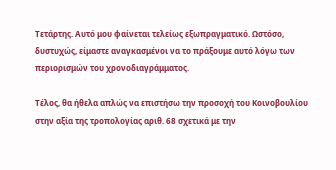Τετάρτης. Αυτό μου φαίνεται τελείως εξωπραγματικό. Ωστόσο, δυστυχώς, είμαστε αναγκασμένοι να το πράξουμε αυτό λόγω των περιορισμών του χρονοδιαγράμματος.

Τέλος, θα ήθελα απλώς να επιστήσω την προσοχή του Κοινοβουλίου στην αξία της τροπολογίας αριθ. 68 σχετικά με την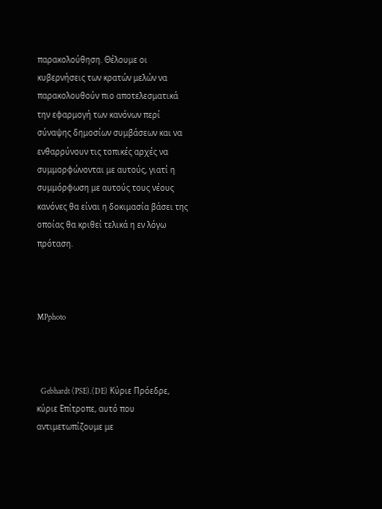παρακολούθηση. Θέλουμε οι κυβερνήσεις των κρατών μελών να παρακολουθούν πιο αποτελεσματικά την εφαρμογή των κανόνων περί σύναψης δημοσίων συμβάσεων και να ενθαρρύνουν τις τοπικές αρχές να συμμορφώνονται με αυτούς, γιατί η συμμόρφωση με αυτούς τους νέους κανόνες θα είναι η δοκιμασία βάσει της οποίας θα κριθεί τελικά η εν λόγω πρόταση.



MPphoto



  Gebhardt (PSE).(DE) Κύριε Πρόεδρε, κύριε Επίτροπε, αυτό που αντιμετωπίζουμε με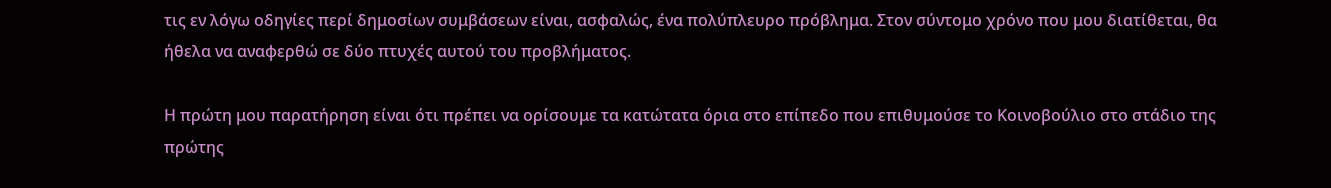τις εν λόγω οδηγίες περί δημοσίων συμβάσεων είναι, ασφαλώς, ένα πολύπλευρο πρόβλημα. Στον σύντομο χρόνο που μου διατίθεται, θα ήθελα να αναφερθώ σε δύο πτυχές αυτού του προβλήματος.

Η πρώτη μου παρατήρηση είναι ότι πρέπει να ορίσουμε τα κατώτατα όρια στο επίπεδο που επιθυμούσε το Κοινοβούλιο στο στάδιο της πρώτης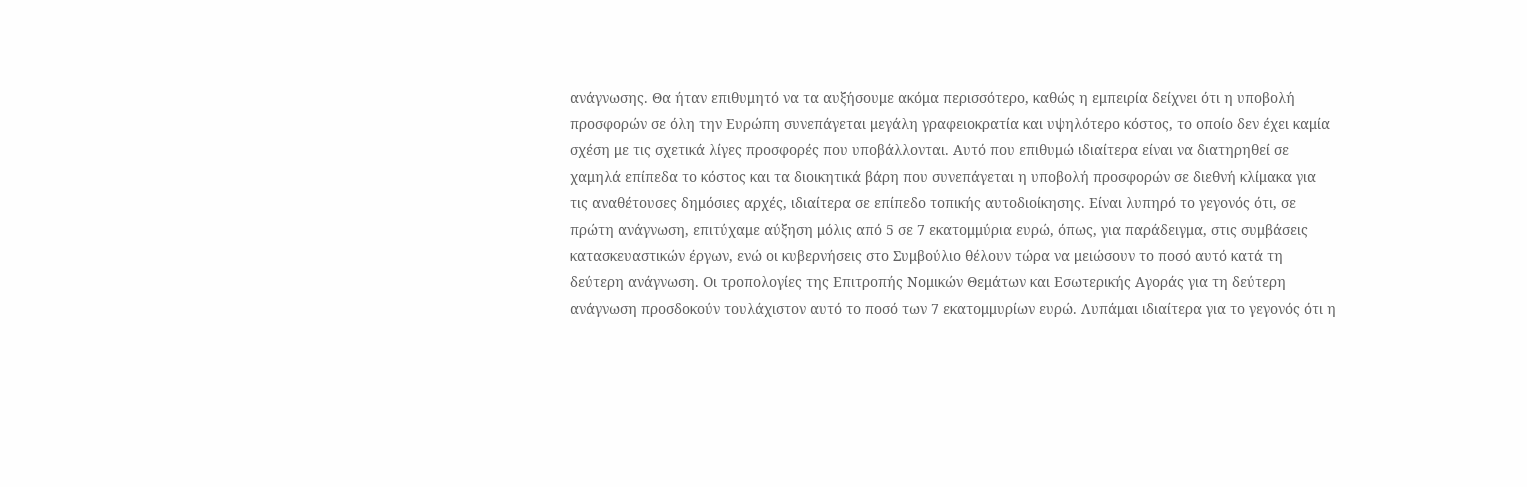ανάγνωσης. Θα ήταν επιθυμητό να τα αυξήσουμε ακόμα περισσότερο, καθώς η εμπειρία δείχνει ότι η υποβολή προσφορών σε όλη την Ευρώπη συνεπάγεται μεγάλη γραφειοκρατία και υψηλότερο κόστος, το οποίο δεν έχει καμία σχέση με τις σχετικά λίγες προσφορές που υποβάλλονται. Αυτό που επιθυμώ ιδιαίτερα είναι να διατηρηθεί σε χαμηλά επίπεδα το κόστος και τα διοικητικά βάρη που συνεπάγεται η υποβολή προσφορών σε διεθνή κλίμακα για τις αναθέτουσες δημόσιες αρχές, ιδιαίτερα σε επίπεδο τοπικής αυτοδιοίκησης. Είναι λυπηρό το γεγονός ότι, σε πρώτη ανάγνωση, επιτύχαμε αύξηση μόλις από 5 σε 7 εκατομμύρια ευρώ, όπως, για παράδειγμα, στις συμβάσεις κατασκευαστικών έργων, ενώ οι κυβερνήσεις στο Συμβούλιο θέλουν τώρα να μειώσουν το ποσό αυτό κατά τη δεύτερη ανάγνωση. Οι τροπολογίες της Επιτροπής Νομικών Θεμάτων και Εσωτερικής Αγοράς για τη δεύτερη ανάγνωση προσδοκούν τουλάχιστον αυτό το ποσό των 7 εκατομμυρίων ευρώ. Λυπάμαι ιδιαίτερα για το γεγονός ότι η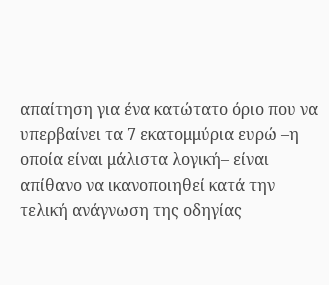απαίτηση για ένα κατώτατο όριο που να υπερβαίνει τα 7 εκατομμύρια ευρώ –η οποία είναι μάλιστα λογική– είναι απίθανο να ικανοποιηθεί κατά την τελική ανάγνωση της οδηγίας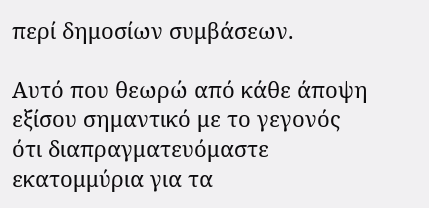περί δημοσίων συμβάσεων.

Αυτό που θεωρώ από κάθε άποψη εξίσου σημαντικό με το γεγονός ότι διαπραγματευόμαστε εκατομμύρια για τα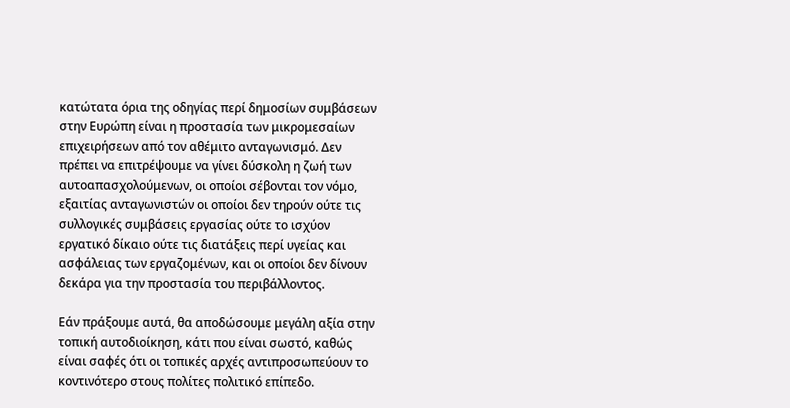κατώτατα όρια της οδηγίας περί δημοσίων συμβάσεων στην Ευρώπη είναι η προστασία των μικρομεσαίων επιχειρήσεων από τον αθέμιτο ανταγωνισμό. Δεν πρέπει να επιτρέψουμε να γίνει δύσκολη η ζωή των αυτοαπασχολούμενων, οι οποίοι σέβονται τον νόμο, εξαιτίας ανταγωνιστών οι οποίοι δεν τηρούν ούτε τις συλλογικές συμβάσεις εργασίας ούτε το ισχύον εργατικό δίκαιο ούτε τις διατάξεις περί υγείας και ασφάλειας των εργαζομένων, και οι οποίοι δεν δίνουν δεκάρα για την προστασία του περιβάλλοντος.

Εάν πράξουμε αυτά, θα αποδώσουμε μεγάλη αξία στην τοπική αυτοδιοίκηση, κάτι που είναι σωστό, καθώς είναι σαφές ότι οι τοπικές αρχές αντιπροσωπεύουν το κοντινότερο στους πολίτες πολιτικό επίπεδο.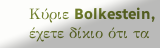Κύριε Bolkestein, έχετε δίκιο ότι τα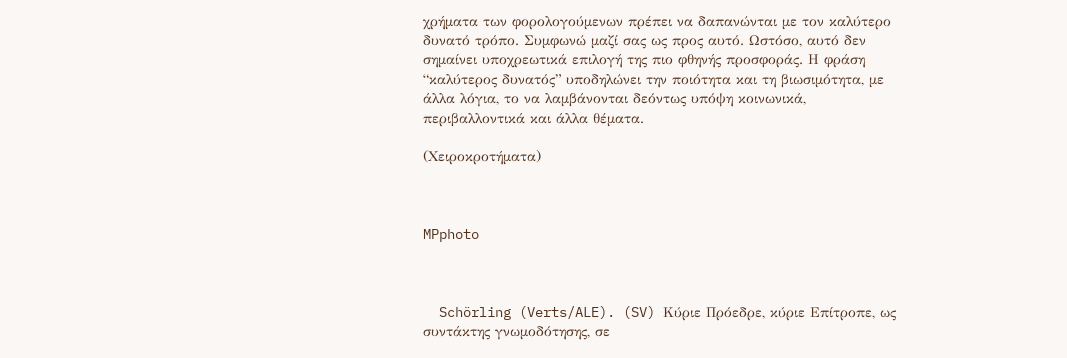χρήματα των φορολογούμενων πρέπει να δαπανώνται με τον καλύτερο δυνατό τρόπο. Συμφωνώ μαζί σας ως προς αυτό. Ωστόσο, αυτό δεν σημαίνει υποχρεωτικά επιλογή της πιο φθηνής προσφοράς. Η φράση “καλύτερος δυνατός” υποδηλώνει την ποιότητα και τη βιωσιμότητα, με άλλα λόγια, το να λαμβάνονται δεόντως υπόψη κοινωνικά, περιβαλλοντικά και άλλα θέματα.

(Χειροκροτήματα)



MPphoto



  Schörling (Verts/ALE). (SV) Κύριε Πρόεδρε, κύριε Επίτροπε, ως συντάκτης γνωμοδότησης, σε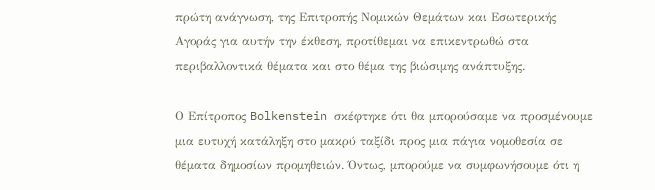πρώτη ανάγνωση, της Επιτροπής Νομικών Θεμάτων και Εσωτερικής Αγοράς για αυτήν την έκθεση, προτίθεμαι να επικεντρωθώ στα περιβαλλοντικά θέματα και στο θέμα της βιώσιμης ανάπτυξης.

Ο Επίτροπος Bolkenstein σκέφτηκε ότι θα μπορούσαμε να προσμένουμε μια ευτυχή κατάληξη στο μακρύ ταξίδι προς μια πάγια νομοθεσία σε θέματα δημοσίων προμηθειών. Όντως, μπορούμε να συμφωνήσουμε ότι η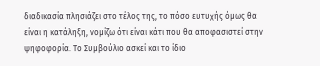διαδικασία πλησιάζει στο τέλος της, το πόσο ευτυχής όμως θα είναι η κατάληξη, νομίζω ότι είναι κάτι που θα αποφασιστεί στην ψηφοφορία. Το Συμβούλιο ασκεί και το ίδιο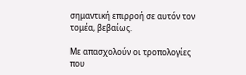σημαντική επιρροή σε αυτόν τον τομέα, βεβαίως.

Με απασχολούν οι τροπολογίες που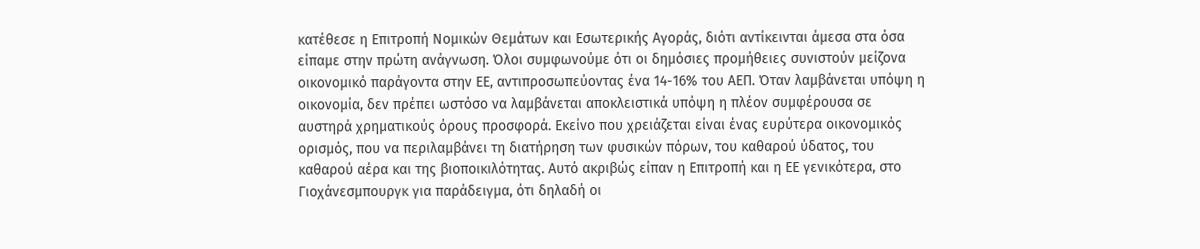κατέθεσε η Επιτροπή Νομικών Θεμάτων και Εσωτερικής Αγοράς, διότι αντίκεινται άμεσα στα όσα είπαμε στην πρώτη ανάγνωση. Όλοι συμφωνούμε ότι οι δημόσιες προμήθειες συνιστούν μείζονα οικονομικό παράγοντα στην ΕΕ, αντιπροσωπεύοντας ένα 14-16% του ΑΕΠ. Όταν λαμβάνεται υπόψη η οικονομία, δεν πρέπει ωστόσο να λαμβάνεται αποκλειστικά υπόψη η πλέον συμφέρουσα σε αυστηρά χρηματικούς όρους προσφορά. Εκείνο που χρειάζεται είναι ένας ευρύτερα οικονομικός ορισμός, που να περιλαμβάνει τη διατήρηση των φυσικών πόρων, του καθαρού ύδατος, του καθαρού αέρα και της βιοποικιλότητας. Αυτό ακριβώς είπαν η Επιτροπή και η ΕΕ γενικότερα, στο Γιοχάνεσμπουργκ για παράδειγμα, ότι δηλαδή οι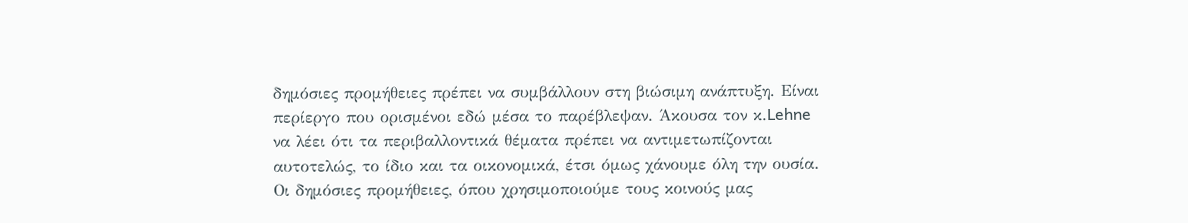δημόσιες προμήθειες πρέπει να συμβάλλουν στη βιώσιμη ανάπτυξη. Είναι περίεργο που ορισμένοι εδώ μέσα το παρέβλεψαν. Άκουσα τον κ.Lehne να λέει ότι τα περιβαλλοντικά θέματα πρέπει να αντιμετωπίζονται αυτοτελώς, το ίδιο και τα οικονομικά, έτσι όμως χάνουμε όλη την ουσία. Οι δημόσιες προμήθειες, όπου χρησιμοποιούμε τους κοινούς μας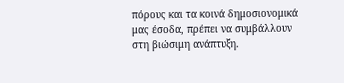πόρους και τα κοινά δημοσιονομικά μας έσοδα, πρέπει να συμβάλλουν στη βιώσιμη ανάπτυξη.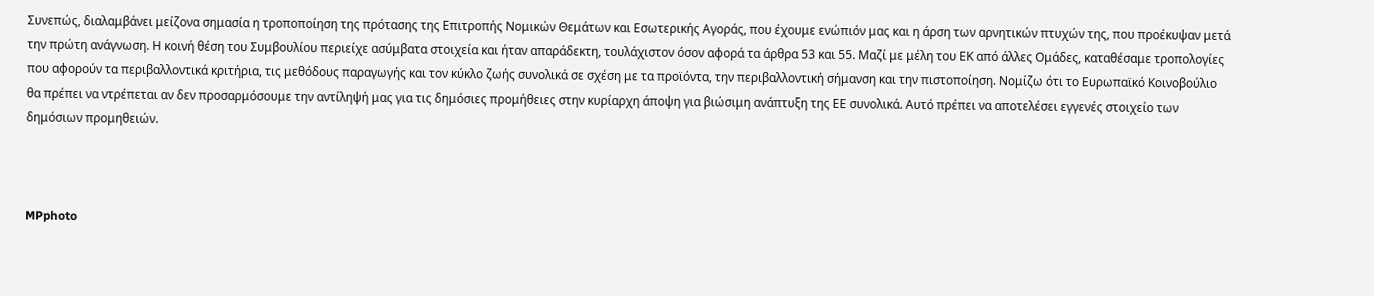Συνεπώς, διαλαμβάνει μείζονα σημασία η τροποποίηση της πρότασης της Επιτροπής Νομικών Θεμάτων και Εσωτερικής Αγοράς, που έχουμε ενώπιόν μας και η άρση των αρνητικών πτυχών της, που προέκυψαν μετά την πρώτη ανάγνωση. Η κοινή θέση του Συμβουλίου περιείχε ασύμβατα στοιχεία και ήταν απαράδεκτη, τουλάχιστον όσον αφορά τα άρθρα 53 και 55. Μαζί με μέλη του ΕΚ από άλλες Ομάδες, καταθέσαμε τροπολογίες που αφορούν τα περιβαλλοντικά κριτήρια, τις μεθόδους παραγωγής και τον κύκλο ζωής συνολικά σε σχέση με τα προϊόντα, την περιβαλλοντική σήμανση και την πιστοποίηση. Νομίζω ότι το Ευρωπαϊκό Κοινοβούλιο θα πρέπει να ντρέπεται αν δεν προσαρμόσουμε την αντίληψή μας για τις δημόσιες προμήθειες στην κυρίαρχη άποψη για βιώσιμη ανάπτυξη της ΕΕ συνολικά. Αυτό πρέπει να αποτελέσει εγγενές στοιχείο των δημόσιων προμηθειών.



MPphoto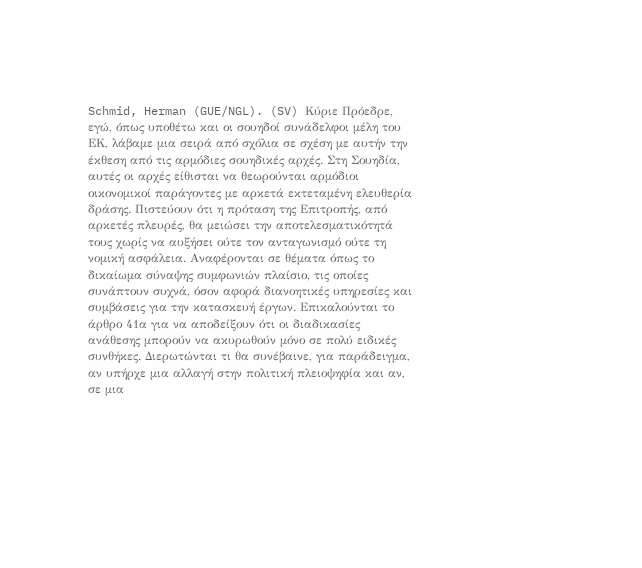Schmid, Herman (GUE/NGL). (SV) Κύριε Πρόεδρε, εγώ, όπως υποθέτω και οι σουηδοί συνάδελφοι μέλη του ΕΚ, λάβαμε μια σειρά από σχόλια σε σχέση με αυτήν την έκθεση από τις αρμόδιες σουηδικές αρχές. Στη Σουηδία, αυτές οι αρχές είθισται να θεωρούνται αρμόδιοι οικονομικοί παράγοντες με αρκετά εκτεταμένη ελευθερία δράσης. Πιστεύουν ότι η πρόταση της Επιτροπής, από αρκετές πλευρές, θα μειώσει την αποτελεσματικότητά τους χωρίς να αυξήσει ούτε τον ανταγωνισμό ούτε τη νομική ασφάλεια. Αναφέρονται σε θέματα όπως το δικαίωμα σύναψης συμφωνιών πλαίσιο, τις οποίες συνάπτουν συχνά, όσον αφορά διανοητικές υπηρεσίες και συμβάσεις για την κατασκευή έργων. Επικαλούνται το άρθρο 41α για να αποδείξουν ότι οι διαδικασίες ανάθεσης μπορούν να ακυρωθούν μόνο σε πολύ ειδικές συνθήκες. Διερωτώνται τι θα συνέβαινε, για παράδειγμα, αν υπήρχε μια αλλαγή στην πολιτική πλειοψηφία και αν, σε μια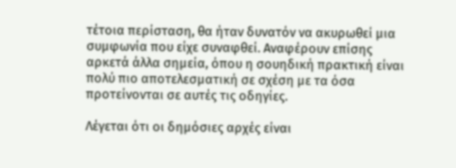τέτοια περίσταση, θα ήταν δυνατόν να ακυρωθεί μια συμφωνία που είχε συναφθεί. Αναφέρουν επίσης αρκετά άλλα σημεία, όπου η σουηδική πρακτική είναι πολύ πιο αποτελεσματική σε σχέση με τα όσα προτείνονται σε αυτές τις οδηγίες.

Λέγεται ότι οι δημόσιες αρχές είναι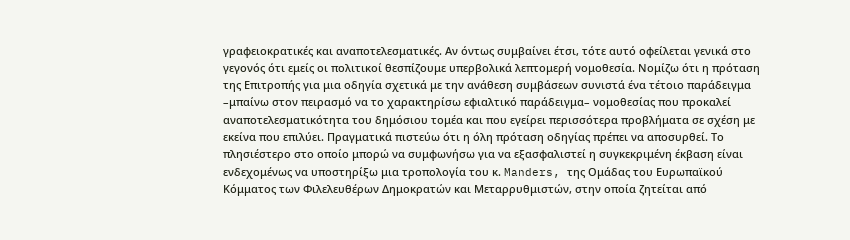γραφειοκρατικές και αναποτελεσματικές. Αν όντως συμβαίνει έτσι, τότε αυτό οφείλεται γενικά στο γεγονός ότι εμείς οι πολιτικοί θεσπίζουμε υπερβολικά λεπτομερή νομοθεσία. Νομίζω ότι η πρόταση της Επιτροπής για μια οδηγία σχετικά με την ανάθεση συμβάσεων συνιστά ένα τέτοιο παράδειγμα –μπαίνω στον πειρασμό να το χαρακτηρίσω εφιαλτικό παράδειγμα– νομοθεσίας που προκαλεί αναποτελεσματικότητα του δημόσιου τομέα και που εγείρει περισσότερα προβλήματα σε σχέση με εκείνα που επιλύει. Πραγματικά πιστεύω ότι η όλη πρόταση οδηγίας πρέπει να αποσυρθεί. Το πλησιέστερο στο οποίο μπορώ να συμφωνήσω για να εξασφαλιστεί η συγκεκριμένη έκβαση είναι ενδεχομένως να υποστηρίξω μια τροπολογία του κ. Manders, της Ομάδας του Ευρωπαϊκού Κόμματος των Φιλελευθέρων Δημοκρατών και Μεταρρυθμιστών, στην οποία ζητείται από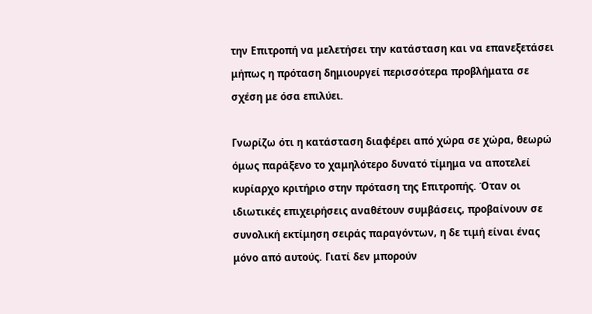την Επιτροπή να μελετήσει την κατάσταση και να επανεξετάσει μήπως η πρόταση δημιουργεί περισσότερα προβλήματα σε σχέση με όσα επιλύει.

Γνωρίζω ότι η κατάσταση διαφέρει από χώρα σε χώρα, θεωρώ όμως παράξενο το χαμηλότερο δυνατό τίμημα να αποτελεί κυρίαρχο κριτήριο στην πρόταση της Επιτροπής. Όταν οι ιδιωτικές επιχειρήσεις αναθέτουν συμβάσεις, προβαίνουν σε συνολική εκτίμηση σειράς παραγόντων, η δε τιμή είναι ένας μόνο από αυτούς. Γιατί δεν μπορούν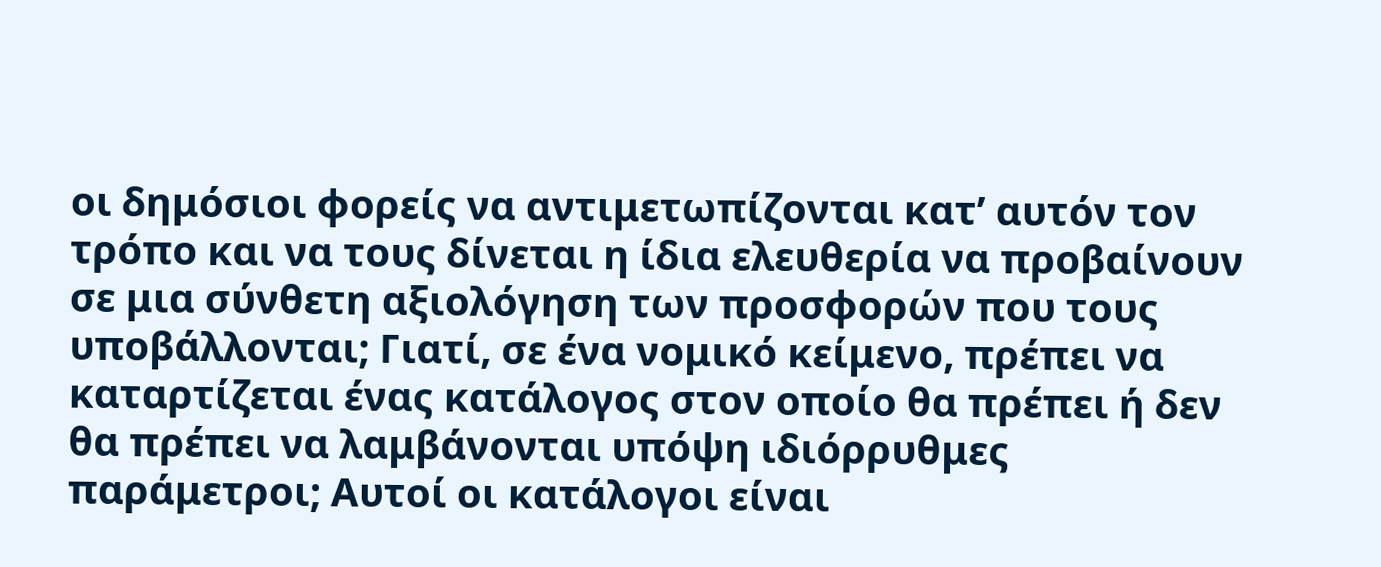οι δημόσιοι φορείς να αντιμετωπίζονται κατ’ αυτόν τον τρόπο και να τους δίνεται η ίδια ελευθερία να προβαίνουν σε μια σύνθετη αξιολόγηση των προσφορών που τους υποβάλλονται; Γιατί, σε ένα νομικό κείμενο, πρέπει να καταρτίζεται ένας κατάλογος στον οποίο θα πρέπει ή δεν θα πρέπει να λαμβάνονται υπόψη ιδιόρρυθμες παράμετροι; Αυτοί οι κατάλογοι είναι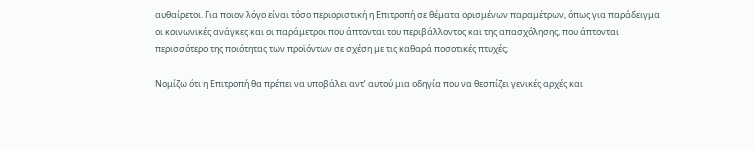αυθαίρετοι. Για ποιον λόγο είναι τόσο περιοριστική η Επιτροπή σε θέματα ορισμένων παραμέτρων, όπως για παράδειγμα οι κοινωνικές ανάγκες και οι παράμετροι που άπτονται του περιβάλλοντος και της απασχόλησης, που άπτονται περισσότερο της ποιότητας των προϊόντων σε σχέση με τις καθαρά ποσοτικές πτυχές;

Νομίζω ότι η Επιτροπή θα πρέπει να υποβάλει αντ’ αυτού μια οδηγία που να θεσπίζει γενικές αρχές και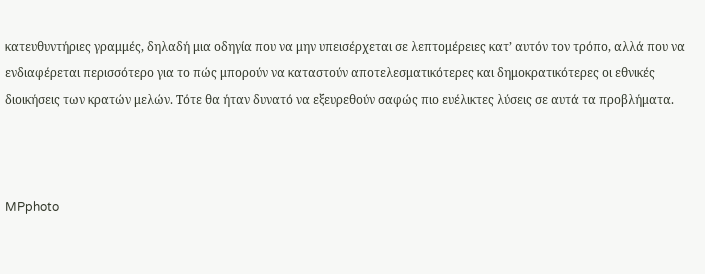κατευθυντήριες γραμμές, δηλαδή μια οδηγία που να μην υπεισέρχεται σε λεπτομέρειες κατ’ αυτόν τον τρόπο, αλλά που να ενδιαφέρεται περισσότερο για το πώς μπορούν να καταστούν αποτελεσματικότερες και δημοκρατικότερες οι εθνικές διοικήσεις των κρατών μελών. Τότε θα ήταν δυνατό να εξευρεθούν σαφώς πιο ευέλικτες λύσεις σε αυτά τα προβλήματα.



MPphoto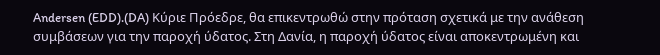Andersen (EDD).(DA) Κύριε Πρόεδρε, θα επικεντρωθώ στην πρόταση σχετικά με την ανάθεση συμβάσεων για την παροχή ύδατος. Στη Δανία, η παροχή ύδατος είναι αποκεντρωμένη και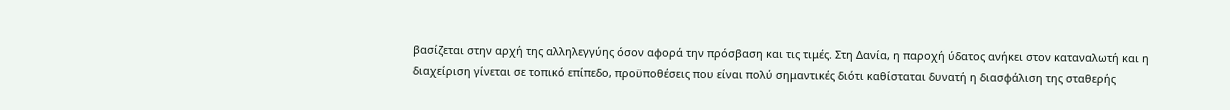βασίζεται στην αρχή της αλληλεγγύης όσον αφορά την πρόσβαση και τις τιμές. Στη Δανία, η παροχή ύδατος ανήκει στον καταναλωτή και η διαχείριση γίνεται σε τοπικό επίπεδο, προϋποθέσεις που είναι πολύ σημαντικές διότι καθίσταται δυνατή η διασφάλιση της σταθερής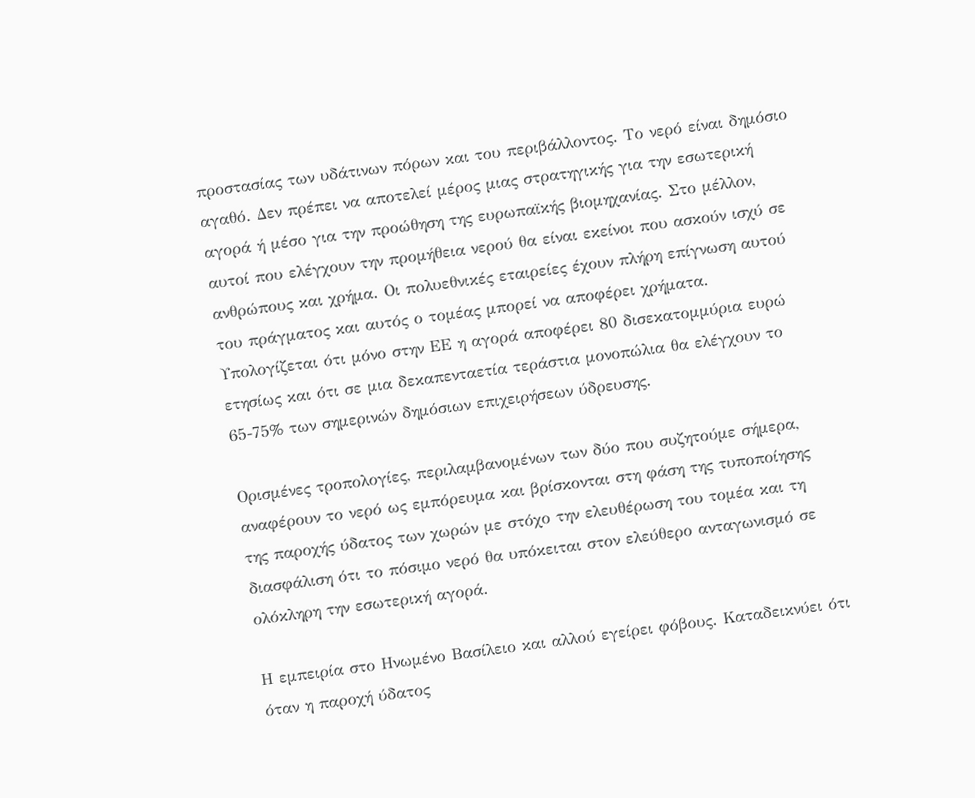προστασίας των υδάτινων πόρων και του περιβάλλοντος. Το νερό είναι δημόσιο αγαθό. Δεν πρέπει να αποτελεί μέρος μιας στρατηγικής για την εσωτερική αγορά ή μέσο για την προώθηση της ευρωπαϊκής βιομηχανίας. Στο μέλλον, αυτοί που ελέγχουν την προμήθεια νερού θα είναι εκείνοι που ασκούν ισχύ σε ανθρώπους και χρήμα. Οι πολυεθνικές εταιρείες έχουν πλήρη επίγνωση αυτού του πράγματος και αυτός ο τομέας μπορεί να αποφέρει χρήματα. Υπολογίζεται ότι μόνο στην ΕΕ η αγορά αποφέρει 80 δισεκατομμύρια ευρώ ετησίως και ότι σε μια δεκαπενταετία τεράστια μονοπώλια θα ελέγχουν το 65-75% των σημερινών δημόσιων επιχειρήσεων ύδρευσης.

Ορισμένες τροπολογίες, περιλαμβανομένων των δύο που συζητούμε σήμερα, αναφέρουν το νερό ως εμπόρευμα και βρίσκονται στη φάση της τυποποίησης της παροχής ύδατος των χωρών με στόχο την ελευθέρωση του τομέα και τη διασφάλιση ότι το πόσιμο νερό θα υπόκειται στον ελεύθερο ανταγωνισμό σε ολόκληρη την εσωτερική αγορά.

Η εμπειρία στο Ηνωμένο Βασίλειο και αλλού εγείρει φόβους. Καταδεικνύει ότι όταν η παροχή ύδατος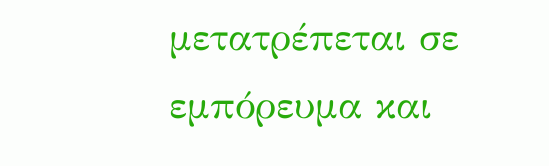μετατρέπεται σε εμπόρευμα και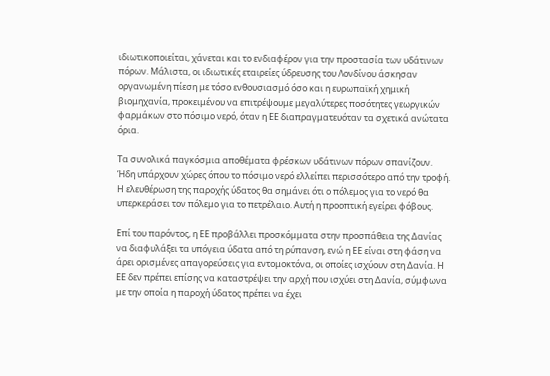ιδιωτικοποιείται, χάνεται και το ενδιαφέρον για την προστασία των υδάτινων πόρων. Μάλιστα, οι ιδιωτικές εταιρείες ύδρευσης του Λονδίνου άσκησαν οργανωμένη πίεση με τόσο ενθουσιασμό όσο και η ευρωπαϊκή χημική βιομηχανία, προκειμένου να επιτρέψουμε μεγαλύτερες ποσότητες γεωργικών φαρμάκων στο πόσιμο νερό, όταν η ΕΕ διαπραγματευόταν τα σχετικά ανώτατα όρια.

Τα συνολικά παγκόσμια αποθέματα φρέσκων υδάτινων πόρων σπανίζουν. Ήδη υπάρχουν χώρες όπου το πόσιμο νερό ελλείπει περισσότερο από την τροφή. Η ελευθέρωση της παροχής ύδατος θα σημάνει ότι ο πόλεμος για το νερό θα υπερκεράσει τον πόλεμο για το πετρέλαιο. Αυτή η προοπτική εγείρει φόβους.

Επί του παρόντος, η ΕΕ προβάλλει προσκόμματα στην προσπάθεια της Δανίας να διαφυλάξει τα υπόγεια ύδατα από τη ρύπανση, ενώ η ΕΕ είναι στη φάση να άρει ορισμένες απαγορεύσεις για εντομοκτόνα, οι οποίες ισχύουν στη Δανία. Η ΕΕ δεν πρέπει επίσης να καταστρέψει την αρχή που ισχύει στη Δανία, σύμφωνα με την οποία η παροχή ύδατος πρέπει να έχει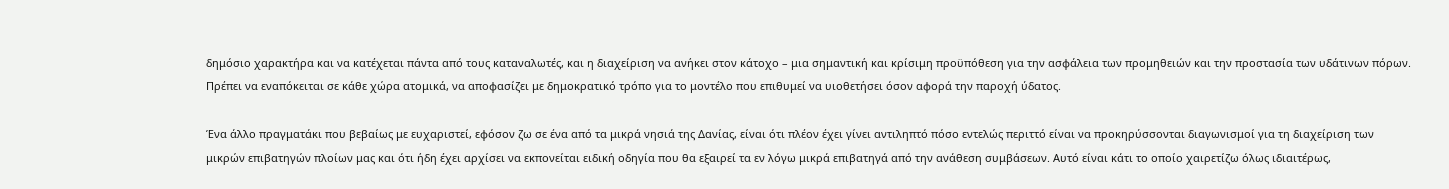δημόσιο χαρακτήρα και να κατέχεται πάντα από τους καταναλωτές, και η διαχείριση να ανήκει στον κάτοχο – μια σημαντική και κρίσιμη προϋπόθεση για την ασφάλεια των προμηθειών και την προστασία των υδάτινων πόρων. Πρέπει να εναπόκειται σε κάθε χώρα ατομικά, να αποφασίζει με δημοκρατικό τρόπο για το μοντέλο που επιθυμεί να υιοθετήσει όσον αφορά την παροχή ύδατος.

Ένα άλλο πραγματάκι που βεβαίως με ευχαριστεί, εφόσον ζω σε ένα από τα μικρά νησιά της Δανίας, είναι ότι πλέον έχει γίνει αντιληπτό πόσο εντελώς περιττό είναι να προκηρύσσονται διαγωνισμοί για τη διαχείριση των μικρών επιβατηγών πλοίων μας και ότι ήδη έχει αρχίσει να εκπονείται ειδική οδηγία που θα εξαιρεί τα εν λόγω μικρά επιβατηγά από την ανάθεση συμβάσεων. Αυτό είναι κάτι το οποίο χαιρετίζω όλως ιδιαιτέρως,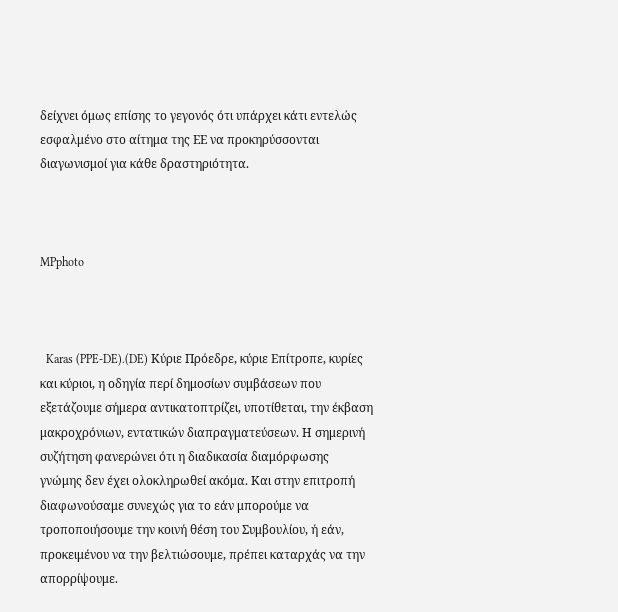δείχνει όμως επίσης το γεγονός ότι υπάρχει κάτι εντελώς εσφαλμένο στο αίτημα της ΕΕ να προκηρύσσονται διαγωνισμοί για κάθε δραστηριότητα.



MPphoto



  Karas (PPE-DE).(DE) Κύριε Πρόεδρε, κύριε Επίτροπε, κυρίες και κύριοι, η οδηγία περί δημοσίων συμβάσεων που εξετάζουμε σήμερα αντικατοπτρίζει, υποτίθεται, την έκβαση μακροχρόνιων, εντατικών διαπραγματεύσεων. Η σημερινή συζήτηση φανερώνει ότι η διαδικασία διαμόρφωσης γνώμης δεν έχει ολοκληρωθεί ακόμα. Και στην επιτροπή διαφωνούσαμε συνεχώς για το εάν μπορούμε να τροποποιήσουμε την κοινή θέση του Συμβουλίου, ή εάν, προκειμένου να την βελτιώσουμε, πρέπει καταρχάς να την απορρίψουμε.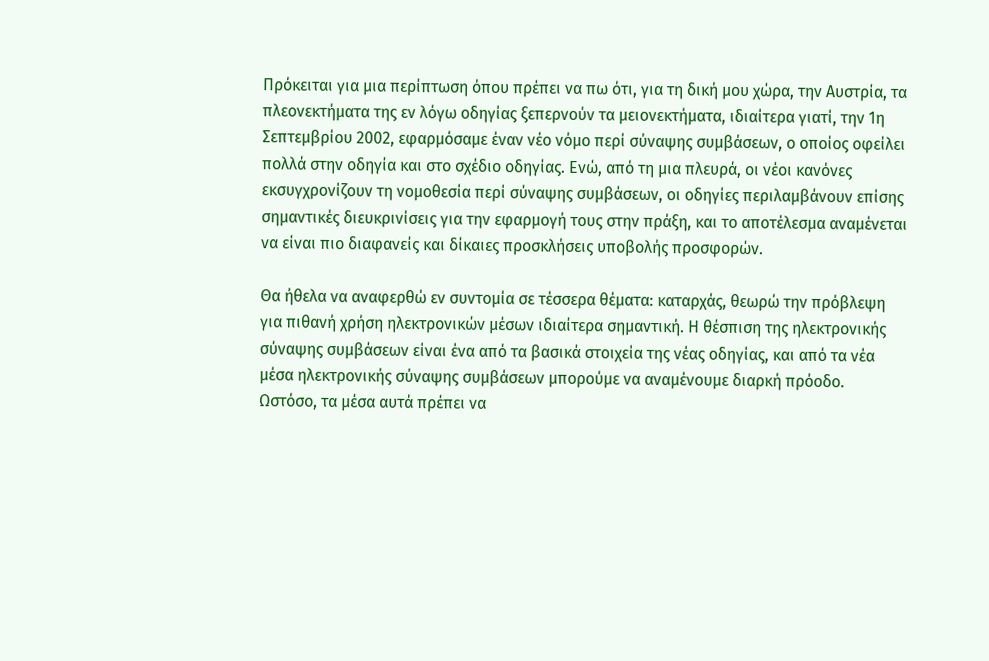Πρόκειται για μια περίπτωση όπου πρέπει να πω ότι, για τη δική μου χώρα, την Αυστρία, τα πλεονεκτήματα της εν λόγω οδηγίας ξεπερνούν τα μειονεκτήματα, ιδιαίτερα γιατί, την 1η Σεπτεμβρίου 2002, εφαρμόσαμε έναν νέο νόμο περί σύναψης συμβάσεων, ο οποίος οφείλει πολλά στην οδηγία και στο σχέδιο οδηγίας. Ενώ, από τη μια πλευρά, οι νέοι κανόνες εκσυγχρονίζουν τη νομοθεσία περί σύναψης συμβάσεων, οι οδηγίες περιλαμβάνουν επίσης σημαντικές διευκρινίσεις για την εφαρμογή τους στην πράξη, και το αποτέλεσμα αναμένεται να είναι πιο διαφανείς και δίκαιες προσκλήσεις υποβολής προσφορών.

Θα ήθελα να αναφερθώ εν συντομία σε τέσσερα θέματα: καταρχάς, θεωρώ την πρόβλεψη για πιθανή χρήση ηλεκτρονικών μέσων ιδιαίτερα σημαντική. Η θέσπιση της ηλεκτρονικής σύναψης συμβάσεων είναι ένα από τα βασικά στοιχεία της νέας οδηγίας, και από τα νέα μέσα ηλεκτρονικής σύναψης συμβάσεων μπορούμε να αναμένουμε διαρκή πρόοδο. Ωστόσο, τα μέσα αυτά πρέπει να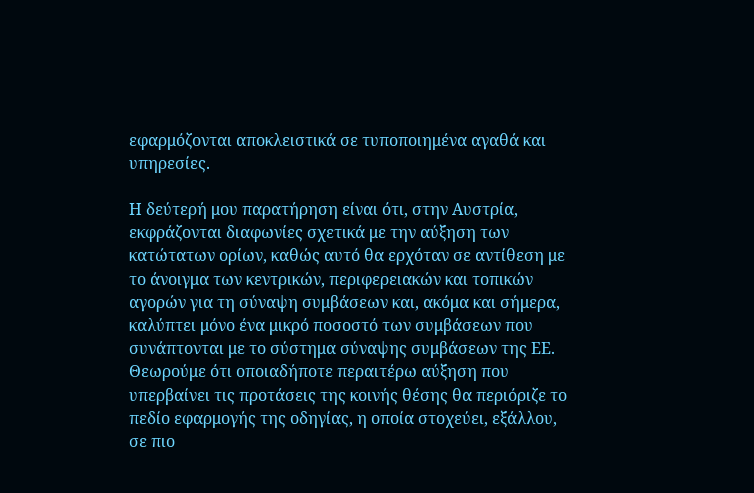εφαρμόζονται αποκλειστικά σε τυποποιημένα αγαθά και υπηρεσίες.

Η δεύτερή μου παρατήρηση είναι ότι, στην Αυστρία, εκφράζονται διαφωνίες σχετικά με την αύξηση των κατώτατων ορίων, καθώς αυτό θα ερχόταν σε αντίθεση με το άνοιγμα των κεντρικών, περιφερειακών και τοπικών αγορών για τη σύναψη συμβάσεων και, ακόμα και σήμερα, καλύπτει μόνο ένα μικρό ποσοστό των συμβάσεων που συνάπτονται με το σύστημα σύναψης συμβάσεων της ΕΕ. Θεωρούμε ότι οποιαδήποτε περαιτέρω αύξηση που υπερβαίνει τις προτάσεις της κοινής θέσης θα περιόριζε το πεδίο εφαρμογής της οδηγίας, η οποία στοχεύει, εξάλλου, σε πιο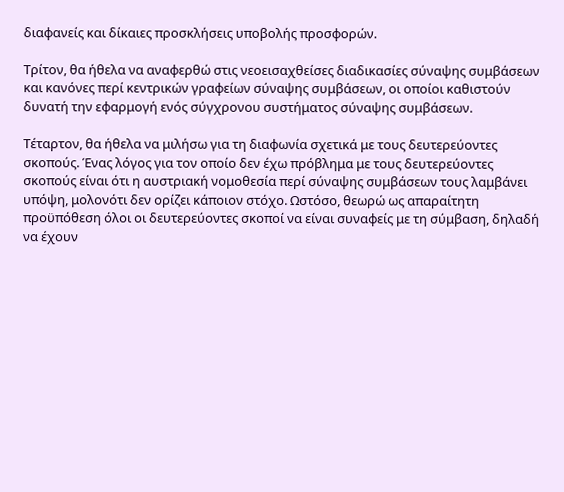διαφανείς και δίκαιες προσκλήσεις υποβολής προσφορών.

Τρίτον, θα ήθελα να αναφερθώ στις νεοεισαχθείσες διαδικασίες σύναψης συμβάσεων και κανόνες περί κεντρικών γραφείων σύναψης συμβάσεων, οι οποίοι καθιστούν δυνατή την εφαρμογή ενός σύγχρονου συστήματος σύναψης συμβάσεων.

Τέταρτον, θα ήθελα να μιλήσω για τη διαφωνία σχετικά με τους δευτερεύοντες σκοπούς. Ένας λόγος για τον οποίο δεν έχω πρόβλημα με τους δευτερεύοντες σκοπούς είναι ότι η αυστριακή νομοθεσία περί σύναψης συμβάσεων τους λαμβάνει υπόψη, μολονότι δεν ορίζει κάποιον στόχο. Ωστόσο, θεωρώ ως απαραίτητη προϋπόθεση όλοι οι δευτερεύοντες σκοποί να είναι συναφείς με τη σύμβαση, δηλαδή να έχουν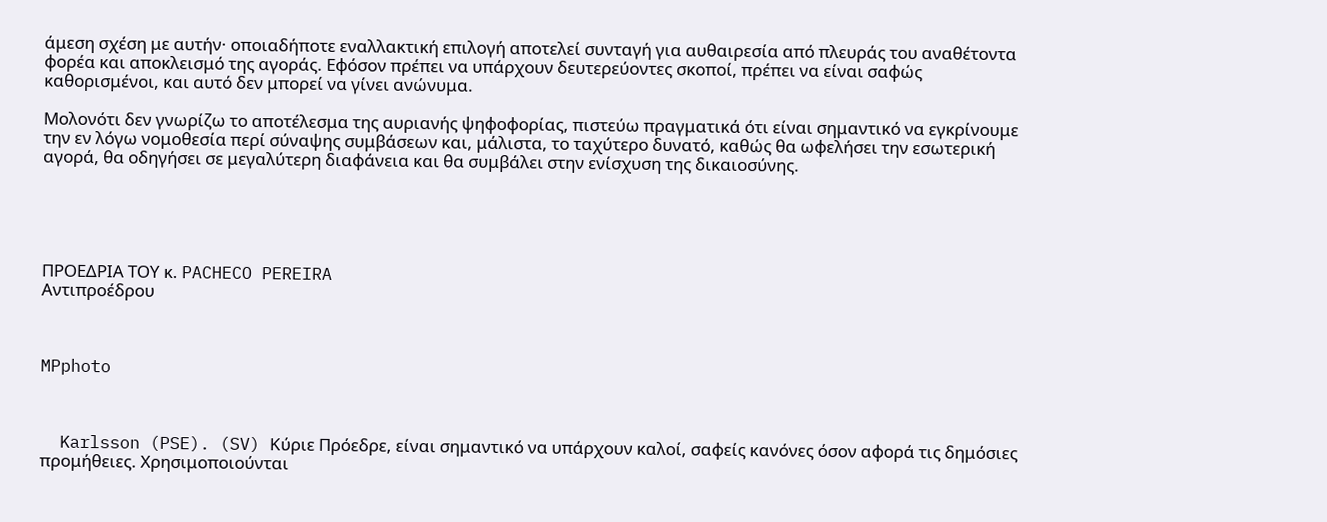άμεση σχέση με αυτήν· οποιαδήποτε εναλλακτική επιλογή αποτελεί συνταγή για αυθαιρεσία από πλευράς του αναθέτοντα φορέα και αποκλεισμό της αγοράς. Εφόσον πρέπει να υπάρχουν δευτερεύοντες σκοποί, πρέπει να είναι σαφώς καθορισμένοι, και αυτό δεν μπορεί να γίνει ανώνυμα.

Μολονότι δεν γνωρίζω το αποτέλεσμα της αυριανής ψηφοφορίας, πιστεύω πραγματικά ότι είναι σημαντικό να εγκρίνουμε την εν λόγω νομοθεσία περί σύναψης συμβάσεων και, μάλιστα, το ταχύτερο δυνατό, καθώς θα ωφελήσει την εσωτερική αγορά, θα οδηγήσει σε μεγαλύτερη διαφάνεια και θα συμβάλει στην ενίσχυση της δικαιοσύνης.





ΠΡΟΕΔΡΙΑ ΤΟΥ κ. PACHECO PEREIRA
Αντιπροέδρου



MPphoto



  Karlsson (PSE). (SV) Κύριε Πρόεδρε, είναι σημαντικό να υπάρχουν καλοί, σαφείς κανόνες όσον αφορά τις δημόσιες προμήθειες. Χρησιμοποιούνται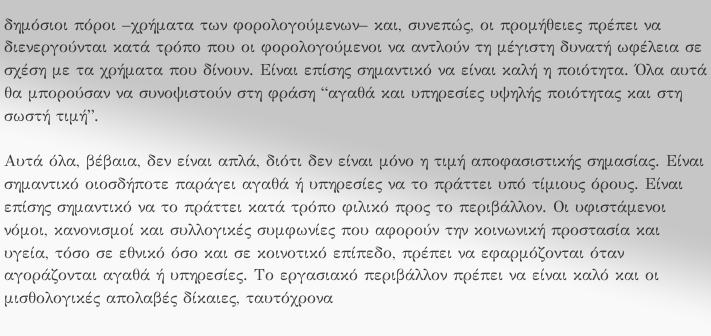δημόσιοι πόροι –χρήματα των φορολογούμενων– και, συνεπώς, οι προμήθειες πρέπει να διενεργούνται κατά τρόπο που οι φορολογούμενοι να αντλούν τη μέγιστη δυνατή ωφέλεια σε σχέση με τα χρήματα που δίνουν. Είναι επίσης σημαντικό να είναι καλή η ποιότητα. Όλα αυτά θα μπορούσαν να συνοψιστούν στη φράση “αγαθά και υπηρεσίες υψηλής ποιότητας και στη σωστή τιμή”.

Αυτά όλα, βέβαια, δεν είναι απλά, διότι δεν είναι μόνο η τιμή αποφασιστικής σημασίας. Είναι σημαντικό οιοσδήποτε παράγει αγαθά ή υπηρεσίες να το πράττει υπό τίμιους όρους. Είναι επίσης σημαντικό να το πράττει κατά τρόπο φιλικό προς το περιβάλλον. Οι υφιστάμενοι νόμοι, κανονισμοί και συλλογικές συμφωνίες που αφορούν την κοινωνική προστασία και υγεία, τόσο σε εθνικό όσο και σε κοινοτικό επίπεδο, πρέπει να εφαρμόζονται όταν αγοράζονται αγαθά ή υπηρεσίες. Το εργασιακό περιβάλλον πρέπει να είναι καλό και οι μισθολογικές απολαβές δίκαιες, ταυτόχρονα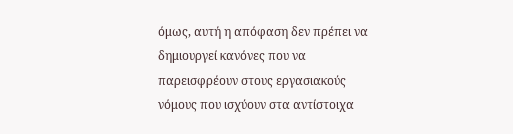όμως, αυτή η απόφαση δεν πρέπει να δημιουργεί κανόνες που να παρεισφρέουν στους εργασιακούς νόμους που ισχύουν στα αντίστοιχα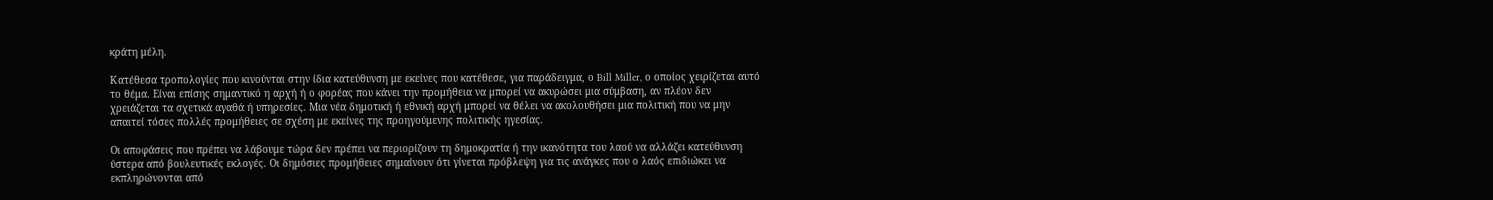κράτη μέλη.

Κατέθεσα τροπολογίες που κινούνται στην ίδια κατεύθυνση με εκείνες που κατέθεσε, για παράδειγμα, ο Bill Miller, ο οποίος χειρίζεται αυτό το θέμα. Είναι επίσης σημαντικό η αρχή ή ο φορέας που κάνει την προμήθεια να μπορεί να ακυρώσει μια σύμβαση, αν πλέον δεν χρειάζεται τα σχετικά αγαθά ή υπηρεσίες. Μια νέα δημοτική ή εθνική αρχή μπορεί να θέλει να ακολουθήσει μια πολιτική που να μην απαιτεί τόσες πολλές προμήθειες σε σχέση με εκείνες της προηγούμενης πολιτικής ηγεσίας.

Οι αποφάσεις που πρέπει να λάβουμε τώρα δεν πρέπει να περιορίζουν τη δημοκρατία ή την ικανότητα του λαού να αλλάζει κατεύθυνση ύστερα από βουλευτικές εκλογές. Οι δημόσιες προμήθειες σημαίνουν ότι γίνεται πρόβλεψη για τις ανάγκες που ο λαός επιδιώκει να εκπληρώνονται από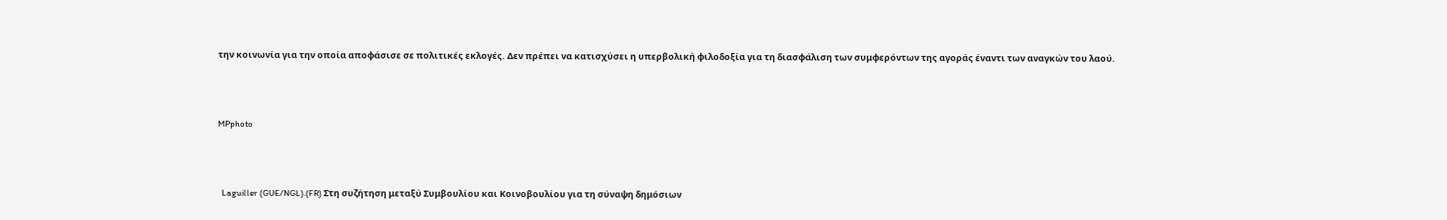την κοινωνία για την οποία αποφάσισε σε πολιτικές εκλογές. Δεν πρέπει να κατισχύσει η υπερβολική φιλοδοξία για τη διασφάλιση των συμφερόντων της αγοράς έναντι των αναγκών του λαού.



MPphoto



  Laguiller (GUE/NGL).(FR) Στη συζήτηση μεταξύ Συμβουλίου και Κοινοβουλίου για τη σύναψη δημόσιων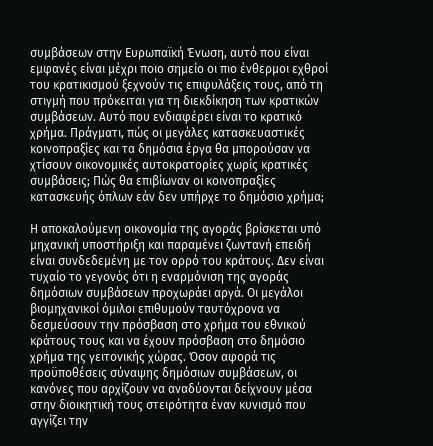συμβάσεων στην Ευρωπαϊκή Ένωση, αυτό που είναι εμφανές είναι μέχρι ποιο σημείο οι πιο ένθερμοι εχθροί του κρατικισμού ξεχνούν τις επιφυλάξεις τους, από τη στιγμή που πρόκειται για τη διεκδίκηση των κρατικών συμβάσεων. Αυτό που ενδιαφέρει είναι το κρατικό χρήμα. Πράγματι, πώς οι μεγάλες κατασκευαστικές κοινοπραξίες και τα δημόσια έργα θα μπορούσαν να χτίσουν οικονομικές αυτοκρατορίες χωρίς κρατικές συμβάσεις; Πώς θα επιβίωναν οι κοινοπραξίες κατασκευής όπλων εάν δεν υπήρχε το δημόσιο χρήμα;

Η αποκαλούμενη οικονομία της αγοράς βρίσκεται υπό μηχανική υποστήριξη και παραμένει ζωντανή επειδή είναι συνδεδεμένη με τον ορρό του κράτους. Δεν είναι τυχαίο το γεγονός ότι η εναρμόνιση της αγοράς δημόσιων συμβάσεων προχωράει αργά. Οι μεγάλοι βιομηχανικοί όμιλοι επιθυμούν ταυτόχρονα να δεσμεύσουν την πρόσβαση στο χρήμα του εθνικού κράτους τους και να έχουν πρόσβαση στο δημόσιο χρήμα της γειτονικής χώρας. Όσον αφορά τις προϋποθέσεις σύναψης δημόσιων συμβάσεων, οι κανόνες που αρχίζουν να αναδύονται δείχνουν μέσα στην διοικητική τους στειρότητα έναν κυνισμό που αγγίζει την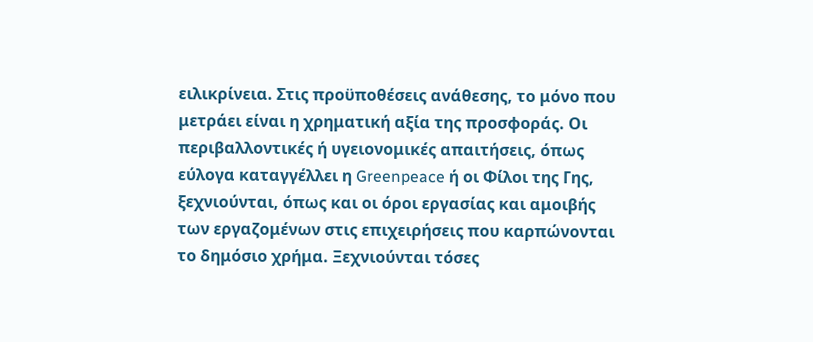ειλικρίνεια. Στις προϋποθέσεις ανάθεσης, το μόνο που μετράει είναι η χρηματική αξία της προσφοράς. Οι περιβαλλοντικές ή υγειονομικές απαιτήσεις, όπως εύλογα καταγγέλλει η Greenpeace ή οι Φίλοι της Γης, ξεχνιούνται, όπως και οι όροι εργασίας και αμοιβής των εργαζομένων στις επιχειρήσεις που καρπώνονται το δημόσιο χρήμα. Ξεχνιούνται τόσες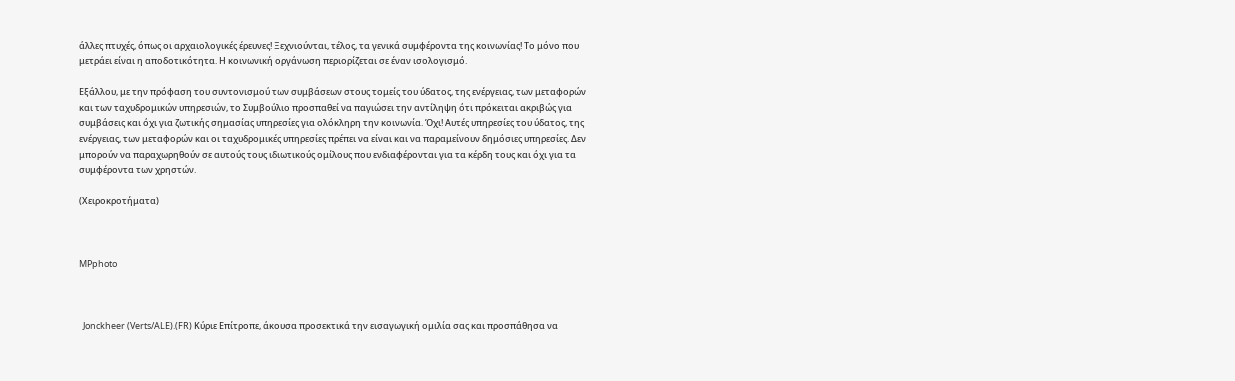άλλες πτυχές, όπως οι αρχαιολογικές έρευνες! Ξεχνιούνται, τέλος, τα γενικά συμφέροντα της κοινωνίας! Το μόνο που μετράει είναι η αποδοτικότητα. Η κοινωνική οργάνωση περιορίζεται σε έναν ισολογισμό.

Εξάλλου, με την πρόφαση του συντονισμού των συμβάσεων στους τομείς του ύδατος, της ενέργειας, των μεταφορών και των ταχυδρομικών υπηρεσιών, το Συμβούλιο προσπαθεί να παγιώσει την αντίληψη ότι πρόκειται ακριβώς για συμβάσεις και όχι για ζωτικής σημασίας υπηρεσίες για ολόκληρη την κοινωνία. Όχι! Αυτές υπηρεσίες του ύδατος, της ενέργειας, των μεταφορών και οι ταχυδρομικές υπηρεσίες πρέπει να είναι και να παραμείνουν δημόσιες υπηρεσίες. Δεν μπορούν να παραχωρηθούν σε αυτούς τους ιδιωτικούς ομίλους που ενδιαφέρονται για τα κέρδη τους και όχι για τα συμφέροντα των χρηστών.

(Χειροκροτήματα)



MPphoto



  Jonckheer (Verts/ALE).(FR) Κύριε Επίτροπε, άκουσα προσεκτικά την εισαγωγική ομιλία σας και προσπάθησα να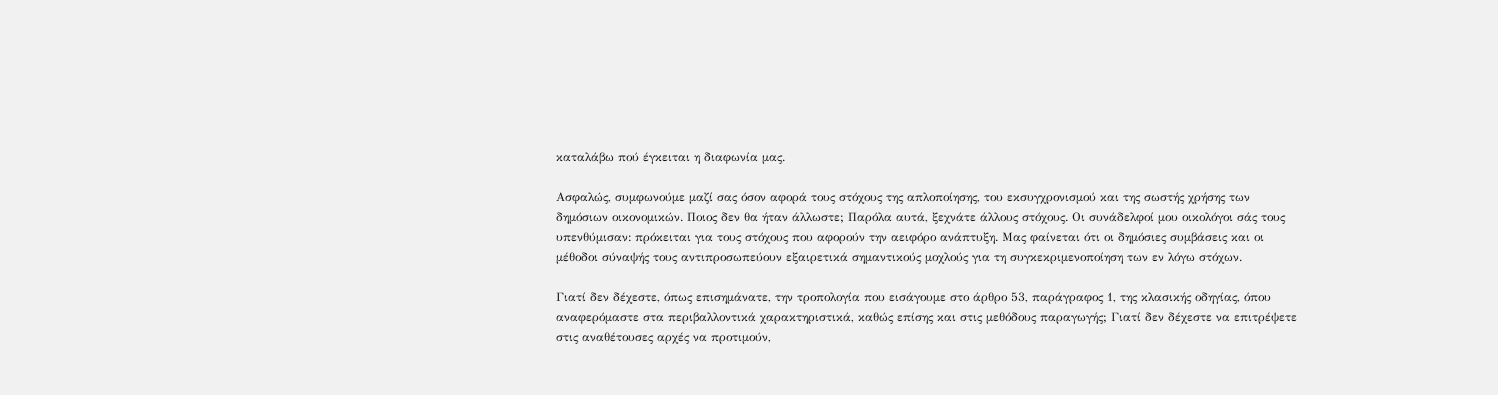καταλάβω πού έγκειται η διαφωνία μας.

Ασφαλώς, συμφωνούμε μαζί σας όσον αφορά τους στόχους της απλοποίησης, του εκσυγχρονισμού και της σωστής χρήσης των δημόσιων οικονομικών. Ποιος δεν θα ήταν άλλωστε; Παρόλα αυτά, ξεχνάτε άλλους στόχους. Οι συνάδελφοί μου οικολόγοι σάς τους υπενθύμισαν: πρόκειται για τους στόχους που αφορούν την αειφόρο ανάπτυξη. Μας φαίνεται ότι οι δημόσιες συμβάσεις και οι μέθοδοι σύναψής τους αντιπροσωπεύουν εξαιρετικά σημαντικούς μοχλούς για τη συγκεκριμενοποίηση των εν λόγω στόχων.

Γιατί δεν δέχεστε, όπως επισημάνατε, την τροπολογία που εισάγουμε στο άρθρο 53, παράγραφος 1, της κλασικής οδηγίας, όπου αναφερόμαστε στα περιβαλλοντικά χαρακτηριστικά, καθώς επίσης και στις μεθόδους παραγωγής; Γιατί δεν δέχεστε να επιτρέψετε στις αναθέτουσες αρχές να προτιμούν,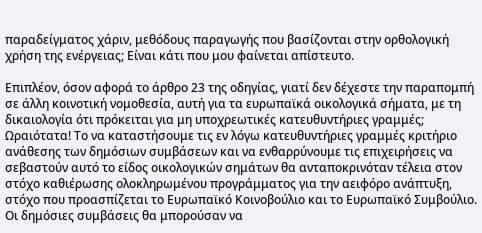παραδείγματος χάριν, μεθόδους παραγωγής που βασίζονται στην ορθολογική χρήση της ενέργειας; Είναι κάτι που μου φαίνεται απίστευτο.

Επιπλέον, όσον αφορά το άρθρο 23 της οδηγίας, γιατί δεν δέχεστε την παραπομπή σε άλλη κοινοτική νομοθεσία, αυτή για τα ευρωπαϊκά οικολογικά σήματα, με τη δικαιολογία ότι πρόκειται για μη υποχρεωτικές κατευθυντήριες γραμμές; Ωραιότατα! Το να καταστήσουμε τις εν λόγω κατευθυντήριες γραμμές κριτήριο ανάθεσης των δημόσιων συμβάσεων και να ενθαρρύνουμε τις επιχειρήσεις να σεβαστούν αυτό το είδος οικολογικών σημάτων θα ανταποκρινόταν τέλεια στον στόχο καθιέρωσης ολοκληρωμένου προγράμματος για την αειφόρο ανάπτυξη, στόχο που προασπίζεται το Ευρωπαϊκό Κοινοβούλιο και το Ευρωπαϊκό Συμβούλιο. Οι δημόσιες συμβάσεις θα μπορούσαν να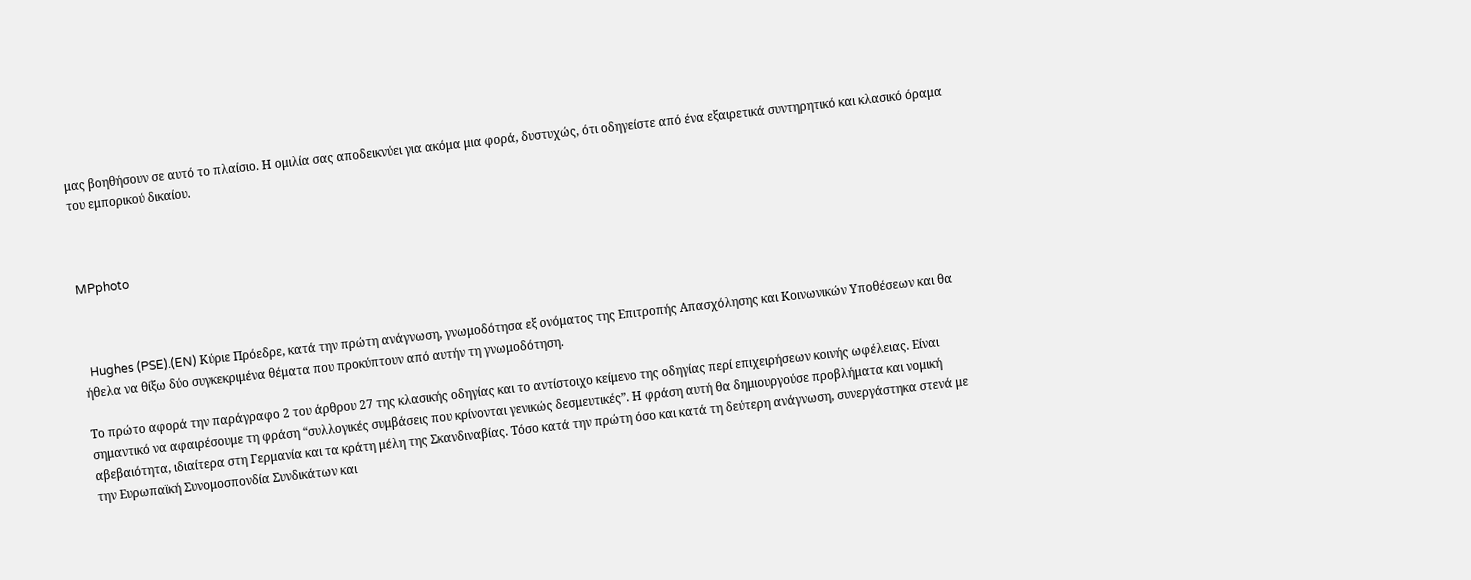μας βοηθήσουν σε αυτό το πλαίσιο. Η ομιλία σας αποδεικνύει για ακόμα μια φορά, δυστυχώς, ότι οδηγείστε από ένα εξαιρετικά συντηρητικό και κλασικό όραμα του εμπορικού δικαίου.



MPphoto



  Hughes (PSE).(EN) Κύριε Πρόεδρε, κατά την πρώτη ανάγνωση, γνωμοδότησα εξ ονόματος της Επιτροπής Απασχόλησης και Κοινωνικών Υποθέσεων και θα ήθελα να θίξω δύο συγκεκριμένα θέματα που προκύπτουν από αυτήν τη γνωμοδότηση.

Το πρώτο αφορά την παράγραφο 2 του άρθρου 27 της κλασικής οδηγίας και το αντίστοιχο κείμενο της οδηγίας περί επιχειρήσεων κοινής ωφέλειας. Είναι σημαντικό να αφαιρέσουμε τη φράση “συλλογικές συμβάσεις που κρίνονται γενικώς δεσμευτικές”. Η φράση αυτή θα δημιουργούσε προβλήματα και νομική αβεβαιότητα, ιδιαίτερα στη Γερμανία και τα κράτη μέλη της Σκανδιναβίας. Τόσο κατά την πρώτη όσο και κατά τη δεύτερη ανάγνωση, συνεργάστηκα στενά με την Ευρωπαϊκή Συνομοσπονδία Συνδικάτων και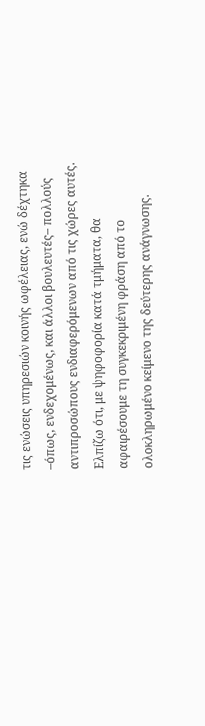τις ενώσεις υπηρεσιών κοινής ωφέλειας, ενώ δέχτηκα –όπως, ενδεχομένως, και άλλοι βουλευτές– πολλούς αντιπροσώπους ενδιαφερόμενων από τις χώρες αυτές. Ελπίζω ότι, με ψηφοφορία κατά τμήματα, θα αφαιρέσουμε τη συγκεκριμένη φράση από το ολοκληρωμένο κείμενο της δεύτερης ανάγνωσης.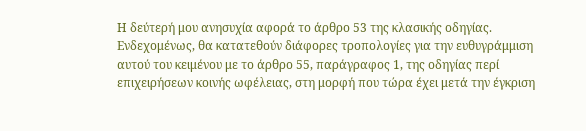Η δεύτερή μου ανησυχία αφορά το άρθρο 53 της κλασικής οδηγίας. Ενδεχομένως, θα κατατεθούν διάφορες τροπολογίες για την ευθυγράμμιση αυτού του κειμένου με το άρθρο 55, παράγραφος 1, της οδηγίας περί επιχειρήσεων κοινής ωφέλειας, στη μορφή που τώρα έχει μετά την έγκριση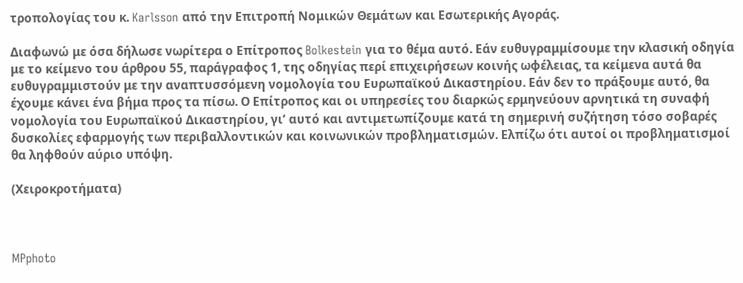τροπολογίας του κ. Karlsson από την Επιτροπή Νομικών Θεμάτων και Εσωτερικής Αγοράς.

Διαφωνώ με όσα δήλωσε νωρίτερα ο Επίτροπος Bolkestein για το θέμα αυτό. Εάν ευθυγραμμίσουμε την κλασική οδηγία με το κείμενο του άρθρου 55, παράγραφος 1, της οδηγίας περί επιχειρήσεων κοινής ωφέλειας, τα κείμενα αυτά θα ευθυγραμμιστούν με την αναπτυσσόμενη νομολογία του Ευρωπαϊκού Δικαστηρίου. Εάν δεν το πράξουμε αυτό, θα έχουμε κάνει ένα βήμα προς τα πίσω. Ο Επίτροπος και οι υπηρεσίες του διαρκώς ερμηνεύουν αρνητικά τη συναφή νομολογία του Ευρωπαϊκού Δικαστηρίου, γι’ αυτό και αντιμετωπίζουμε κατά τη σημερινή συζήτηση τόσο σοβαρές δυσκολίες εφαρμογής των περιβαλλοντικών και κοινωνικών προβληματισμών. Ελπίζω ότι αυτοί οι προβληματισμοί θα ληφθούν αύριο υπόψη.

(Χειροκροτήματα)



MPphoto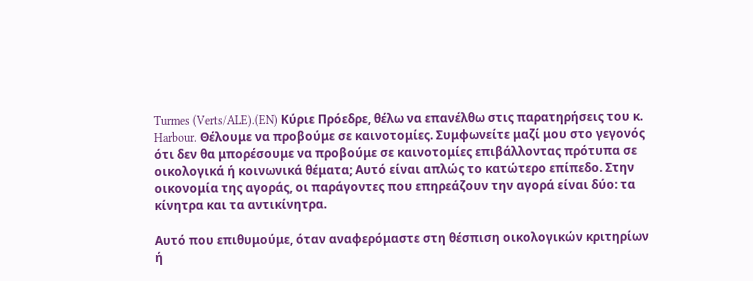Turmes (Verts/ALE).(EN) Κύριε Πρόεδρε, θέλω να επανέλθω στις παρατηρήσεις του κ. Harbour. Θέλουμε να προβούμε σε καινοτομίες. Συμφωνείτε μαζί μου στο γεγονός ότι δεν θα μπορέσουμε να προβούμε σε καινοτομίες επιβάλλοντας πρότυπα σε οικολογικά ή κοινωνικά θέματα; Αυτό είναι απλώς το κατώτερο επίπεδο. Στην οικονομία της αγοράς, οι παράγοντες που επηρεάζουν την αγορά είναι δύο: τα κίνητρα και τα αντικίνητρα.

Αυτό που επιθυμούμε, όταν αναφερόμαστε στη θέσπιση οικολογικών κριτηρίων ή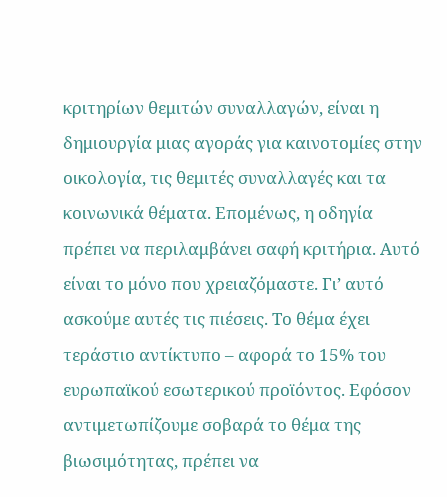κριτηρίων θεμιτών συναλλαγών, είναι η δημιουργία μιας αγοράς για καινοτομίες στην οικολογία, τις θεμιτές συναλλαγές και τα κοινωνικά θέματα. Επομένως, η οδηγία πρέπει να περιλαμβάνει σαφή κριτήρια. Αυτό είναι το μόνο που χρειαζόμαστε. Γι’ αυτό ασκούμε αυτές τις πιέσεις. Το θέμα έχει τεράστιο αντίκτυπο – αφορά το 15% του ευρωπαϊκού εσωτερικού προϊόντος. Εφόσον αντιμετωπίζουμε σοβαρά το θέμα της βιωσιμότητας, πρέπει να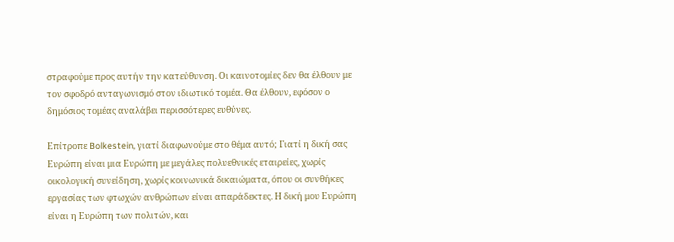στραφούμε προς αυτήν την κατεύθυνση. Οι καινοτομίες δεν θα έλθουν με τον σφοδρό ανταγωνισμό στον ιδιωτικό τομέα. Θα έλθουν, εφόσον ο δημόσιος τομέας αναλάβει περισσότερες ευθύνες.

Επίτροπε Bolkestein, γιατί διαφωνούμε στο θέμα αυτό; Γιατί η δική σας Ευρώπη είναι μια Ευρώπη με μεγάλες πολυεθνικές εταιρείες, χωρίς οικολογική συνείδηση, χωρίς κοινωνικά δικαιώματα, όπου οι συνθήκες εργασίας των φτωχών ανθρώπων είναι απαράδεκτες. Η δική μου Ευρώπη είναι η Ευρώπη των πολιτών, και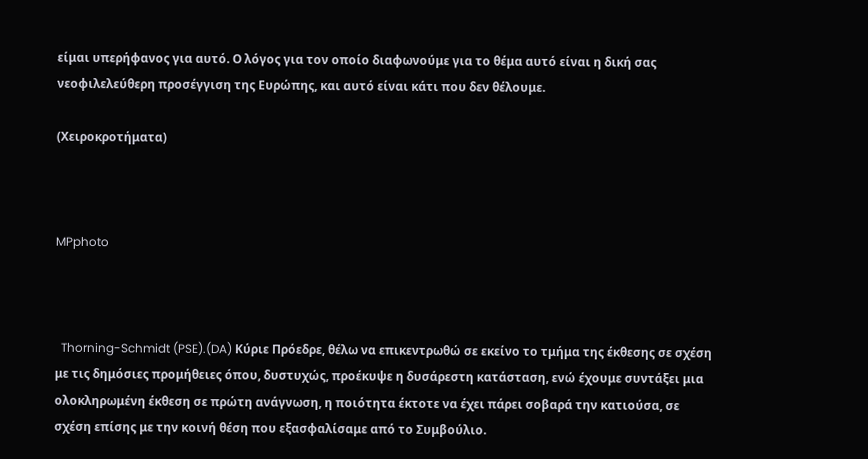είμαι υπερήφανος για αυτό. Ο λόγος για τον οποίο διαφωνούμε για το θέμα αυτό είναι η δική σας νεοφιλελεύθερη προσέγγιση της Ευρώπης, και αυτό είναι κάτι που δεν θέλουμε.

(Χειροκροτήματα)



MPphoto



  Thorning-Schmidt (PSE).(DA) Κύριε Πρόεδρε, θέλω να επικεντρωθώ σε εκείνο το τμήμα της έκθεσης σε σχέση με τις δημόσιες προμήθειες όπου, δυστυχώς, προέκυψε η δυσάρεστη κατάσταση, ενώ έχουμε συντάξει μια ολοκληρωμένη έκθεση σε πρώτη ανάγνωση, η ποιότητα έκτοτε να έχει πάρει σοβαρά την κατιούσα, σε σχέση επίσης με την κοινή θέση που εξασφαλίσαμε από το Συμβούλιο.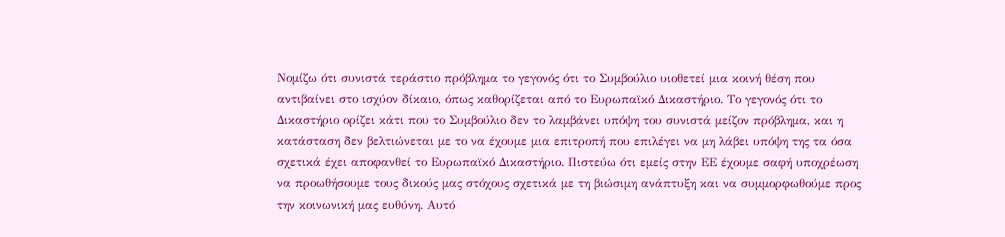Νομίζω ότι συνιστά τεράστιο πρόβλημα το γεγονός ότι το Συμβούλιο υιοθετεί μια κοινή θέση που αντιβαίνει στο ισχύον δίκαιο, όπως καθορίζεται από το Ευρωπαϊκό Δικαστήριο. Το γεγονός ότι το Δικαστήριο ορίζει κάτι που το Συμβούλιο δεν το λαμβάνει υπόψη του συνιστά μείζον πρόβλημα, και η κατάσταση δεν βελτιώνεται με το να έχουμε μια επιτροπή που επιλέγει να μη λάβει υπόψη της τα όσα σχετικά έχει αποφανθεί το Ευρωπαϊκό Δικαστήριο. Πιστεύω ότι εμείς στην ΕΕ έχουμε σαφή υποχρέωση να προωθήσουμε τους δικούς μας στόχους σχετικά με τη βιώσιμη ανάπτυξη και να συμμορφωθούμε προς την κοινωνική μας ευθύνη. Αυτό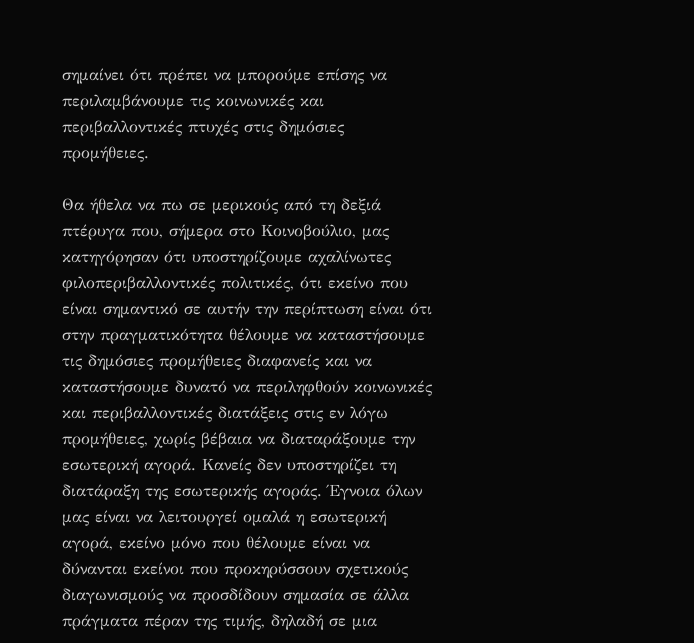σημαίνει ότι πρέπει να μπορούμε επίσης να περιλαμβάνουμε τις κοινωνικές και περιβαλλοντικές πτυχές στις δημόσιες προμήθειες.

Θα ήθελα να πω σε μερικούς από τη δεξιά πτέρυγα που, σήμερα στο Κοινοβούλιο, μας κατηγόρησαν ότι υποστηρίζουμε αχαλίνωτες φιλοπεριβαλλοντικές πολιτικές, ότι εκείνο που είναι σημαντικό σε αυτήν την περίπτωση είναι ότι στην πραγματικότητα θέλουμε να καταστήσουμε τις δημόσιες προμήθειες διαφανείς και να καταστήσουμε δυνατό να περιληφθούν κοινωνικές και περιβαλλοντικές διατάξεις στις εν λόγω προμήθειες, χωρίς βέβαια να διαταράξουμε την εσωτερική αγορά. Κανείς δεν υποστηρίζει τη διατάραξη της εσωτερικής αγοράς. Έγνοια όλων μας είναι να λειτουργεί ομαλά η εσωτερική αγορά, εκείνο μόνο που θέλουμε είναι να δύνανται εκείνοι που προκηρύσσουν σχετικούς διαγωνισμούς να προσδίδουν σημασία σε άλλα πράγματα πέραν της τιμής, δηλαδή σε μια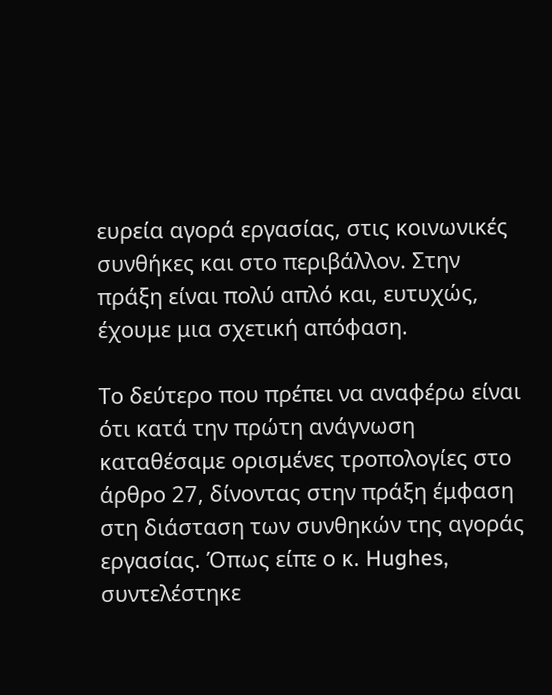ευρεία αγορά εργασίας, στις κοινωνικές συνθήκες και στο περιβάλλον. Στην πράξη είναι πολύ απλό και, ευτυχώς, έχουμε μια σχετική απόφαση.

Το δεύτερο που πρέπει να αναφέρω είναι ότι κατά την πρώτη ανάγνωση καταθέσαμε ορισμένες τροπολογίες στο άρθρο 27, δίνοντας στην πράξη έμφαση στη διάσταση των συνθηκών της αγοράς εργασίας. Όπως είπε ο κ. Hughes, συντελέστηκε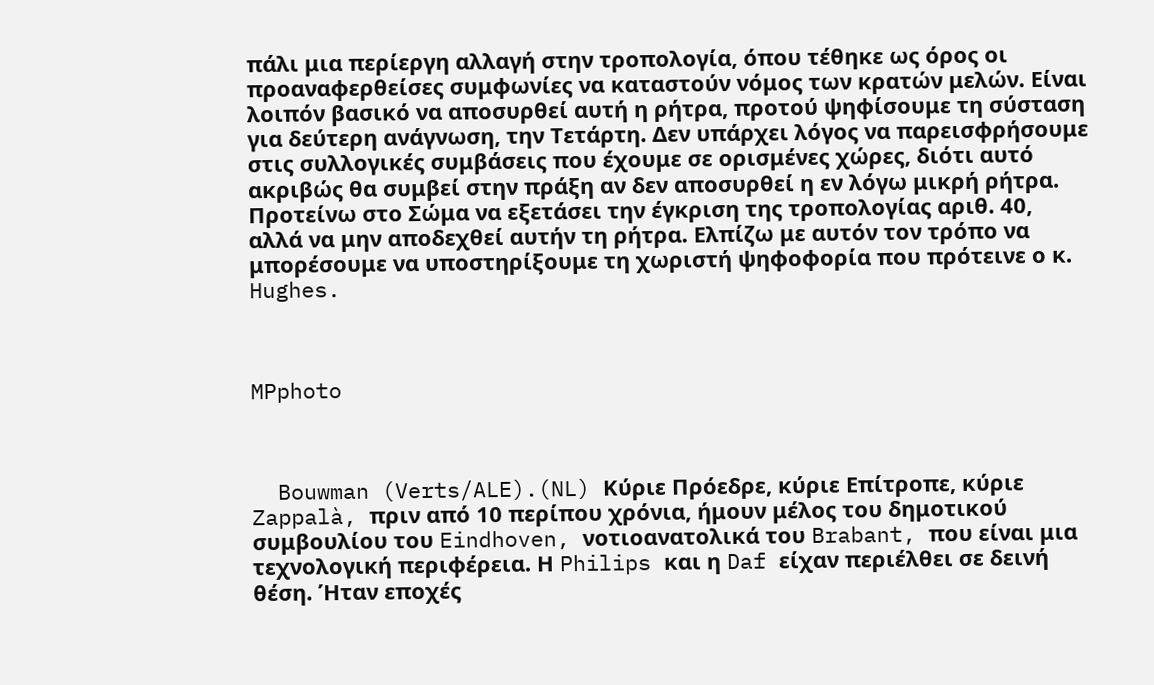πάλι μια περίεργη αλλαγή στην τροπολογία, όπου τέθηκε ως όρος οι προαναφερθείσες συμφωνίες να καταστούν νόμος των κρατών μελών. Είναι λοιπόν βασικό να αποσυρθεί αυτή η ρήτρα, προτού ψηφίσουμε τη σύσταση για δεύτερη ανάγνωση, την Τετάρτη. Δεν υπάρχει λόγος να παρεισφρήσουμε στις συλλογικές συμβάσεις που έχουμε σε ορισμένες χώρες, διότι αυτό ακριβώς θα συμβεί στην πράξη αν δεν αποσυρθεί η εν λόγω μικρή ρήτρα. Προτείνω στο Σώμα να εξετάσει την έγκριση της τροπολογίας αριθ. 40, αλλά να μην αποδεχθεί αυτήν τη ρήτρα. Ελπίζω με αυτόν τον τρόπο να μπορέσουμε να υποστηρίξουμε τη χωριστή ψηφοφορία που πρότεινε ο κ. Hughes.



MPphoto



  Bouwman (Verts/ALE).(NL) Κύριε Πρόεδρε, κύριε Επίτροπε, κύριε Zappalà, πριν από 10 περίπου χρόνια, ήμουν μέλος του δημοτικού συμβουλίου του Eindhoven, νοτιοανατολικά του Brabant, που είναι μια τεχνολογική περιφέρεια. Η Philips και η Daf είχαν περιέλθει σε δεινή θέση. Ήταν εποχές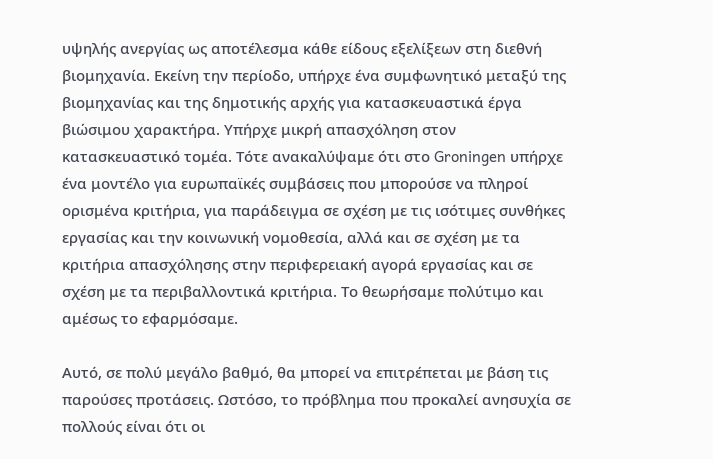υψηλής ανεργίας ως αποτέλεσμα κάθε είδους εξελίξεων στη διεθνή βιομηχανία. Εκείνη την περίοδο, υπήρχε ένα συμφωνητικό μεταξύ της βιομηχανίας και της δημοτικής αρχής για κατασκευαστικά έργα βιώσιμου χαρακτήρα. Υπήρχε μικρή απασχόληση στον κατασκευαστικό τομέα. Τότε ανακαλύψαμε ότι στο Groningen υπήρχε ένα μοντέλο για ευρωπαϊκές συμβάσεις που μπορούσε να πληροί ορισμένα κριτήρια, για παράδειγμα σε σχέση με τις ισότιμες συνθήκες εργασίας και την κοινωνική νομοθεσία, αλλά και σε σχέση με τα κριτήρια απασχόλησης στην περιφερειακή αγορά εργασίας και σε σχέση με τα περιβαλλοντικά κριτήρια. Το θεωρήσαμε πολύτιμο και αμέσως το εφαρμόσαμε.

Αυτό, σε πολύ μεγάλο βαθμό, θα μπορεί να επιτρέπεται με βάση τις παρούσες προτάσεις. Ωστόσο, το πρόβλημα που προκαλεί ανησυχία σε πολλούς είναι ότι οι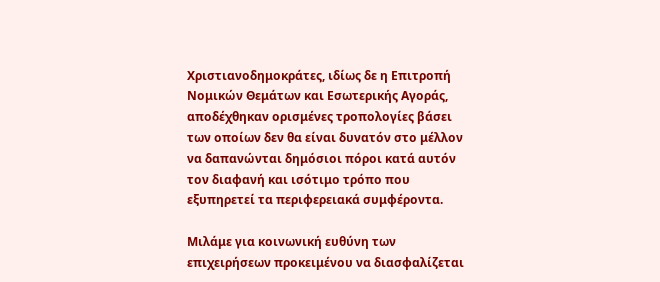Χριστιανοδημοκράτες, ιδίως δε η Επιτροπή Νομικών Θεμάτων και Εσωτερικής Αγοράς, αποδέχθηκαν ορισμένες τροπολογίες βάσει των οποίων δεν θα είναι δυνατόν στο μέλλον να δαπανώνται δημόσιοι πόροι κατά αυτόν τον διαφανή και ισότιμο τρόπο που εξυπηρετεί τα περιφερειακά συμφέροντα.

Μιλάμε για κοινωνική ευθύνη των επιχειρήσεων προκειμένου να διασφαλίζεται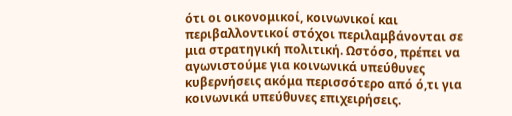ότι οι οικονομικοί, κοινωνικοί και περιβαλλοντικοί στόχοι περιλαμβάνονται σε μια στρατηγική πολιτική. Ωστόσο, πρέπει να αγωνιστούμε για κοινωνικά υπεύθυνες κυβερνήσεις ακόμα περισσότερο από ό,τι για κοινωνικά υπεύθυνες επιχειρήσεις.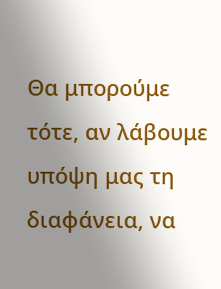Θα μπορούμε τότε, αν λάβουμε υπόψη μας τη διαφάνεια, να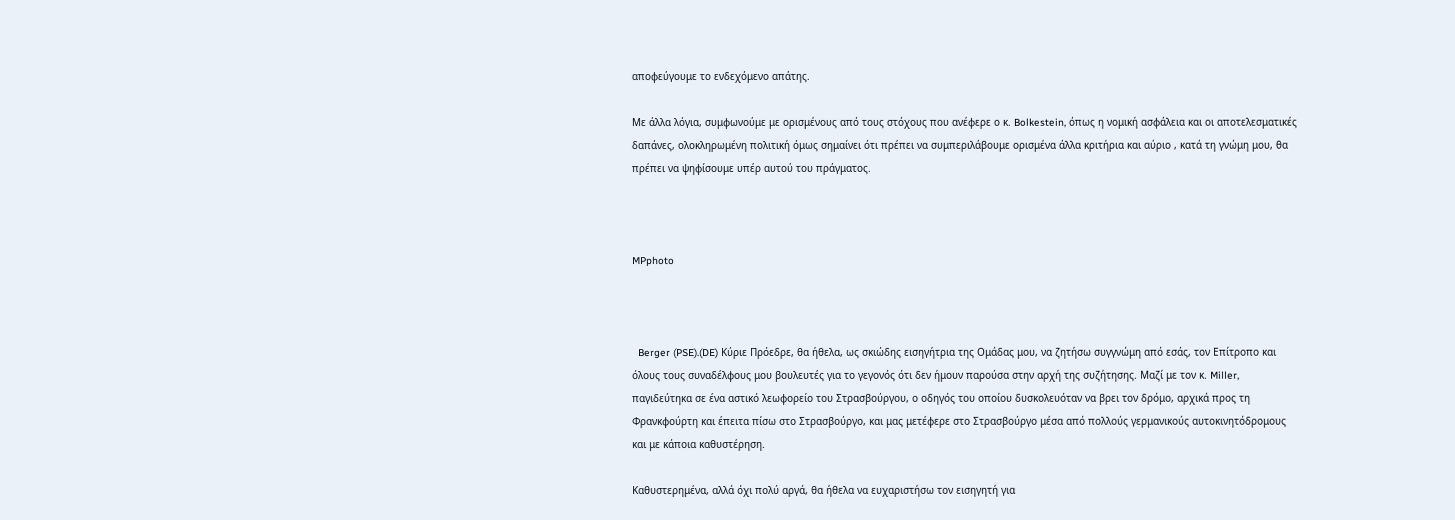αποφεύγουμε το ενδεχόμενο απάτης.

Με άλλα λόγια, συμφωνούμε με ορισμένους από τους στόχους που ανέφερε ο κ. Bolkestein, όπως η νομική ασφάλεια και οι αποτελεσματικές δαπάνες, ολοκληρωμένη πολιτική όμως σημαίνει ότι πρέπει να συμπεριλάβουμε ορισμένα άλλα κριτήρια και αύριο , κατά τη γνώμη μου, θα πρέπει να ψηφίσουμε υπέρ αυτού του πράγματος.



MPphoto



  Berger (PSE).(DE) Κύριε Πρόεδρε, θα ήθελα, ως σκιώδης εισηγήτρια της Ομάδας μου, να ζητήσω συγγνώμη από εσάς, τον Επίτροπο και όλους τους συναδέλφους μου βουλευτές για το γεγονός ότι δεν ήμουν παρούσα στην αρχή της συζήτησης. Μαζί με τον κ. Miller, παγιδεύτηκα σε ένα αστικό λεωφορείο του Στρασβούργου, ο οδηγός του οποίου δυσκολευόταν να βρει τον δρόμο, αρχικά προς τη Φρανκφούρτη και έπειτα πίσω στο Στρασβούργο, και μας μετέφερε στο Στρασβούργο μέσα από πολλούς γερμανικούς αυτοκινητόδρομους και με κάποια καθυστέρηση.

Καθυστερημένα, αλλά όχι πολύ αργά, θα ήθελα να ευχαριστήσω τον εισηγητή για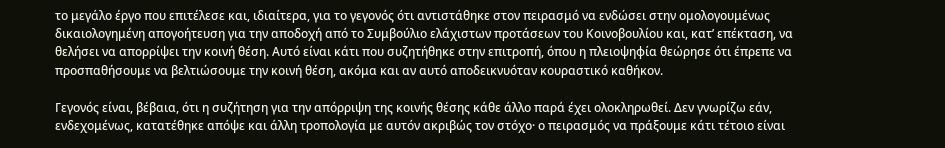το μεγάλο έργο που επιτέλεσε και, ιδιαίτερα, για το γεγονός ότι αντιστάθηκε στον πειρασμό να ενδώσει στην ομολογουμένως δικαιολογημένη απογοήτευση για την αποδοχή από το Συμβούλιο ελάχιστων προτάσεων του Κοινοβουλίου και, κατ’ επέκταση, να θελήσει να απορρίψει την κοινή θέση. Αυτό είναι κάτι που συζητήθηκε στην επιτροπή, όπου η πλειοψηφία θεώρησε ότι έπρεπε να προσπαθήσουμε να βελτιώσουμε την κοινή θέση, ακόμα και αν αυτό αποδεικνυόταν κουραστικό καθήκον.

Γεγονός είναι, βέβαια, ότι η συζήτηση για την απόρριψη της κοινής θέσης κάθε άλλο παρά έχει ολοκληρωθεί. Δεν γνωρίζω εάν, ενδεχομένως, κατατέθηκε απόψε και άλλη τροπολογία με αυτόν ακριβώς τον στόχο· ο πειρασμός να πράξουμε κάτι τέτοιο είναι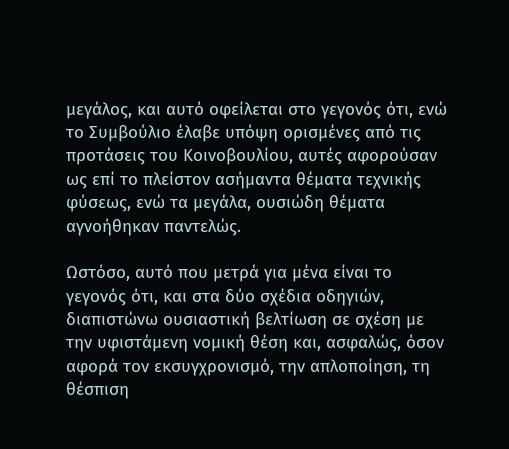μεγάλος, και αυτό οφείλεται στο γεγονός ότι, ενώ το Συμβούλιο έλαβε υπόψη ορισμένες από τις προτάσεις του Κοινοβουλίου, αυτές αφορούσαν ως επί το πλείστον ασήμαντα θέματα τεχνικής φύσεως, ενώ τα μεγάλα, ουσιώδη θέματα αγνοήθηκαν παντελώς.

Ωστόσο, αυτό που μετρά για μένα είναι το γεγονός ότι, και στα δύο σχέδια οδηγιών, διαπιστώνω ουσιαστική βελτίωση σε σχέση με την υφιστάμενη νομική θέση και, ασφαλώς, όσον αφορά τον εκσυγχρονισμό, την απλοποίηση, τη θέσπιση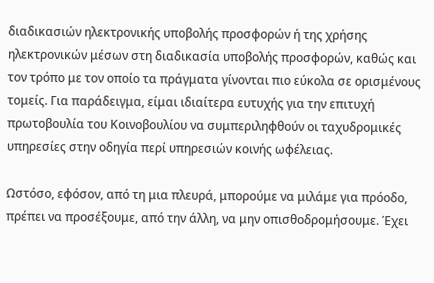διαδικασιών ηλεκτρονικής υποβολής προσφορών ή της χρήσης ηλεκτρονικών μέσων στη διαδικασία υποβολής προσφορών, καθώς και τον τρόπο με τον οποίο τα πράγματα γίνονται πιο εύκολα σε ορισμένους τομείς. Για παράδειγμα, είμαι ιδιαίτερα ευτυχής για την επιτυχή πρωτοβουλία του Κοινοβουλίου να συμπεριληφθούν οι ταχυδρομικές υπηρεσίες στην οδηγία περί υπηρεσιών κοινής ωφέλειας.

Ωστόσο, εφόσον, από τη μια πλευρά, μπορούμε να μιλάμε για πρόοδο, πρέπει να προσέξουμε, από την άλλη, να μην οπισθοδρομήσουμε. Έχει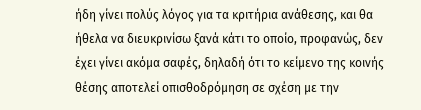ήδη γίνει πολύς λόγος για τα κριτήρια ανάθεσης, και θα ήθελα να διευκρινίσω ξανά κάτι το οποίο, προφανώς, δεν έχει γίνει ακόμα σαφές, δηλαδή ότι το κείμενο της κοινής θέσης αποτελεί οπισθοδρόμηση σε σχέση με την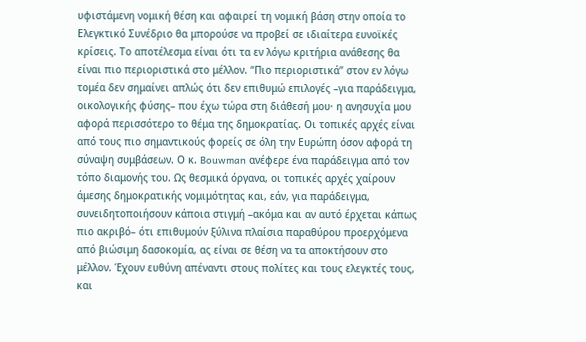υφιστάμενη νομική θέση και αφαιρεί τη νομική βάση στην οποία το Ελεγκτικό Συνέδριο θα μπορούσε να προβεί σε ιδιαίτερα ευνοϊκές κρίσεις. Το αποτέλεσμα είναι ότι τα εν λόγω κριτήρια ανάθεσης θα είναι πιο περιοριστικά στο μέλλον. “Πιο περιοριστικά” στον εν λόγω τομέα δεν σημαίνει απλώς ότι δεν επιθυμώ επιλογές –για παράδειγμα, οικολογικής φύσης– που έχω τώρα στη διάθεσή μου· η ανησυχία μου αφορά περισσότερο το θέμα της δημοκρατίας. Οι τοπικές αρχές είναι από τους πιο σημαντικούς φορείς σε όλη την Ευρώπη όσον αφορά τη σύναψη συμβάσεων. Ο κ. Bouwman ανέφερε ένα παράδειγμα από τον τόπο διαμονής του. Ως θεσμικά όργανα, οι τοπικές αρχές χαίρουν άμεσης δημοκρατικής νομιμότητας και, εάν, για παράδειγμα, συνειδητοποιήσουν κάποια στιγμή –ακόμα και αν αυτό έρχεται κάπως πιο ακριβό– ότι επιθυμούν ξύλινα πλαίσια παραθύρου προερχόμενα από βιώσιμη δασοκομία, ας είναι σε θέση να τα αποκτήσουν στο μέλλον. Έχουν ευθύνη απέναντι στους πολίτες και τους ελεγκτές τους, και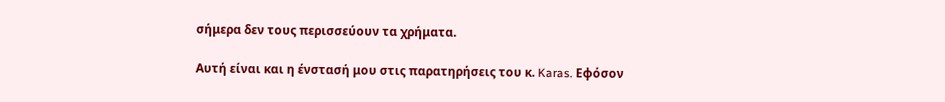σήμερα δεν τους περισσεύουν τα χρήματα.

Αυτή είναι και η ένστασή μου στις παρατηρήσεις του κ. Karas. Εφόσον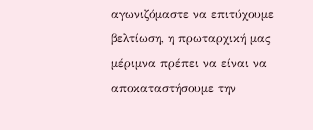αγωνιζόμαστε να επιτύχουμε βελτίωση, η πρωταρχική μας μέριμνα πρέπει να είναι να αποκαταστήσουμε την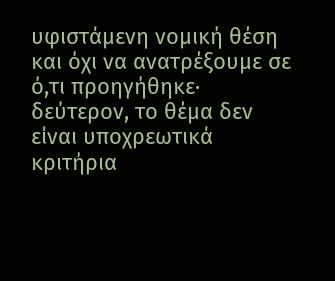υφιστάμενη νομική θέση και όχι να ανατρέξουμε σε ό,τι προηγήθηκε· δεύτερον, το θέμα δεν είναι υποχρεωτικά κριτήρια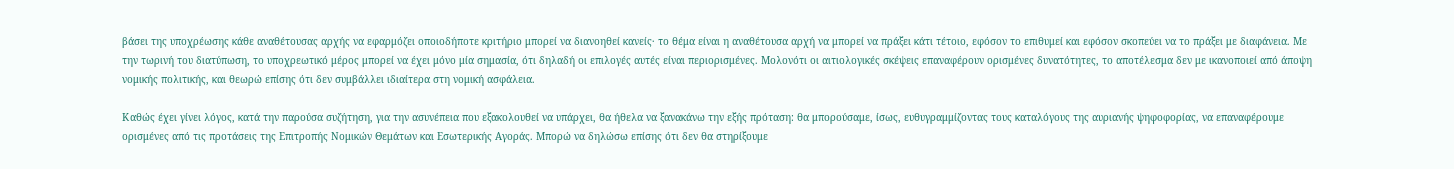βάσει της υποχρέωσης κάθε αναθέτουσας αρχής να εφαρμόζει οποιοδήποτε κριτήριο μπορεί να διανοηθεί κανείς· το θέμα είναι η αναθέτουσα αρχή να μπορεί να πράξει κάτι τέτοιο, εφόσον το επιθυμεί και εφόσον σκοπεύει να το πράξει με διαφάνεια. Με την τωρινή του διατύπωση, το υποχρεωτικό μέρος μπορεί να έχει μόνο μία σημασία, ότι δηλαδή οι επιλογές αυτές είναι περιορισμένες. Μολονότι οι αιτιολογικές σκέψεις επαναφέρουν ορισμένες δυνατότητες, το αποτέλεσμα δεν με ικανοποιεί από άποψη νομικής πολιτικής, και θεωρώ επίσης ότι δεν συμβάλλει ιδιαίτερα στη νομική ασφάλεια.

Καθώς έχει γίνει λόγος, κατά την παρούσα συζήτηση, για την ασυνέπεια που εξακολουθεί να υπάρχει, θα ήθελα να ξανακάνω την εξής πρόταση: θα μπορούσαμε, ίσως, ευθυγραμμίζοντας τους καταλόγους της αυριανής ψηφοφορίας, να επαναφέρουμε ορισμένες από τις προτάσεις της Επιτροπής Νομικών Θεμάτων και Εσωτερικής Αγοράς. Μπορώ να δηλώσω επίσης ότι δεν θα στηρίξουμε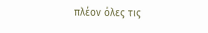πλέον όλες τις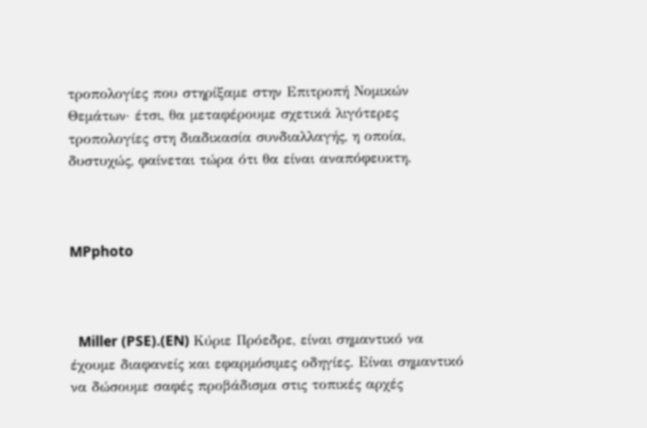τροπολογίες που στηρίξαμε στην Επιτροπή Νομικών Θεμάτων· έτσι, θα μεταφέρουμε σχετικά λιγότερες τροπολογίες στη διαδικασία συνδιαλλαγής, η οποία, δυστυχώς, φαίνεται τώρα ότι θα είναι αναπόφευκτη.



MPphoto



  Miller (PSE).(EN) Κύριε Πρόεδρε, είναι σημαντικό να έχουμε διαφανείς και εφαρμόσιμες οδηγίες. Είναι σημαντικό να δώσουμε σαφές προβάδισμα στις τοπικές αρχές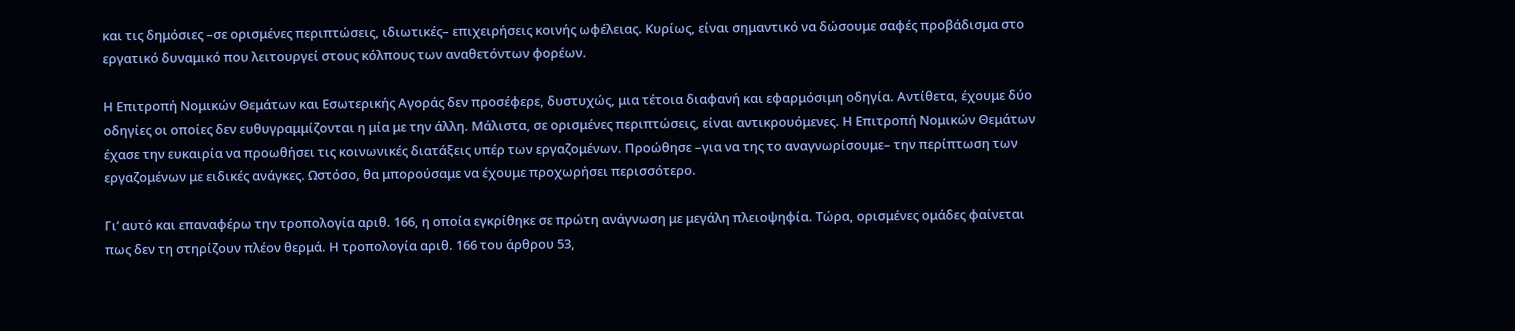και τις δημόσιες –σε ορισμένες περιπτώσεις, ιδιωτικές– επιχειρήσεις κοινής ωφέλειας. Κυρίως, είναι σημαντικό να δώσουμε σαφές προβάδισμα στο εργατικό δυναμικό που λειτουργεί στους κόλπους των αναθετόντων φορέων.

Η Επιτροπή Νομικών Θεμάτων και Εσωτερικής Αγοράς δεν προσέφερε, δυστυχώς, μια τέτοια διαφανή και εφαρμόσιμη οδηγία. Αντίθετα, έχουμε δύο οδηγίες οι οποίες δεν ευθυγραμμίζονται η μία με την άλλη. Μάλιστα, σε ορισμένες περιπτώσεις, είναι αντικρουόμενες. Η Επιτροπή Νομικών Θεμάτων έχασε την ευκαιρία να προωθήσει τις κοινωνικές διατάξεις υπέρ των εργαζομένων. Προώθησε –για να της το αναγνωρίσουμε– την περίπτωση των εργαζομένων με ειδικές ανάγκες. Ωστόσο, θα μπορούσαμε να έχουμε προχωρήσει περισσότερο.

Γι’ αυτό και επαναφέρω την τροπολογία αριθ. 166, η οποία εγκρίθηκε σε πρώτη ανάγνωση με μεγάλη πλειοψηφία. Τώρα, ορισμένες ομάδες φαίνεται πως δεν τη στηρίζουν πλέον θερμά. Η τροπολογία αριθ. 166 του άρθρου 53,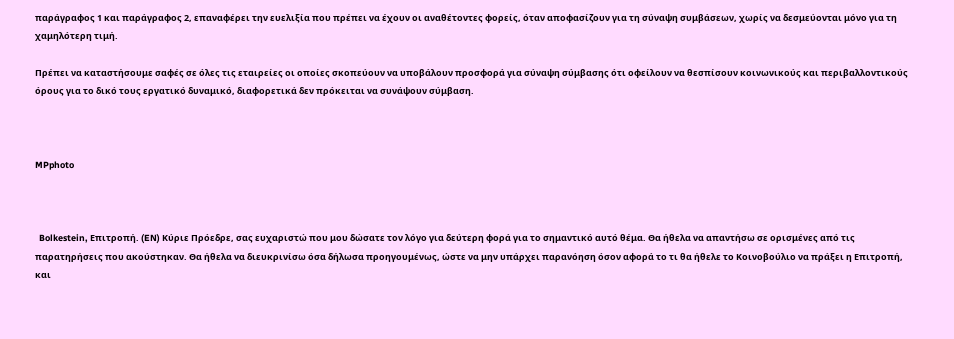παράγραφος 1 και παράγραφος 2, επαναφέρει την ευελιξία που πρέπει να έχουν οι αναθέτοντες φορείς, όταν αποφασίζουν για τη σύναψη συμβάσεων, χωρίς να δεσμεύονται μόνο για τη χαμηλότερη τιμή.

Πρέπει να καταστήσουμε σαφές σε όλες τις εταιρείες οι οποίες σκοπεύουν να υποβάλουν προσφορά για σύναψη σύμβασης ότι οφείλουν να θεσπίσουν κοινωνικούς και περιβαλλοντικούς όρους για το δικό τους εργατικό δυναμικό, διαφορετικά δεν πρόκειται να συνάψουν σύμβαση.



MPphoto



  Bolkestein, Επιτροπή. (EN) Κύριε Πρόεδρε, σας ευχαριστώ που μου δώσατε τον λόγο για δεύτερη φορά για το σημαντικό αυτό θέμα. Θα ήθελα να απαντήσω σε ορισμένες από τις παρατηρήσεις που ακούστηκαν. Θα ήθελα να διευκρινίσω όσα δήλωσα προηγουμένως, ώστε να μην υπάρχει παρανόηση όσον αφορά το τι θα ήθελε το Κοινοβούλιο να πράξει η Επιτροπή, και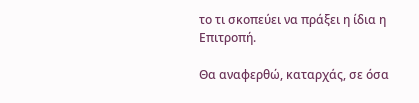το τι σκοπεύει να πράξει η ίδια η Επιτροπή.

Θα αναφερθώ, καταρχάς, σε όσα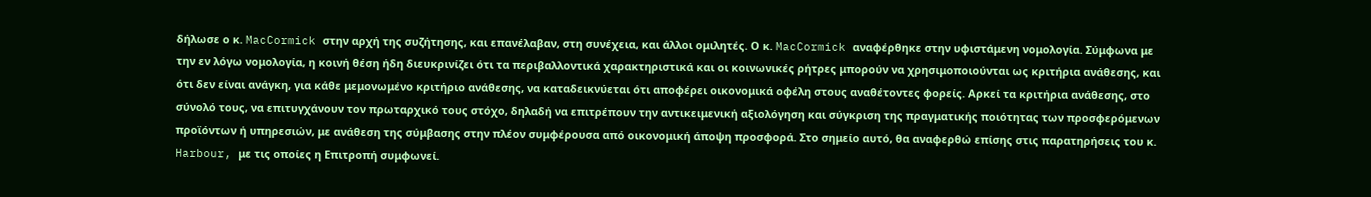δήλωσε ο κ. MacCormick στην αρχή της συζήτησης, και επανέλαβαν, στη συνέχεια, και άλλοι ομιλητές. Ο κ. MacCormick αναφέρθηκε στην υφιστάμενη νομολογία. Σύμφωνα με την εν λόγω νομολογία, η κοινή θέση ήδη διευκρινίζει ότι τα περιβαλλοντικά χαρακτηριστικά και οι κοινωνικές ρήτρες μπορούν να χρησιμοποιούνται ως κριτήρια ανάθεσης, και ότι δεν είναι ανάγκη, για κάθε μεμονωμένο κριτήριο ανάθεσης, να καταδεικνύεται ότι αποφέρει οικονομικά οφέλη στους αναθέτοντες φορείς. Αρκεί τα κριτήρια ανάθεσης, στο σύνολό τους, να επιτυγχάνουν τον πρωταρχικό τους στόχο, δηλαδή να επιτρέπουν την αντικειμενική αξιολόγηση και σύγκριση της πραγματικής ποιότητας των προσφερόμενων προϊόντων ή υπηρεσιών, με ανάθεση της σύμβασης στην πλέον συμφέρουσα από οικονομική άποψη προσφορά. Στο σημείο αυτό, θα αναφερθώ επίσης στις παρατηρήσεις του κ. Harbour, με τις οποίες η Επιτροπή συμφωνεί.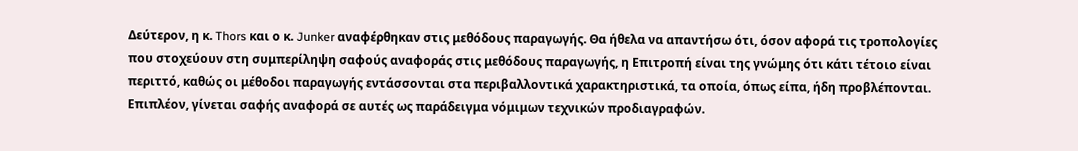Δεύτερον, η κ. Thors και ο κ. Junker αναφέρθηκαν στις μεθόδους παραγωγής. Θα ήθελα να απαντήσω ότι, όσον αφορά τις τροπολογίες που στοχεύουν στη συμπερίληψη σαφούς αναφοράς στις μεθόδους παραγωγής, η Επιτροπή είναι της γνώμης ότι κάτι τέτοιο είναι περιττό, καθώς οι μέθοδοι παραγωγής εντάσσονται στα περιβαλλοντικά χαρακτηριστικά, τα οποία, όπως είπα, ήδη προβλέπονται. Επιπλέον, γίνεται σαφής αναφορά σε αυτές ως παράδειγμα νόμιμων τεχνικών προδιαγραφών.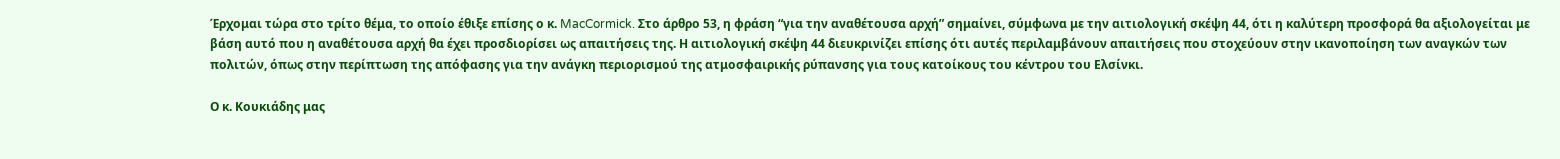Έρχομαι τώρα στο τρίτο θέμα, το οποίο έθιξε επίσης ο κ. MacCormick. Στο άρθρο 53, η φράση “για την αναθέτουσα αρχή” σημαίνει, σύμφωνα με την αιτιολογική σκέψη 44, ότι η καλύτερη προσφορά θα αξιολογείται με βάση αυτό που η αναθέτουσα αρχή θα έχει προσδιορίσει ως απαιτήσεις της. Η αιτιολογική σκέψη 44 διευκρινίζει επίσης ότι αυτές περιλαμβάνουν απαιτήσεις που στοχεύουν στην ικανοποίηση των αναγκών των πολιτών, όπως στην περίπτωση της απόφασης για την ανάγκη περιορισμού της ατμοσφαιρικής ρύπανσης για τους κατοίκους του κέντρου του Ελσίνκι.

Ο κ. Κουκιάδης μας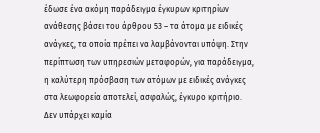έδωσε ένα ακόμη παράδειγμα έγκυρων κριτηρίων ανάθεσης βάσει του άρθρου 53 – τα άτομα με ειδικές ανάγκες, τα οποία πρέπει να λαμβάνονται υπόψη. Στην περίπτωση των υπηρεσιών μεταφορών, για παράδειγμα, η καλύτερη πρόσβαση των ατόμων με ειδικές ανάγκες στα λεωφορεία αποτελεί, ασφαλώς, έγκυρο κριτήριο. Δεν υπάρχει καμία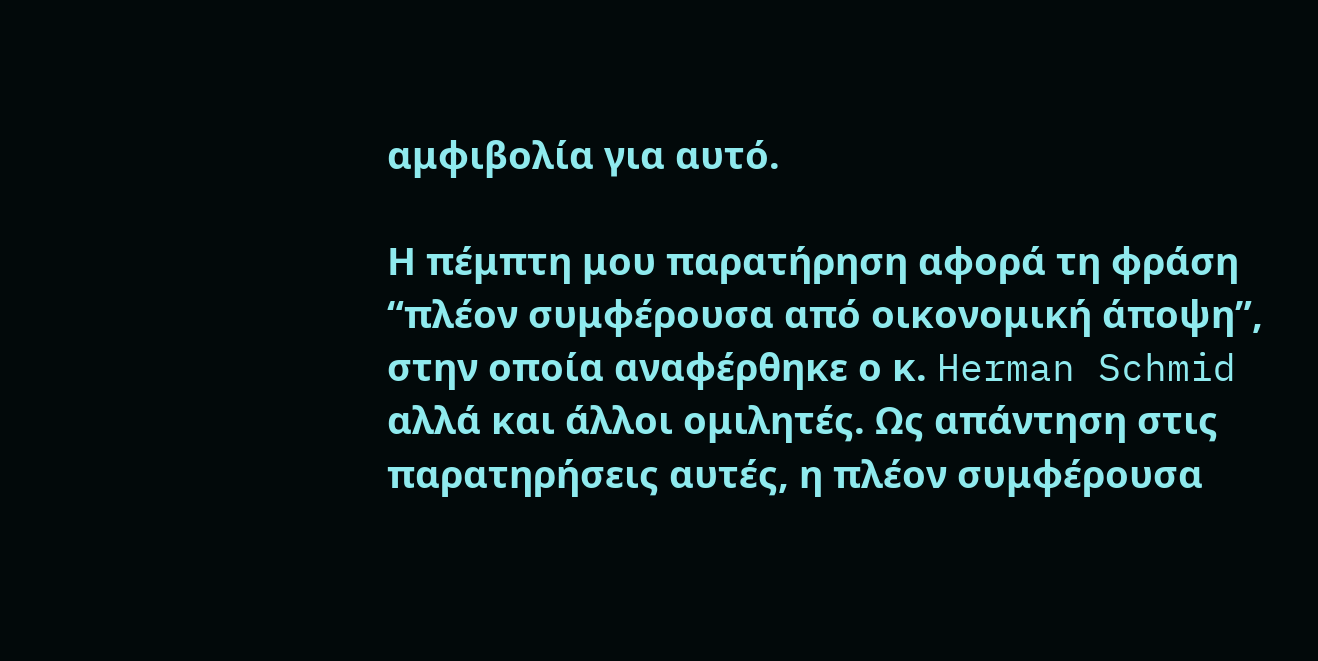αμφιβολία για αυτό.

Η πέμπτη μου παρατήρηση αφορά τη φράση “πλέον συμφέρουσα από οικονομική άποψη”, στην οποία αναφέρθηκε ο κ. Herman Schmid αλλά και άλλοι ομιλητές. Ως απάντηση στις παρατηρήσεις αυτές, η πλέον συμφέρουσα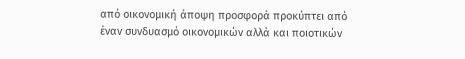από οικονομική άποψη προσφορά προκύπτει από έναν συνδυασμό οικονομικών αλλά και ποιοτικών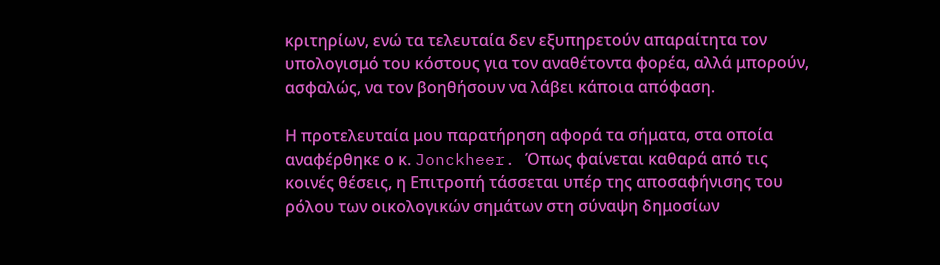κριτηρίων, ενώ τα τελευταία δεν εξυπηρετούν απαραίτητα τον υπολογισμό του κόστους για τον αναθέτοντα φορέα, αλλά μπορούν, ασφαλώς, να τον βοηθήσουν να λάβει κάποια απόφαση.

Η προτελευταία μου παρατήρηση αφορά τα σήματα, στα οποία αναφέρθηκε ο κ. Jonckheer. Όπως φαίνεται καθαρά από τις κοινές θέσεις, η Επιτροπή τάσσεται υπέρ της αποσαφήνισης του ρόλου των οικολογικών σημάτων στη σύναψη δημοσίων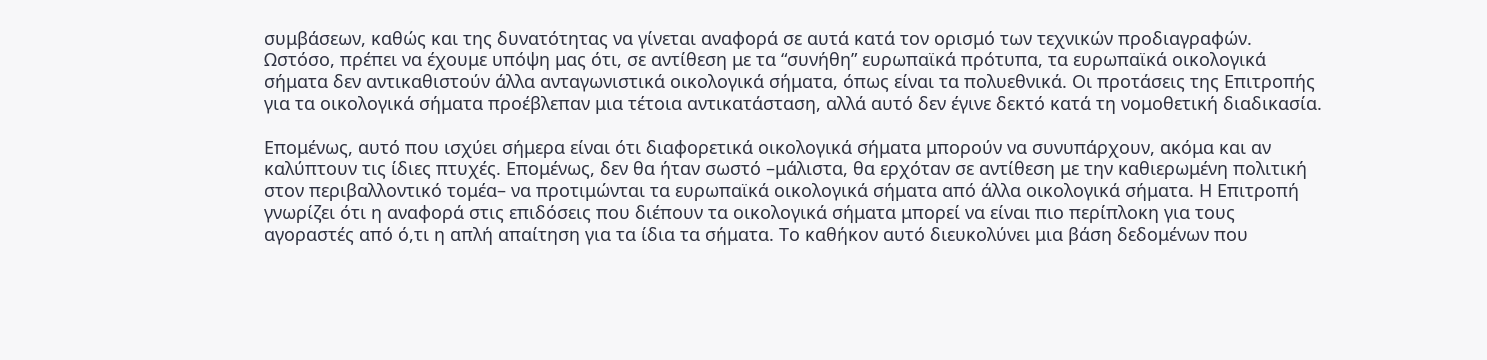συμβάσεων, καθώς και της δυνατότητας να γίνεται αναφορά σε αυτά κατά τον ορισμό των τεχνικών προδιαγραφών. Ωστόσο, πρέπει να έχουμε υπόψη μας ότι, σε αντίθεση με τα “συνήθη” ευρωπαϊκά πρότυπα, τα ευρωπαϊκά οικολογικά σήματα δεν αντικαθιστούν άλλα ανταγωνιστικά οικολογικά σήματα, όπως είναι τα πολυεθνικά. Οι προτάσεις της Επιτροπής για τα οικολογικά σήματα προέβλεπαν μια τέτοια αντικατάσταση, αλλά αυτό δεν έγινε δεκτό κατά τη νομοθετική διαδικασία.

Επομένως, αυτό που ισχύει σήμερα είναι ότι διαφορετικά οικολογικά σήματα μπορούν να συνυπάρχουν, ακόμα και αν καλύπτουν τις ίδιες πτυχές. Επομένως, δεν θα ήταν σωστό –μάλιστα, θα ερχόταν σε αντίθεση με την καθιερωμένη πολιτική στον περιβαλλοντικό τομέα– να προτιμώνται τα ευρωπαϊκά οικολογικά σήματα από άλλα οικολογικά σήματα. Η Επιτροπή γνωρίζει ότι η αναφορά στις επιδόσεις που διέπουν τα οικολογικά σήματα μπορεί να είναι πιο περίπλοκη για τους αγοραστές από ό,τι η απλή απαίτηση για τα ίδια τα σήματα. Το καθήκον αυτό διευκολύνει μια βάση δεδομένων που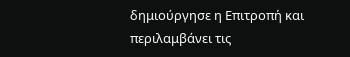δημιούργησε η Επιτροπή και περιλαμβάνει τις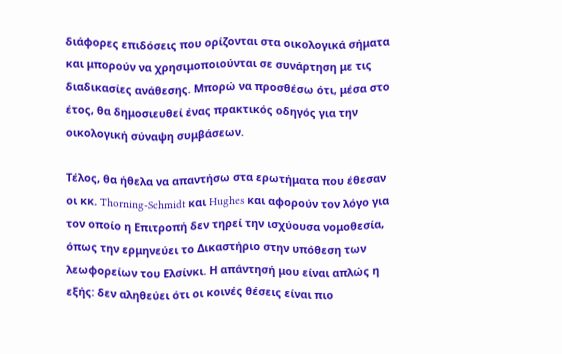διάφορες επιδόσεις που ορίζονται στα οικολογικά σήματα και μπορούν να χρησιμοποιούνται σε συνάρτηση με τις διαδικασίες ανάθεσης. Μπορώ να προσθέσω ότι, μέσα στο έτος, θα δημοσιευθεί ένας πρακτικός οδηγός για την οικολογική σύναψη συμβάσεων.

Τέλος, θα ήθελα να απαντήσω στα ερωτήματα που έθεσαν οι κκ. Thorning-Schmidt και Hughes και αφορούν τον λόγο για τον οποίο η Επιτροπή δεν τηρεί την ισχύουσα νομοθεσία, όπως την ερμηνεύει το Δικαστήριο στην υπόθεση των λεωφορείων του Ελσίνκι. Η απάντησή μου είναι απλώς η εξής: δεν αληθεύει ότι οι κοινές θέσεις είναι πιο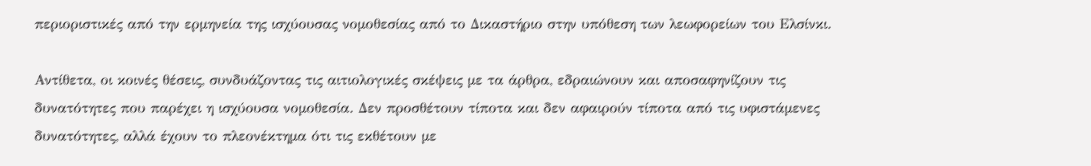περιοριστικές από την ερμηνεία της ισχύουσας νομοθεσίας από το Δικαστήριο στην υπόθεση των λεωφορείων του Ελσίνκι.

Αντίθετα, οι κοινές θέσεις, συνδυάζοντας τις αιτιολογικές σκέψεις με τα άρθρα, εδραιώνουν και αποσαφηνίζουν τις δυνατότητες που παρέχει η ισχύουσα νομοθεσία. Δεν προσθέτουν τίποτα και δεν αφαιρούν τίποτα από τις υφιστάμενες δυνατότητες, αλλά έχουν το πλεονέκτημα ότι τις εκθέτουν με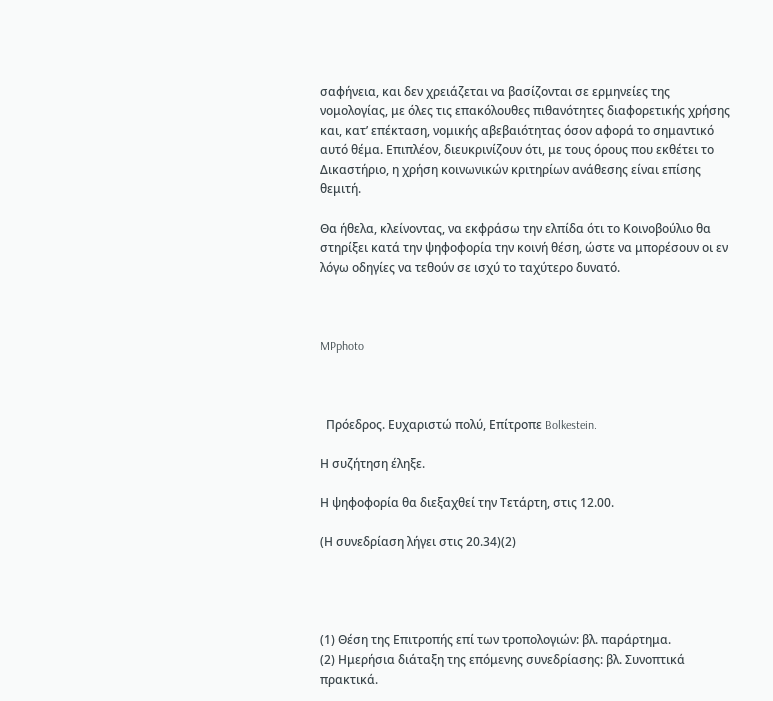σαφήνεια, και δεν χρειάζεται να βασίζονται σε ερμηνείες της νομολογίας, με όλες τις επακόλουθες πιθανότητες διαφορετικής χρήσης και, κατ’ επέκταση, νομικής αβεβαιότητας όσον αφορά το σημαντικό αυτό θέμα. Επιπλέον, διευκρινίζουν ότι, με τους όρους που εκθέτει το Δικαστήριο, η χρήση κοινωνικών κριτηρίων ανάθεσης είναι επίσης θεμιτή.

Θα ήθελα, κλείνοντας, να εκφράσω την ελπίδα ότι το Κοινοβούλιο θα στηρίξει κατά την ψηφοφορία την κοινή θέση, ώστε να μπορέσουν οι εν λόγω οδηγίες να τεθούν σε ισχύ το ταχύτερο δυνατό.



MPphoto



  Πρόεδρος. Ευχαριστώ πολύ, Επίτροπε Bolkestein.

Η συζήτηση έληξε.

Η ψηφοφορία θα διεξαχθεί την Τετάρτη, στις 12.00.

(Η συνεδρίαση λήγει στις 20.34)(2)




(1) Θέση της Επιτροπής επί των τροπολογιών: βλ. παράρτημα.
(2) Ημερήσια διάταξη της επόμενης συνεδρίασης: βλ. Συνοπτικά πρακτικά.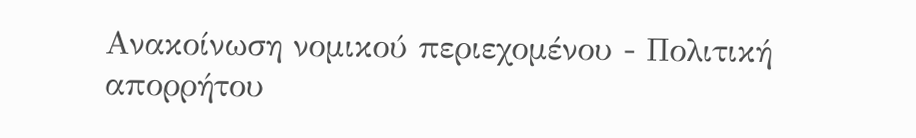Ανακοίνωση νομικού περιεχομένου - Πολιτική απορρήτου